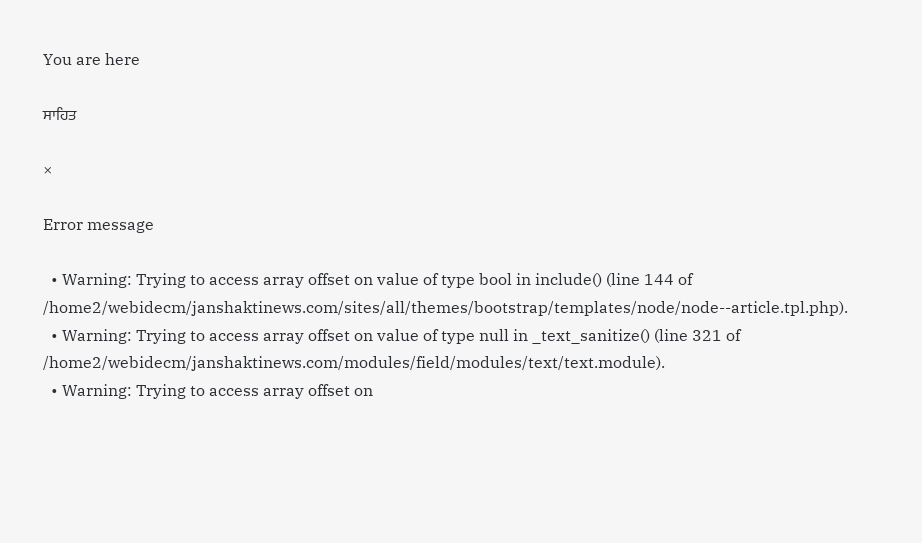You are here

ਸਾਹਿਤ

×

Error message

  • Warning: Trying to access array offset on value of type bool in include() (line 144 of /home2/webidecm/janshaktinews.com/sites/all/themes/bootstrap/templates/node/node--article.tpl.php).
  • Warning: Trying to access array offset on value of type null in _text_sanitize() (line 321 of /home2/webidecm/janshaktinews.com/modules/field/modules/text/text.module).
  • Warning: Trying to access array offset on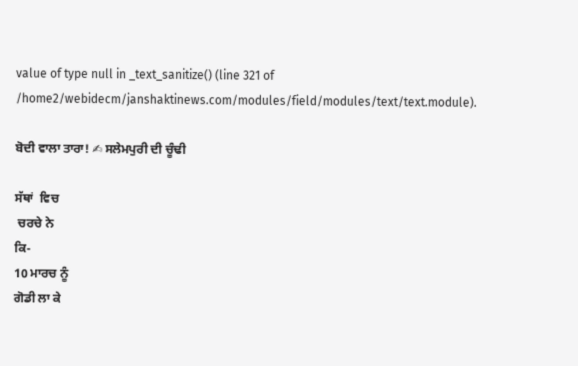value of type null in _text_sanitize() (line 321 of /home2/webidecm/janshaktinews.com/modules/field/modules/text/text.module).

ਬੋਦੀ ਵਾਲਾ ਤਾਰਾ! ✍ ਸਲੇਮਪੁਰੀ ਦੀ ਚੂੰਢੀ

ਸੱਥਾਂ  ਵਿਚ
 ਚਰਚੇ ਨੇ
ਕਿ-
10 ਮਾਰਚ ਨੂੰ
ਗੋਡੀ ਲਾ ਕੇ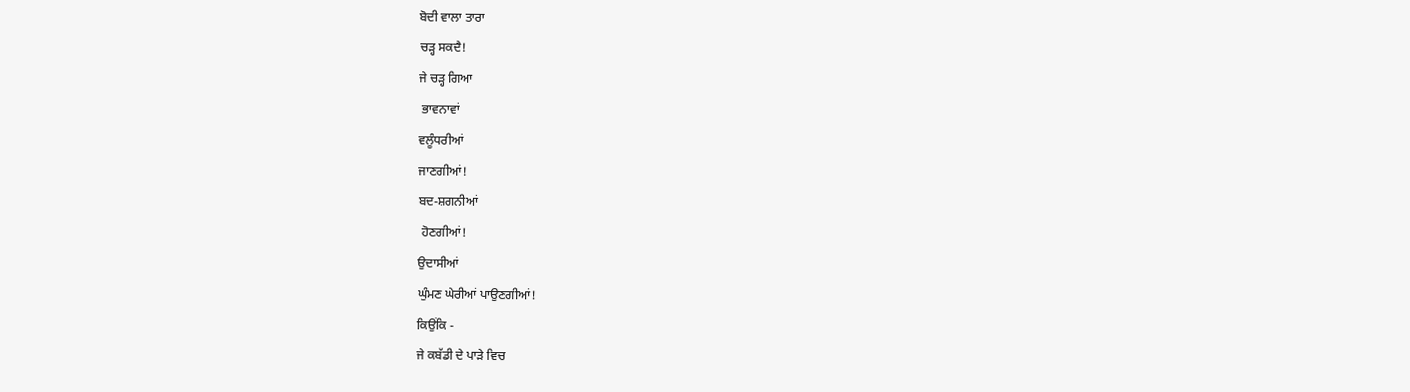ਬੋਦੀ ਵਾਲਾ ਤਾਰਾ
ਚੜ੍ਹ ਸਕਦੈ!
ਜੇ ਚੜ੍ਹ ਗਿਆ
 ਭਾਵਨਾਵਾਂ
ਵਲੂੰਧਰੀਆਂ
ਜਾਣਗੀਆਂ!
ਬਦ-ਸ਼ਗਨੀਆਂ
 ਹੋਣਗੀਆਂ!
ਉਦਾਸੀਆਂ
ਘੁੰਮਣ ਘੇਰੀਆਂ ਪਾਉਣਗੀਆਂ!
ਕਿਉਂਕਿ -
ਜੇ ਕਬੱਡੀ ਦੇ ਪਾੜੇ ਵਿਚ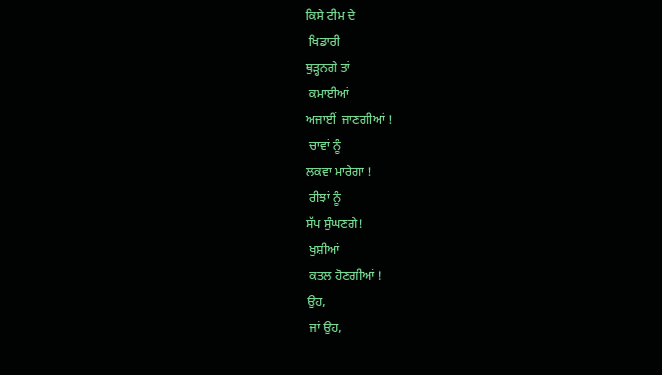ਕਿਸੇ ਟੀਮ ਦੇ
 ਖਿਡਾਰੀ
ਥੁੜ੍ਹਨਗੇ ਤਾਂ
 ਕਮਾਈਆਂ
ਅਜਾਈਂ  ਜਾਣਗੀਆਂ !
 ਚਾਵਾਂ ਨੂੰ
ਲਕਵਾ ਮਾਰੇਗਾ !
 ਰੀਝਾਂ ਨੂੰ
ਸੱਪ ਸੁੰਘਣਗੇ!
 ਖੁਸ਼ੀਆਂ
 ਕਤਲ ਹੋਣਗੀਆਂ !
ਉਹ,
 ਜਾਂ ਉਹ,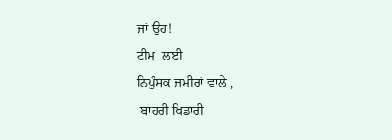ਜਾਂ ਉਹ!
ਟੀਮ  ਲਈ
ਨਿਪੁੰਸਕ ਜਮੀਰਾਂ ਵਾਲੇ ,
 ਬਾਹਰੀ ਖਿਡਾਰੀ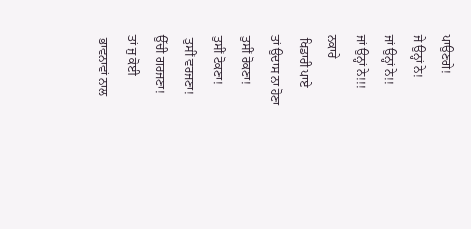ਪਾਉਣਗੇ!
ਜੇ ਉਨ੍ਹਾਂ ਨੇ!
ਜਾਂ ਉਨ੍ਹਾਂ ਨੇ!!
ਜਾਂ ਉਨ੍ਹਾਂ ਨੇ!!!
ਨਕਾਰੇ
 ਖਿਡਾਰੀ ਪਾਏ
ਤਾਂ ਉਦਾਸ ਨਾ ਹੋਣਾ
ਤੁਸੀਂ ਰੋਕਣਾ!
ਤੁਸੀਂ ਟੋਕਣਾ!
 ਤੁਸੀਂ ਵਰਜਣਾ!
ਉੱਚੀ ਗਰਜਣਾ!
ਤਾਂ ਜੁ ਕੋਈ
 ਭਾਵਨਾਵਾਂ ਨਾਲ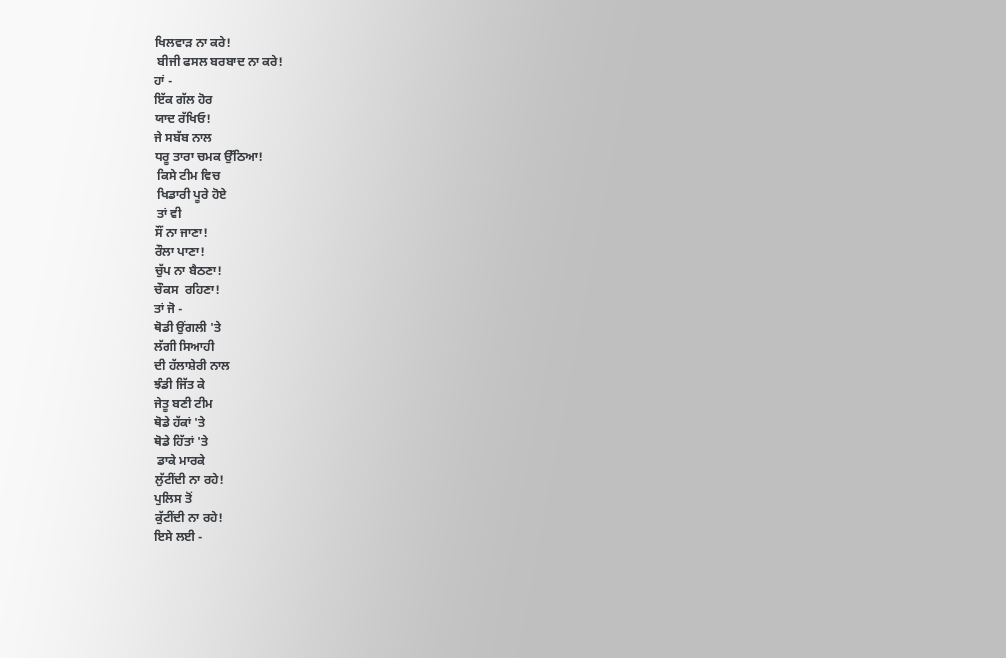ਖਿਲਵਾੜ ਨਾ ਕਰੇ!
 ਬੀਜੀ ਫਸਲ ਬਰਬਾਦ ਨਾ ਕਰੇ!
ਹਾਂ -
ਇੱਕ ਗੱਲ ਹੋਰ
ਯਾਦ ਰੱਖਿਓ!
ਜੇ ਸਬੱਬ ਨਾਲ
ਧਰੂ ਤਾਰਾ ਚਮਕ ਉੱਠਿਆ!
 ਕਿਸੇ ਟੀਮ ਵਿਚ
 ਖਿਡਾਰੀ ਪੂਰੇ ਹੋਏ
 ਤਾਂ ਵੀ
ਸੌਂ ਨਾ ਜਾਣਾ!
ਰੌਲਾ ਪਾਣਾ!
ਚੁੱਪ ਨਾ ਬੈਠਣਾ!
ਚੌਕਸ  ਰਹਿਣਾ!
ਤਾਂ ਜੋ -
ਥੋਡੀ ਉਂਗਲੀ 'ਤੇ
ਲੱਗੀ ਸਿਆਹੀ
ਦੀ ਹੱਲਾਸ਼ੇਰੀ ਨਾਲ
ਝੰਡੀ ਜਿੱਤ ਕੇ
ਜੇਤੂ ਬਣੀ ਟੀਮ
ਥੋਡੇ ਹੱਕਾਂ 'ਤੇ
ਥੋਡੇ ਹਿੱਤਾਂ 'ਤੇ
 ਡਾਕੇ ਮਾਰਕੇ
ਲੁੱਟੀਂਦੀ ਨਾ ਰਹੇ!
ਪੁਲਿਸ ਤੋਂ
ਕੁੱਟੀਂਦੀ ਨਾ ਰਹੇ!
ਇਸੇ ਲਈ -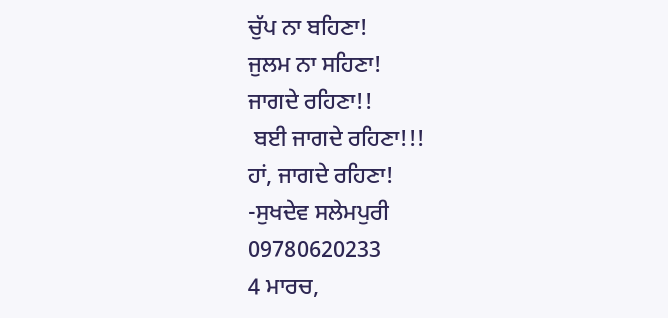ਚੁੱਪ ਨਾ ਬਹਿਣਾ!
ਜੁਲਮ ਨਾ ਸਹਿਣਾ!
ਜਾਗਦੇ ਰਹਿਣਾ!!
 ਬਈ ਜਾਗਦੇ ਰਹਿਣਾ!!!
ਹਾਂ, ਜਾਗਦੇ ਰਹਿਣਾ!
-ਸੁਖਦੇਵ ਸਲੇਮਪੁਰੀ
09780620233
4 ਮਾਰਚ,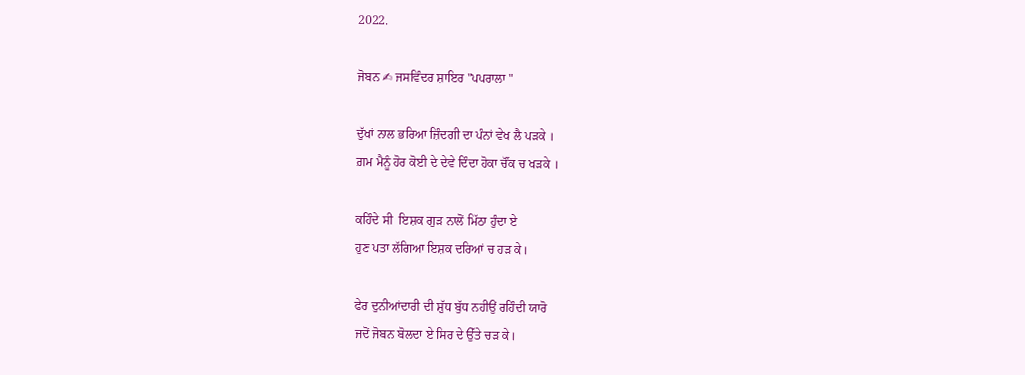2022.

ਜੋਬਨ ✍ ਜਸਵਿੰਦਰ ਸ਼ਾਇਰ "ਪਪਰਾਲਾ "

ਦੁੱਖਾਂ ਨਾਲ ਭਰਿਆ ਜ਼ਿੰਦਗੀ ਦਾ ਪੰਨਾਂ ਵੇਖ ਲੈ ਪੜਕੇ ।
ਗ਼ਮ ਮੈਨੂੰ ਹੋਰ ਕੋਈ ਦੇ ਦੇਵੇ ਦਿੰਦਾ ਹੋਕਾ ਚੌਂਕ ਚ ਖੜਕੇ ।

ਕਹਿੰਦੇ ਸੀ  ਇਸ਼ਕ ਗੁੜ ਨਾਲੋਂ ਮਿੱਠਾ ਹੁੰਦਾ ਏ
ਹੁਣ ਪਤਾ ਲੱਗਿਆ ਇਸ਼ਕ ਦਰਿਆਂ ਚ ਹੜ ਕੇ।

ਫੇਰ ਦੁਨੀਆਂਦਾਰੀ ਦੀ ਸ਼ੁੱਧ ਬੁੱਧ ਨਹੀਉਂ ਰਹਿੰਦੀ ਯਾਰੋ
ਜਦੋਂ ਜੋਬਨ ਬੋਲਦਾ ਏ ਸਿਰ ਦੇ ਉੱਤੇ ਚੜ ਕੇ।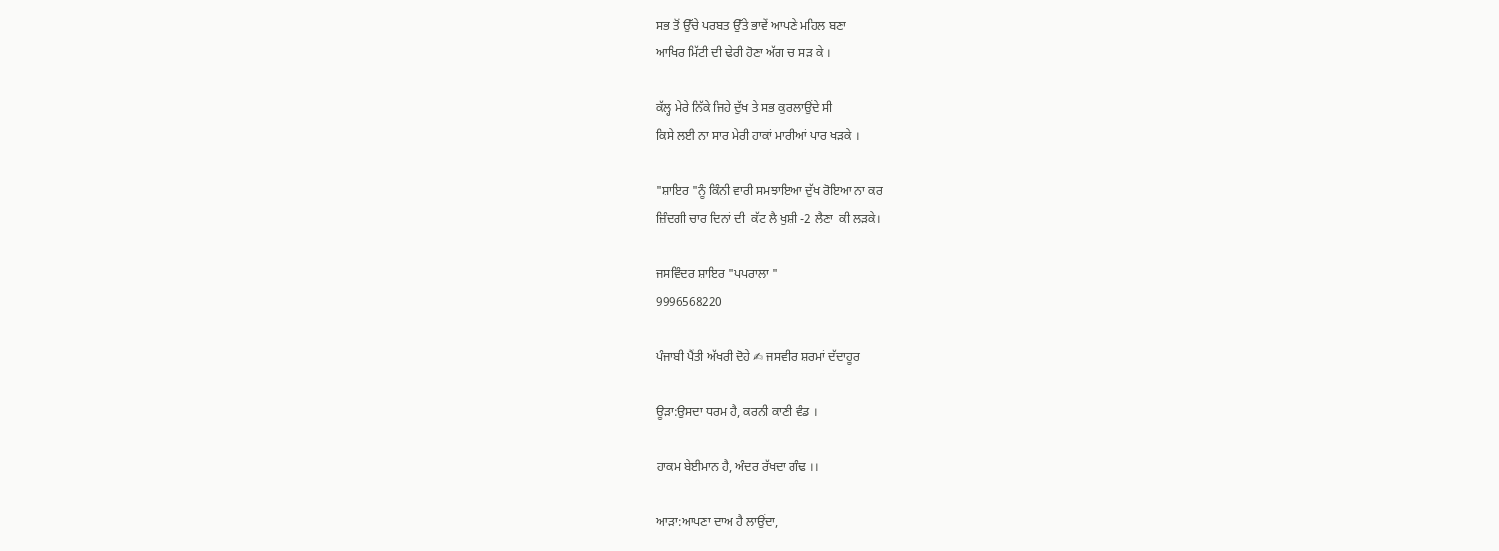ਸਭ ਤੋਂ ਉੱਚੇ ਪਰਬਤ ਉੱਤੇ ਭਾਵੇਂ ਆਪਣੇ ਮਹਿਲ ਬਣਾ
ਆਖਿਰ ਮਿੱਟੀ ਦੀ ਢੇਰੀ ਹੋਣਾ ਅੱਗ ਚ ਸੜ ਕੇ ।

ਕੱਲ੍ਹ ਮੇਰੇ ਨਿੱਕੇ ਜਿਹੇ ਦੁੱਖ ਤੇ ਸਭ ਕੁਰਲਾਉਂਦੇ ਸੀ
ਕਿਸੇ ਲਈ ਨਾ ਸਾਰ ਮੇਰੀ ਹਾਕਾਂ ਮਾਰੀਆਂ ਪਾਰ ਖੜਕੇ ।

"ਸ਼ਾਇਰ "ਨੂੰ ਕਿੰਨੀ ਵਾਰੀ ਸਮਝਾਇਆ ਦੁੱਖ ਰੋਇਆ ਨਾ ਕਰ
ਜ਼ਿੰਦਗੀ ਚਾਰ ਦਿਨਾਂ ਦੀ  ਕੱਟ ਲੈ ਖੁਸ਼ੀ -2 ਲੈਣਾ  ਕੀ ਲੜਕੇ।

ਜਸਵਿੰਦਰ ਸ਼ਾਇਰ "ਪਪਰਾਲਾ "
9996568220

ਪੰਜਾਬੀ ਪੈਂਤੀ ਅੱਖਰੀ ਦੋਹੇ ✍ ਜਸਵੀਰ ਸ਼ਰਮਾਂ ਦੱਦਾਹੂਰ

ਊੜਾ:ਉਸਦਾ ਧਰਮ ਹੈ, ਕਰਨੀ ਕਾਣੀ ਵੰਡ ।

ਹਾਕਮ ਬੇਈਮਾਨ ਹੈ, ਅੰਦਰ ਰੱਖਦਾ ਗੰਢ ।।

ਆੜਾ:ਆਪਣਾ ਦਾਅ ਹੈ ਲਾਉਂਦਾ,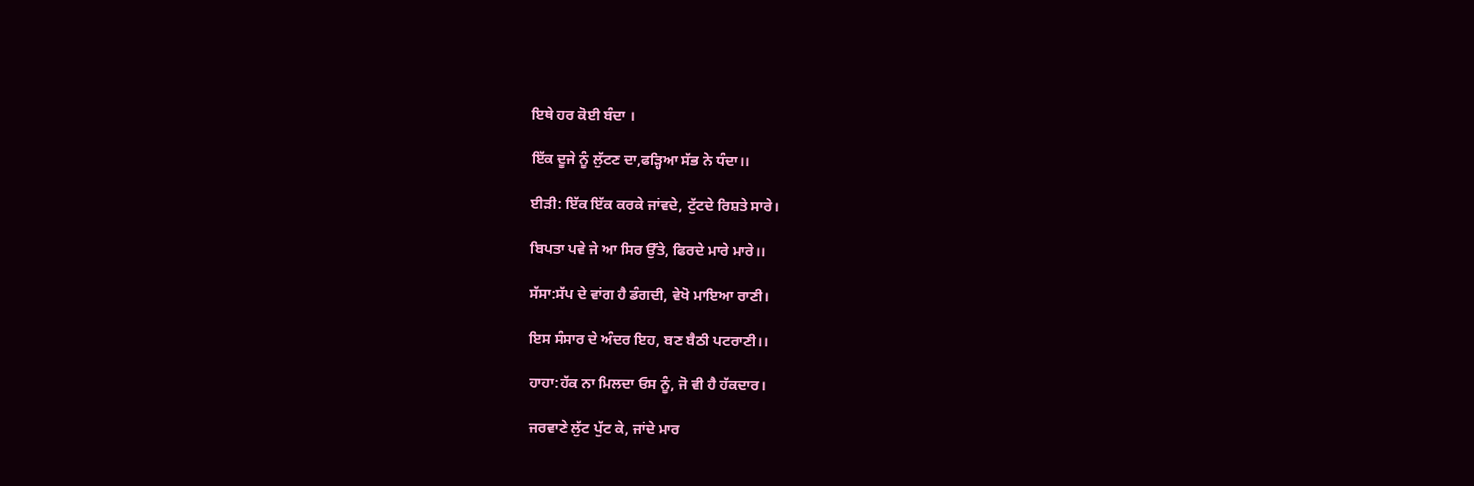ਇਥੇ ਹਰ ਕੋਈ ਬੰਦਾ ।

ਇੱਕ ਦੂਜੇ ਨੂੰ ਲੁੱਟਣ ਦਾ,ਫੜ੍ਹਿਆ ਸੱਭ ਨੇ ਧੰਦਾ।।

ਈੜੀ: ਇੱਕ ਇੱਕ ਕਰਕੇ ਜਾਂਵਦੇ, ਟੁੱਟਦੇ ਰਿਸ਼ਤੇ ਸਾਰੇ।

ਬਿਪਤਾ ਪਵੇ ਜੇ ਆ ਸਿਰ ਉੱਤੇ, ਫਿਰਦੇ ਮਾਰੇ ਮਾਰੇ।।

ਸੱਸਾ:ਸੱਪ ਦੇ ਵਾਂਗ ਹੈ ਡੰਗਦੀ, ਵੇਖੋ ਮਾਇਆ ਰਾਣੀ।

ਇਸ ਸੰਸਾਰ ਦੇ ਅੰਦਰ ਇਹ, ਬਣ ਬੈਠੀ ਪਟਰਾਣੀ।।

ਹਾਹਾ:ਹੱਕ ਨਾ ਮਿਲਦਾ ਓਸ ਨੂੰ, ਜੋ ਵੀ ਹੈ ਹੱਕਦਾਰ।

ਜਰਵਾਣੇ ਲੁੱਟ ਪੁੱਟ ਕੇ, ਜਾਂਦੇ ਮਾਰ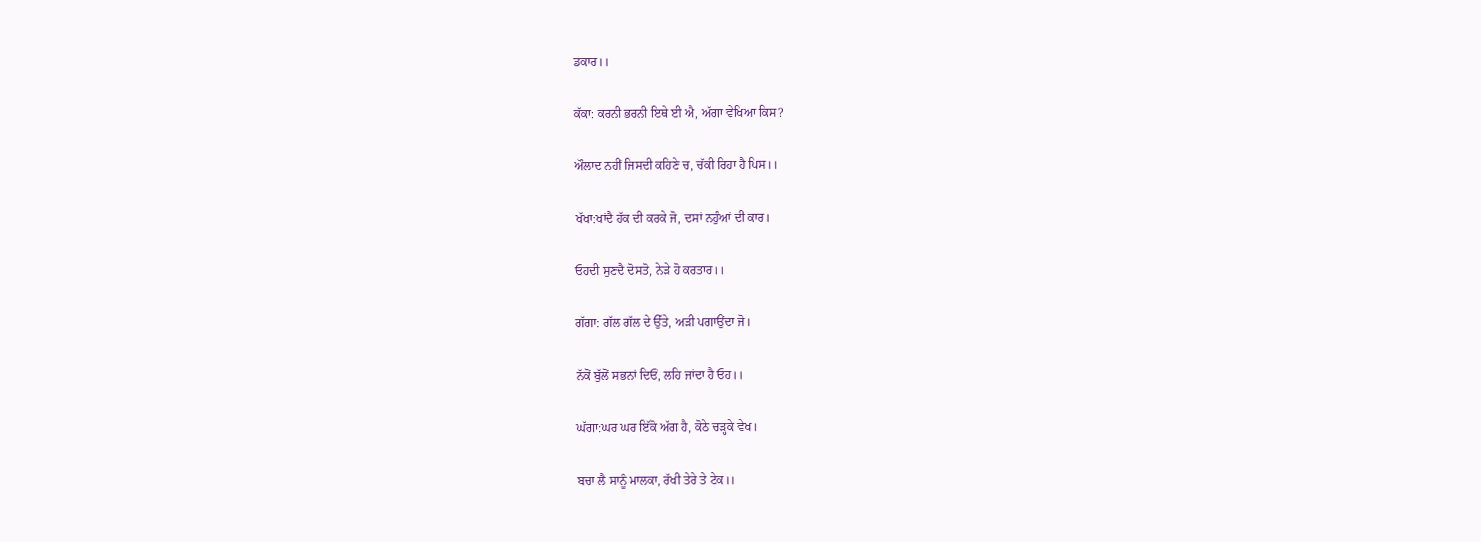ਡਕਾਰ।।

ਕੱਕਾ: ਕਰਨੀ ਭਰਨੀ ਇਥੇ ਈ ਐ, ਅੱਗਾ ਵੇਖਿਆ ਕਿਸ?

ਔਲਾਦ ਨਹੀਂ ਜਿਸਦੀ ਕਹਿਣੇ ਚ, ਚੱਕੀ ਰਿਹਾ ਹੈ ਪਿਸ।।

ਖੱਖਾ:ਖਾਂਦੈ ਹੱਕ ਦੀ ਕਰਕੇ ਜੋ, ਦਸਾਂ ਨਹੁੰਆਂ ਦੀ ਕਾਰ।

ਓਹਦੀ ਸੁਣਦੈ ਦੋਸਤੋ, ਨੇੜੇ ਹੋ ਕਰਤਾਰ।।

ਗੱਗਾ: ਗੱਲ ਗੱਲ ਦੇ ਉੱਤੇ, ਅੜੀ ਪਗਾਉਂਦਾ ਜੋ।

ਨੱਕੋਂ ਬੁੱਲੋਂ ਸਭਨਾਂ ਦਿਓਂ, ਲਹਿ ਜਾਂਦਾ ਹੈ ਓਹ।।

ਘੱਗਾ:ਘਰ ਘਰ ਇੱਕੋ ਅੱਗ ਹੈ, ਕੋਠੇ ਚੜ੍ਹਕੇ ਵੇਖ।

ਬਚਾ ਲੈ ਸਾਨੂੰ ਮਾਲਕਾ, ਰੱਖੀ ਤੇਰੇ ਤੇ ਟੇਕ।।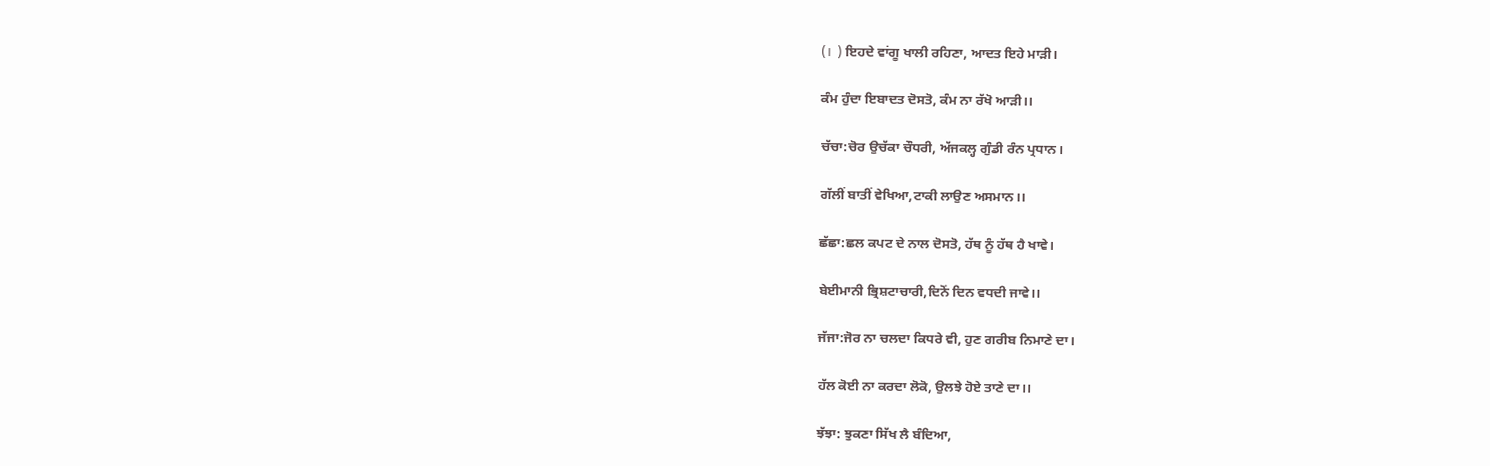(।  ) ਇਹਦੇ ਵਾਂਗੂ ਖਾਲੀ ਰਹਿਣਾ, ਆਦਤ ਇਹੇ ਮਾੜੀ।

ਕੰਮ ਹੁੰਦਾ ਇਬਾਦਤ ਦੋਸਤੋ, ਕੰਮ ਨਾ ਰੱਖੋ ਆੜੀ।।

ਚੱਚਾ:ਚੋਰ ਉਚੱਕਾ ਚੌਧਰੀ, ਅੱਜਕਲ੍ਹ ਗੁੰਡੀ ਰੰਨ ਪ੍ਰਧਾਨ।

ਗੱਲੀਂ ਬਾਤੀਂ ਵੇਖਿਆ,ਟਾਕੀ ਲਾਉਣ ਅਸਮਾਨ।।

ਛੱਛਾ:ਛਲ ਕਪਟ ਦੇ ਨਾਲ ਦੋਸਤੋ, ਹੱਥ ਨੂੰ ਹੱਥ ਹੈ ਖਾਵੇ।

ਬੇਈਮਾਨੀ ਭ੍ਰਿਸ਼ਟਾਚਾਰੀ,ਦਿਨੋਂ ਦਿਨ ਵਧਦੀ ਜਾਵੇ।।

ਜੱਜਾ:ਜੋਰ ਨਾ ਚਲਦਾ ਕਿਧਰੇ ਵੀ, ਹੁਣ ਗਰੀਬ ਨਿਮਾਣੇ ਦਾ।

ਹੱਲ ਕੋਈ ਨਾ ਕਰਦਾ ਲੋਕੋ, ਉਲਝੇ ਹੋਏ ਤਾਣੇ ਦਾ।।

ਝੱਝਾ: ਝੁਕਣਾ ਸਿੱਖ ਲੈ ਬੰਦਿਆ,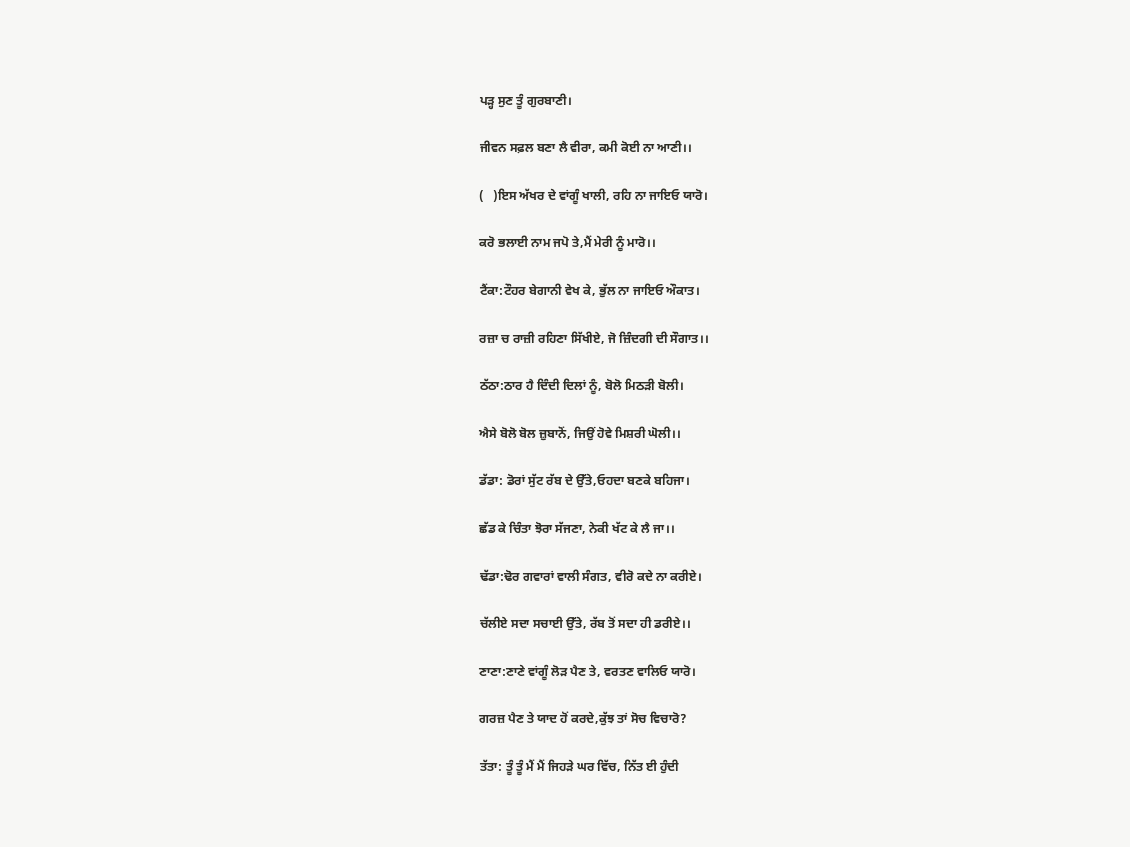ਪੜ੍ਹ ਸੁਣ ਤੂੰ ਗੁਰਬਾਣੀ।

ਜੀਵਨ ਸਫ਼ਲ ਬਣਾ ਲੈ ਵੀਰਾ, ਕਮੀ ਕੋਈ ਨਾ ਆਣੀ।।

(   )ਇਸ ਅੱਖਰ ਦੇ ਵਾਂਗੂੰ ਖਾਲੀ, ਰਹਿ ਨਾ ਜਾਇਓ ਯਾਰੋ।

ਕਰੋ ਭਲਾਈ ਨਾਮ ਜਪੋ ਤੇ,ਮੈਂ ਮੇਰੀ ਨੂੰ ਮਾਰੋ।।

ਟੈਂਕਾ:ਟੌਹਰ ਬੇਗਾਨੀ ਵੇਖ ਕੇ, ਭੁੱਲ ਨਾ ਜਾਇਓ ਔਕਾਤ।

ਰਜ਼ਾ ਚ ਰਾਜ਼ੀ ਰਹਿਣਾ ਸਿੱਖੀਏ, ਜੋ ਜ਼ਿੰਦਗੀ ਦੀ ਸੌਗਾਤ।।

ਠੱਠਾ:ਠਾਰ ਹੈ ਦਿੰਦੀ ਦਿਲਾਂ ਨੂੰ, ਬੋਲੋ ਮਿਠੜੀ ਬੋਲੀ।

ਐਸੇ ਬੋਲੋ ਬੋਲ ਜ਼ੁਬਾਨੋਂ, ਜਿਉਂ ਹੋਵੇ ਮਿਸ਼ਰੀ ਘੋਲੀ।।

ਡੱਡਾ: ਡੋਰਾਂ ਸੁੱਟ ਰੱਬ ਦੇ ਉੱਤੇ,ਓਹਦਾ ਬਣਕੇ ਬਹਿਜਾ।

ਛੱਡ ਕੇ ਚਿੰਤਾ ਝੋਰਾ ਸੱਜਣਾ, ਨੇਕੀ ਖੱਟ ਕੇ ਲੈ ਜਾ।।

ਢੱਡਾ:ਢੋਰ ਗਵਾਰਾਂ ਵਾਲੀ ਸੰਗਤ, ਵੀਰੋ ਕਦੇ ਨਾ ਕਰੀਏ।

ਚੱਲੀਏ ਸਦਾ ਸਚਾਈ ਉੱਤੇ, ਰੱਬ ਤੋਂ ਸਦਾ ਹੀ ਡਰੀਏ।।

ਣਾਣਾ:ਣਾਣੇ ਵਾਂਗੂੰ ਲੋੜ ਪੈਣ ਤੇ, ਵਰਤਣ ਵਾਲਿਓ ਯਾਰੋ।

ਗਰਜ਼ ਪੈਣ ਤੇ ਯਾਦ ਹੋਂ ਕਰਦੇ,ਕੁੱਝ ਤਾਂ ਸੋਚ ਵਿਚਾਰੋ?

ਤੱਤਾ: ਤੂੰ ਤੂੰ ਮੈਂ ਮੈਂ ਜਿਹੜੇ ਘਰ ਵਿੱਚ, ਨਿੱਤ ਈ ਹੁੰਦੀ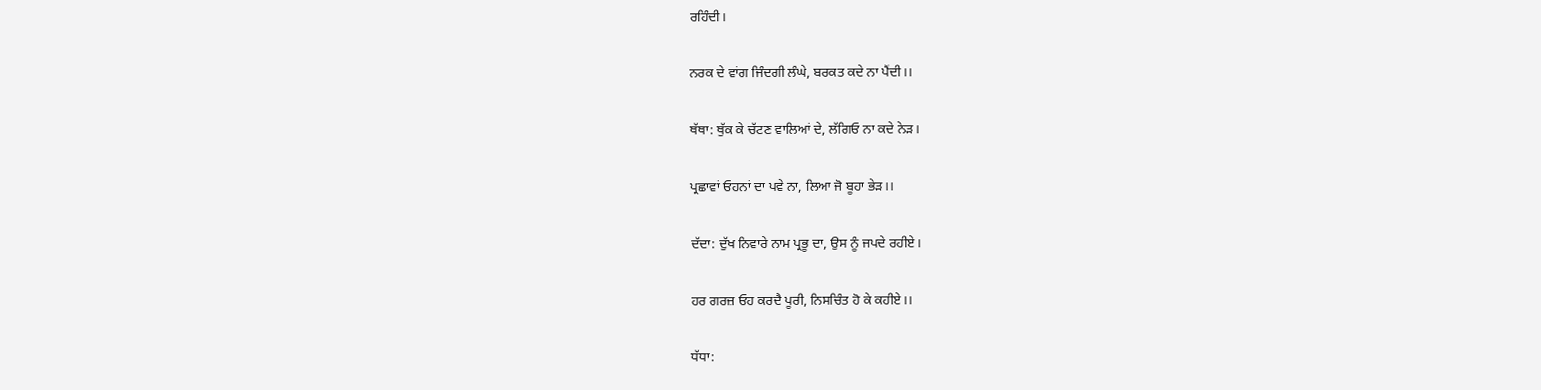ਰਹਿੰਦੀ।

ਨਰਕ ਦੇ ਵਾਂਗ ਜਿੰਦਗੀ ਲੰਘੇ, ਬਰਕਤ ਕਦੇ ਨਾ ਪੈਂਦੀ।।

ਥੱਥਾ: ਥੁੱਕ ਕੇ ਚੱਟਣ ਵਾਲਿਆਂ ਦੇ, ਲੱਗਿਓ ਨਾ ਕਦੇ ਨੇੜ।

ਪ੍ਰਛਾਵਾਂ ਓਹਨਾਂ ਦਾ ਪਵੇ ਨਾ, ਲਿਆ ਜੋ ਬੂਹਾ ਭੇੜ।।

ਦੱਦਾ: ਦੁੱਖ ਨਿਵਾਰੇ ਨਾਮ ਪ੍ਰਭੂ ਦਾ, ਉਸ ਨੂੰ ਜਪਦੇ ਰਹੀਏ।

ਹਰ ਗਰਜ਼ ਓਹ ਕਰਦੈ ਪੂਰੀ, ਨਿਸਚਿੰਤ ਹੋ ਕੇ ਕਹੀਏ।।

ਧੱਧਾ: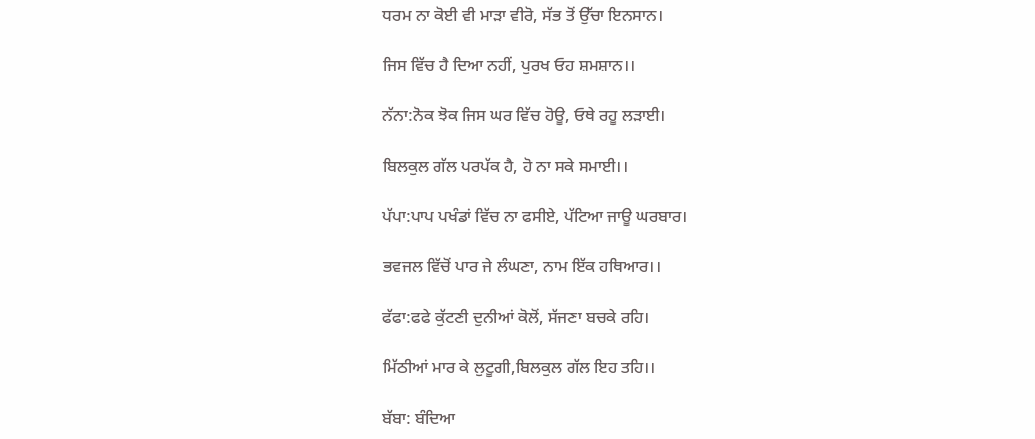ਧਰਮ ਨਾ ਕੋਈ ਵੀ ਮਾੜਾ ਵੀਰੋ, ਸੱਭ ਤੋਂ ਉੱਚਾ ਇਨਸਾਨ।

ਜਿਸ ਵਿੱਚ ਹੈ ਦਿਆ ਨਹੀਂ, ਪੁਰਖ ਓਹ ਸ਼ਮਸ਼ਾਨ।।

ਨੱਨਾ:ਨੋਕ ਝੋਕ ਜਿਸ ਘਰ ਵਿੱਚ ਹੋਊ, ਓਥੇ ਰਹੂ ਲੜਾਈ।

ਬਿਲਕੁਲ ਗੱਲ ਪਰਪੱਕ ਹੈ, ਹੋ ਨਾ ਸਕੇ ਸਮਾਈ।।

ਪੱਪਾ:ਪਾਪ ਪਖੰਡਾਂ ਵਿੱਚ ਨਾ ਫਸੀਏ, ਪੱਟਿਆ ਜਾਊ ਘਰਬਾਰ।

ਭਵਜਲ ਵਿੱਚੋਂ ਪਾਰ ਜੇ ਲੰਘਣਾ, ਨਾਮ ਇੱਕ ਹਥਿਆਰ।।

ਫੱਫਾ:ਫਫੇ ਕੁੱਟਣੀ ਦੁਨੀਆਂ ਕੋਲੋਂ, ਸੱਜਣਾ ਬਚਕੇ ਰਹਿ।

ਮਿੱਠੀਆਂ ਮਾਰ ਕੇ ਲੁਟੂਗੀ,ਬਿਲਕੁਲ ਗੱਲ ਇਹ ਤਹਿ।।

ਬੱਬਾ: ਬੰਦਿਆ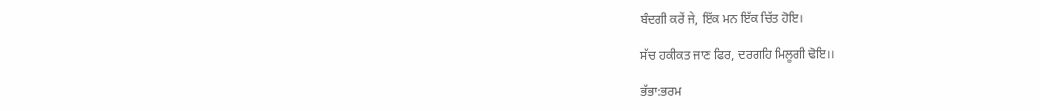ਬੰਦਗੀ ਕਰੇਂ ਜੇ, ਇੱਕ ਮਨ ਇੱਕ ਚਿੱਤ ਹੋਇ।

ਸੱਚ ਹਕੀਕਤ ਜਾਣ ਫਿਰ, ਦਰਗਹਿ ਮਿਲੂਗੀ ਢੋਇ।।

ਭੱਭਾ:ਭਰਮ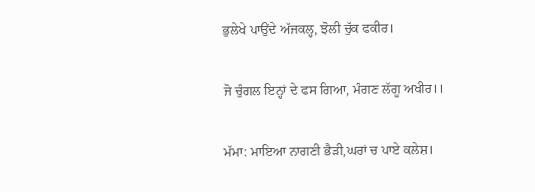ਭੁਲੇਖੇ ਪਾਉਂਦੇ ਅੱਜਕਲ੍ਹ, ਝੋਲੀ ਚੁੱਕ ਫਕੀਰ।

ਜੋ ਚੁੰਗਲ ਇਨ੍ਹਾਂ ਦੇ ਫਸ ਗਿਆ, ਮੰਗਣ ਲੱਗੂ ਅਖੀਰ।।

ਮੱਮਾ: ਮਾਇਆ ਨਾਗਣੀ ਭੈੜੀ,ਘਰਾਂ ਚ ਪਾਏ ਕਲੇਸ਼।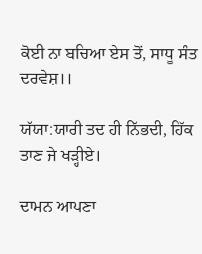ਕੋਈ ਨਾ ਬਚਿਆ ਏਸ ਤੋਂ, ਸਾਧੂ ਸੰਤ ਦਰਵੇਸ਼।।

ਯੱਯਾ:ਯਾਰੀ ਤਦ ਹੀ ਨਿੱਭਦੀ, ਹਿੱਕ ਤਾਣ ਜੇ ਖੜ੍ਹੀਏ।

ਦਾਮਨ ਆਪਣਾ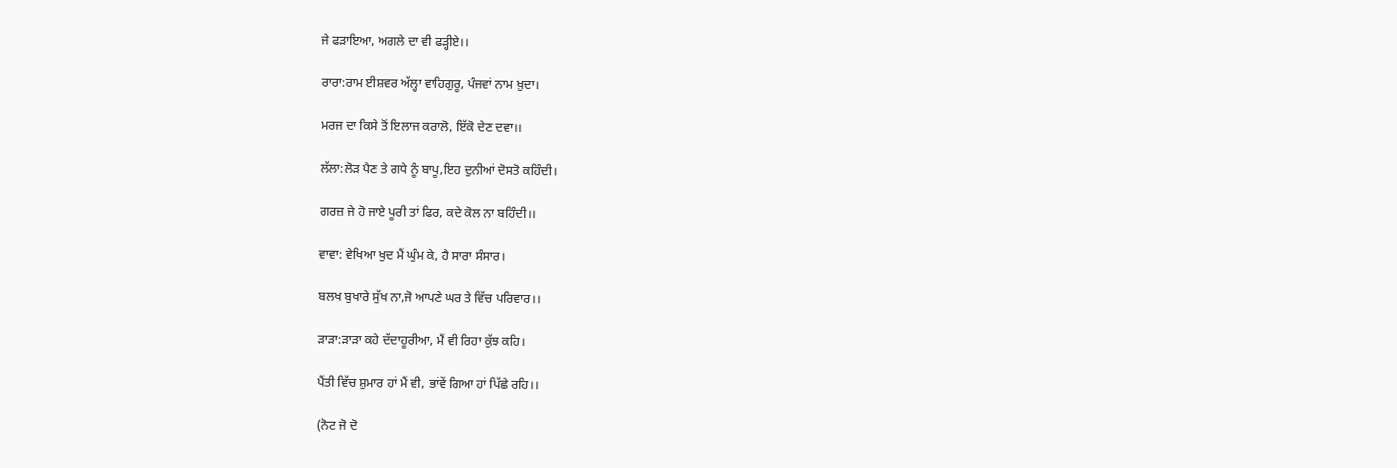ਜੇ ਫੜਾਇਆ, ਅਗਲੇ ਦਾ ਵੀ ਫੜ੍ਹੀਏ।।

ਰਾਰਾ:ਰਾਮ ਈਸ਼ਵਰ ਅੱਲ੍ਹਾ ਵਾਹਿਗੁਰੂ, ਪੰਜਵਾਂ ਨਾਮ ਖ਼ੁਦਾ।

ਮਰਜ ਦਾ ਕਿਸੇ ਤੋਂ ਇਲਾਜ ਕਰਾਲੋ, ਇੱਕੋ ਦੇਣ ਦਵਾ।।

ਲੱਲਾ:ਲੋੜ ਪੈਣ ਤੇ ਗਧੇ ਨੂੰ ਬਾਪੂ,ਇਹ ਦੁਨੀਆਂ ਦੋਸਤੋ ਕਹਿੰਦੀ।

ਗਰਜ਼ ਜੇ ਹੋ ਜਾਏ ਪੂਰੀ ਤਾਂ ਫਿਰ, ਕਦੇ ਕੋਲ ਨਾ ਬਹਿੰਦੀ।।

ਵਾਵਾ: ਵੇਖਿਆ ਖੁਦ ਮੈਂ ਘੁੰਮ ਕੇ, ਹੈ ਸਾਰਾ ਸੰਸਾਰ।

ਬਲਖ ਬੁਖਾਰੇ ਸੁੱਖ ਨਾ,ਜੋ ਆਪਣੇ ਘਰ ਤੇ ਵਿੱਚ ਪਰਿਵਾਰ।।

ੜਾੜਾ:ੜਾੜਾ ਕਹੇ ਦੱਦਾਹੂਰੀਆ, ਮੈਂ ਵੀ ਰਿਹਾ ਕੁੱਝ ਕਹਿ।

ਪੈਂਤੀ ਵਿੱਚ ਸ਼ੁਮਾਰ ਹਾਂ ਮੈਂ ਵੀ, ਭਾਂਵੇਂ ਗਿਆ ਹਾਂ ਪਿੱਛੇ ਰਹਿ।।

(ਨੋਟ ਜੋ ਦੋ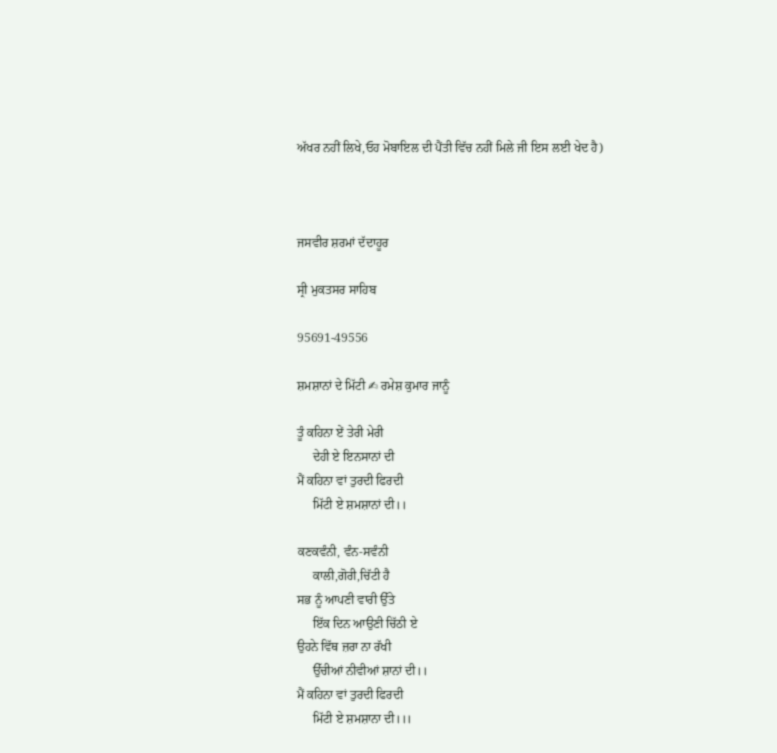ਅੱਖਰ ਨਹੀਂ ਲਿਖੇ,ਓਹ ਮੋਬਾਇਲ ਦੀ ਪੈਂਤੀ ਵਿੱਚ ਨਹੀਂ ਮਿਲੇ ਜੀ ਇਸ ਲਈ ਖੇਦ ਹੈ)



ਜਸਵੀਰ ਸ਼ਰਮਾਂ ਦੱਦਾਹੂਰ

ਸ੍ਰੀ ਮੁਕਤਸਰ ਸਾਹਿਬ

95691-49556

ਸ਼ਮਸ਼ਾਨਾਂ ਦੇ ਮਿੱਟੀ ✍ ਰਮੇਸ਼ ਕੁਮਾਰ ਜਾਨੂੰ

ਤੂੰ ਕਹਿਨਾ ਏਂ ਤੇਰੀ ਮੇਰੀ
     ਦੇਹੀ ਏ ਇਨਸਾਨਾਂ ਦੀ
ਮੈਂ ਕਹਿਨਾ ਵਾਂ ਤੁਰਦੀ ਫਿਰਦੀ
     ਮਿੱਟੀ ਏ ਸ਼ਮਸ਼ਾਨਾਂ ਦੀ।।

ਕਣਕਵੰਨੀ, ਵੰਨ-ਸਵੰਨੀ
     ਕਾਲੀ,ਗੋਰੀ,ਚਿੱਟੀ ਹੈ
ਸਭ ਨੂੰ ਆਪਣੀ ਵਾਰੀ ਉੱਤੇ
     ਇੱਕ ਦਿਨ ਆਉਣੀ ਚਿੱਠੀ ਏ
ਉਹਨੇ ਵਿੱਥ ਜ਼ਰਾ ਨਾ ਰੱਖੀ
     ਉੱਚੀਆਂ ਨੀਵੀਆਂ ਸ਼ਾਨਾਂ ਦੀ।।
ਮੈਂ ਕਹਿਨਾ ਵਾਂ ਤੁਰਦੀ ਫਿਰਦੀ
     ਮਿੱਟੀ ਏ ਸ਼ਮਸ਼ਾਨਾ ਦੀ।।।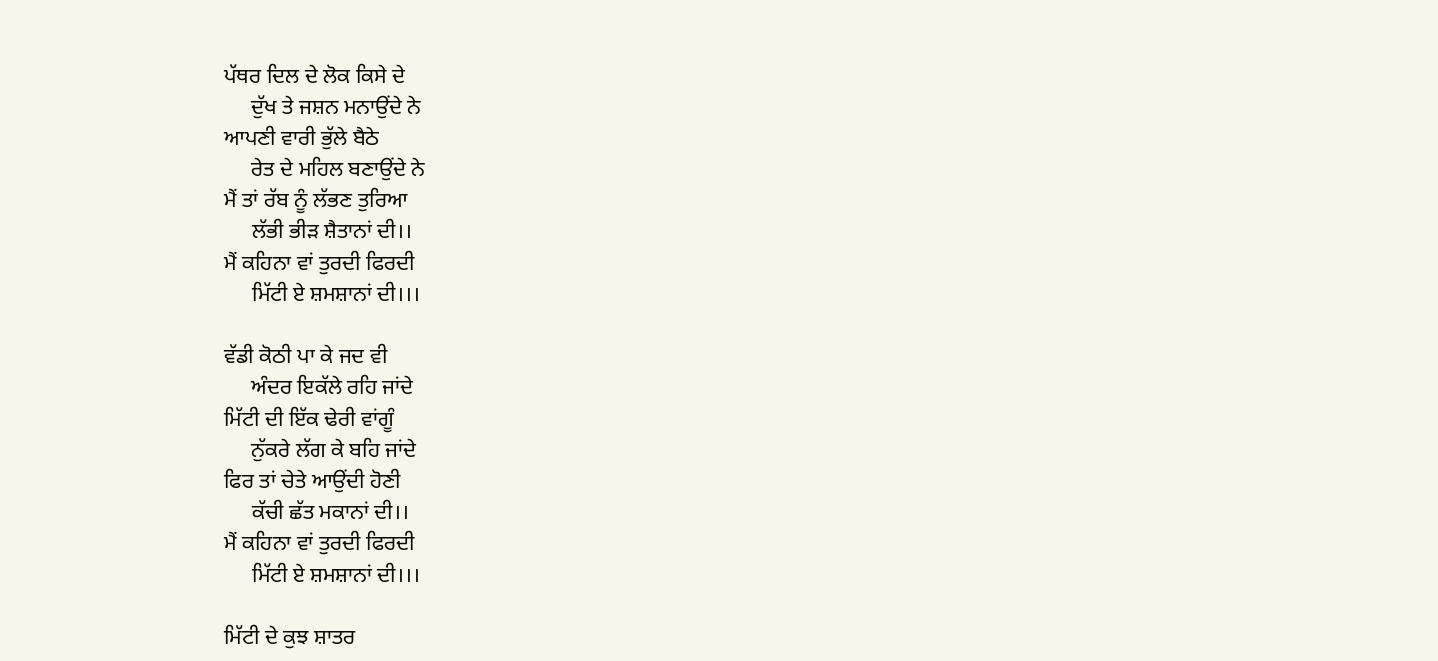ਪੱਥਰ ਦਿਲ ਦੇ ਲੋਕ ਕਿਸੇ ਦੇ
     ਦੁੱਖ ਤੇ ਜਸ਼ਨ ਮਨਾਉਂਦੇ ਨੇ
ਆਪਣੀ ਵਾਰੀ ਭੁੱਲੇ ਬੈਠੇ
     ਰੇਤ ਦੇ ਮਹਿਲ ਬਣਾਉਂਦੇ ਨੇ
ਮੈਂ ਤਾਂ ਰੱਬ ਨੂੰ ਲੱਭਣ ਤੁਰਿਆ
     ਲੱਭੀ ਭੀੜ ਸ਼ੈਤਾਨਾਂ ਦੀ।।
ਮੈਂ ਕਹਿਨਾ ਵਾਂ ਤੁਰਦੀ ਫਿਰਦੀ
     ਮਿੱਟੀ ਏ ਸ਼ਮਸ਼ਾਨਾਂ ਦੀ।।।

ਵੱਡੀ ਕੋਠੀ ਪਾ ਕੇ ਜਦ ਵੀ
     ਅੰਦਰ ਇਕੱਲੇ ਰਹਿ ਜਾਂਦੇ
ਮਿੱਟੀ ਦੀ ਇੱਕ ਢੇਰੀ ਵਾਂਗੂੰ
     ਨੁੱਕਰੇ ਲੱਗ ਕੇ ਬਹਿ ਜਾਂਦੇ
ਫਿਰ ਤਾਂ ਚੇਤੇ ਆਉਂਦੀ ਹੋਣੀ
     ਕੱਚੀ ਛੱਤ ਮਕਾਨਾਂ ਦੀ।।
ਮੈਂ ਕਹਿਨਾ ਵਾਂ ਤੁਰਦੀ ਫਿਰਦੀ
     ਮਿੱਟੀ ਏ ਸ਼ਮਸ਼ਾਨਾਂ ਦੀ।।।

ਮਿੱਟੀ ਦੇ ਕੁਝ ਸ਼ਾਤਰ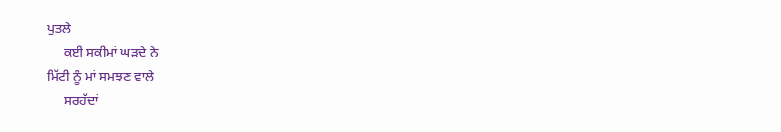ਪੁਤਲੇ
     ਕਈ ਸਕੀਮਾਂ ਘੜਦੇ ਨੇ
ਮਿੱਟੀ ਨੂੰ ਮਾਂ ਸਮਝਣ ਵਾਲੇ
     ਸਰਹੱਦਾਂ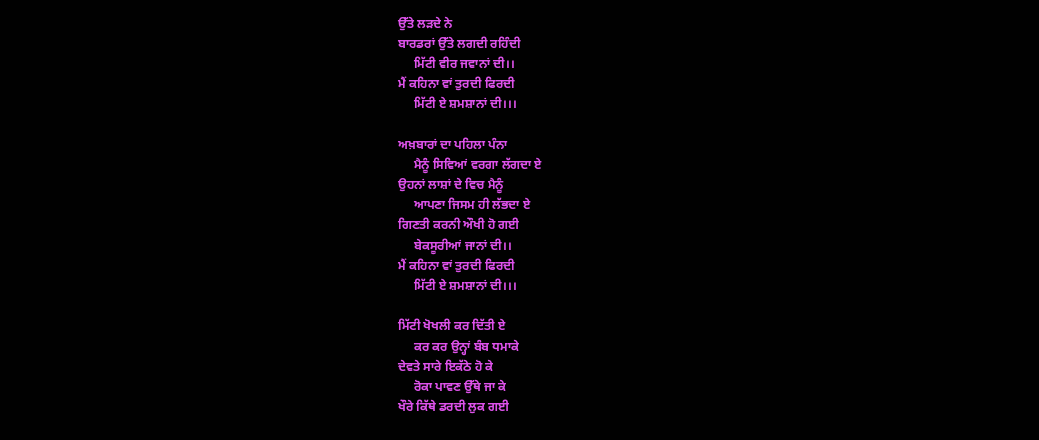ਉੱਤੇ ਲੜਦੇ ਨੇ
ਬਾਰਡਰਾਂ ਉੱਤੇ ਲਗਦੀ ਰਹਿੰਦੀ
     ਮਿੱਟੀ ਵੀਰ ਜਵਾਨਾਂ ਦੀ।।
ਮੈਂ ਕਹਿਨਾ ਵਾਂ ਤੁਰਦੀ ਫਿਰਦੀ
     ਮਿੱਟੀ ਏ ਸ਼ਮਸ਼ਾਨਾਂ ਦੀ।।।

ਅਖ਼ਬਾਰਾਂ ਦਾ ਪਹਿਲਾ ਪੰਨਾ
     ਮੈਨੂੰ ਸਿਵਿਆਂ ਵਰਗਾ ਲੱਗਦਾ ਏ
ਉਹਨਾਂ ਲਾਸ਼ਾਂ ਦੇ ਵਿਚ ਮੈਨੂੰ
     ਆਪਣਾ ਜਿਸਮ ਹੀ ਲੱਭਦਾ ਏ
ਗਿਣਤੀ ਕਰਨੀ ਔਖੀ ਹੋ ਗਈ
     ਬੇਕਸੂਰੀਆਂ ਜਾਨਾਂ ਦੀ।।
ਮੈਂ ਕਹਿਨਾ ਵਾਂ ਤੁਰਦੀ ਫਿਰਦੀ
     ਮਿੱਟੀ ਏ ਸ਼ਮਸ਼ਾਨਾਂ ਦੀ।।।

ਮਿੱਟੀ ਖੋਖਲੀ ਕਰ ਦਿੱਤੀ ਏ
     ਕਰ ਕਰ ਉਨ੍ਹਾਂ ਬੰਬ ਧਮਾਕੇ
ਦੇਵਤੇ ਸਾਰੇ ਇਕੱਠੇ ਹੋ ਕੇ
     ਰੋਕਾ ਪਾਵਣ ਉੱਥੇ ਜਾ ਕੇ
ਖੌਰੇ ਕਿੱਥੇ ਡਰਦੀ ਲੁਕ ਗਈ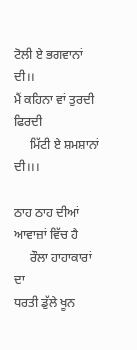ਟੋਲੀ ਏ ਭਗਵਾਨਾਂ ਦੀ।।
ਮੈਂ ਕਹਿਨਾ ਵਾਂ ਤੁਰਦੀ ਫਿਰਦੀ
     ਮਿੱਟੀ ਏ ਸ਼ਮਸ਼ਾਨਾਂ ਦੀ।।।

ਠਾਹ ਠਾਹ ਦੀਆਂ ਆਵਾਜ਼ਾਂ ਵਿੱਚ ਹੈ
     ਰੌਲਾ ਹਾਹਾਕਾਰਾਂ ਦਾ
ਧਰਤੀ ਡੁੱਲੇ ਖੂਨ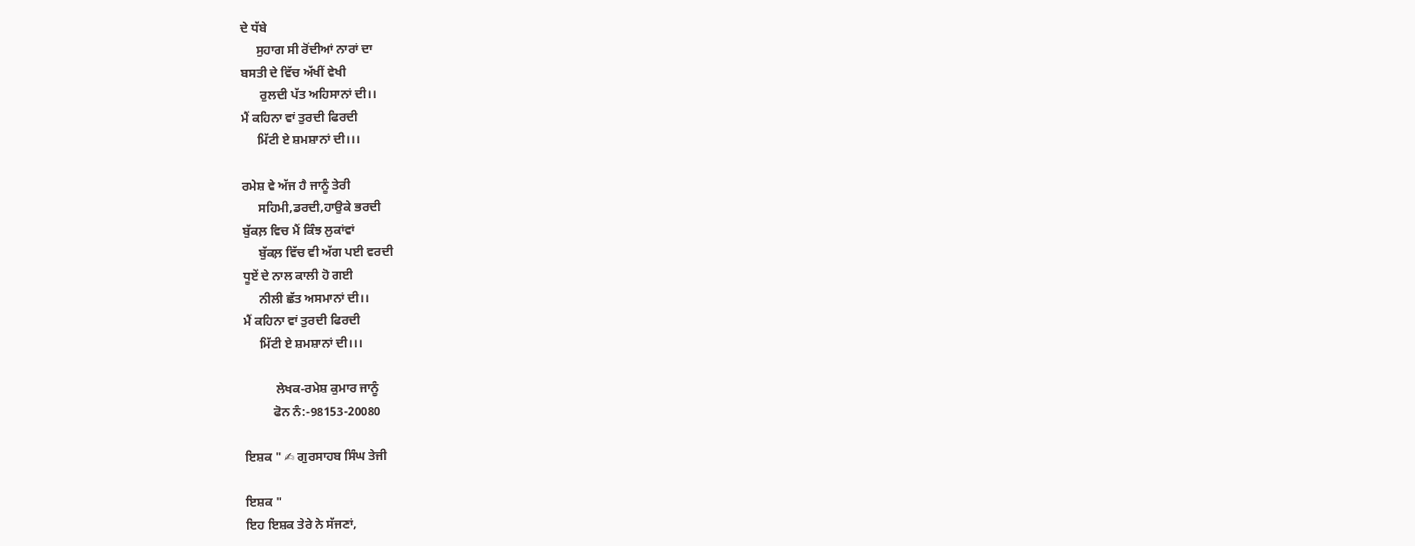ਦੇ ਧੱਬੇ
     ਸੁਹਾਗ ਸੀ ਰੋਂਦੀਆਂ ਨਾਰਾਂ ਦਾ
ਬਸਤੀ ਦੇ ਵਿੱਚ ਅੱਖੀਂ ਵੇਖੀ
      ਰੁਲਦੀ ਪੱਤ ਅਹਿਸਾਨਾਂ ਦੀ।।
ਮੈਂ ਕਹਿਨਾ ਵਾਂ ਤੁਰਦੀ ਫਿਰਦੀ
     ਮਿੱਟੀ ਏ ਸ਼ਮਸ਼ਾਨਾਂ ਦੀ।।।

ਰਮੇਸ਼ ਵੇ ਅੱਜ ਹੈ ਜਾਨੂੰ ਤੇਰੀ
     ਸਹਿਮੀ,ਡਰਦੀ,ਹਾਉਕੇ ਭਰਦੀ
ਬੁੱਕਲ਼ ਵਿਚ ਮੈਂ ਕਿੰਝ ਲੁਕਾਂਵਾਂ
     ਬੁੱਕਲ਼ ਵਿੱਚ ਵੀ ਅੱਗ ਪਈ ਵਰਦੀ
ਧੂਏਂ ਦੇ ਨਾਲ ਕਾਲੀ ਹੋ ਗਈ
     ਨੀਲੀ ਛੱਤ ਅਸਮਾਨਾਂ ਦੀ।।
ਮੈਂ ਕਹਿਨਾ ਵਾਂ ਤੁਰਦੀ ਫਿਰਦੀ
     ਮਿੱਟੀ ਏ ਸ਼ਮਸ਼ਾਨਾਂ ਦੀ।।।

          ਲੇਖਕ-ਰਮੇਸ਼ ਕੁਮਾਰ ਜਾਨੂੰ
         ਫੋਨ ਨੰ:-98153-20080

ਇਸ਼ਕ " ✍ ਗੁਰਸਾਹਬ ਸਿੰਘ ਤੇਜੀ

ਇਸ਼ਕ "
ਇਹ ਇਸ਼ਕ ਤੇਰੇ ਨੇ ਸੱਜਣਾਂ,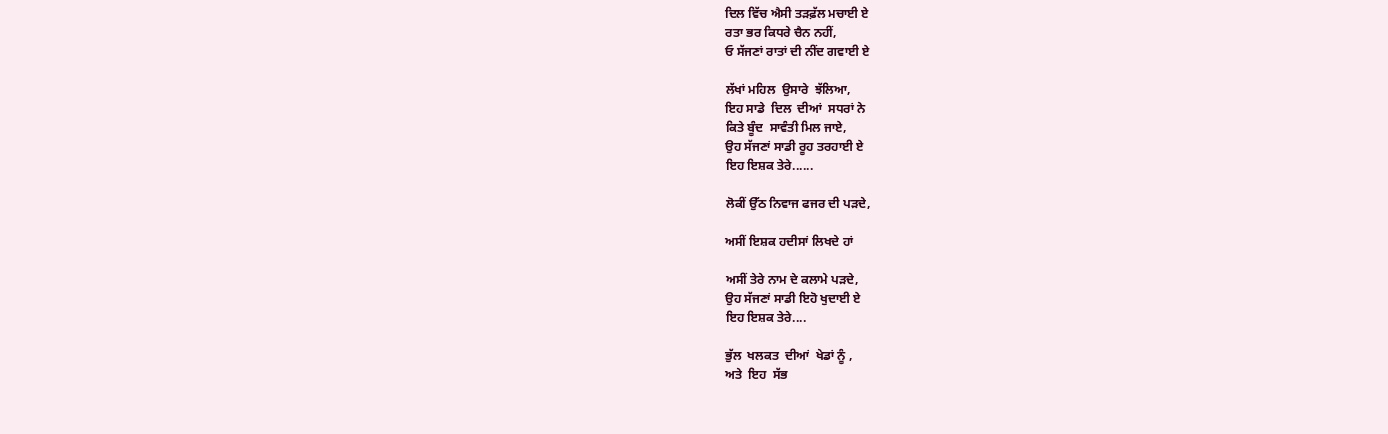ਦਿਲ ਵਿੱਚ ਐਸੀ ਤੜਫ਼ੱਲ ਮਚਾਈ ਏ
ਰਤਾ ਭਰ ਕਿਧਰੇ ਚੈਨ ਨਹੀਂ,
ਓ ਸੱਜਣਾਂ ਰਾਤਾਂ ਦੀ ਨੀਂਦ ਗਵਾਈ ਏ

ਲੱਖਾਂ ਮਹਿਲ  ਉਸਾਰੇ  ਝੱਲਿਆ,
ਇਹ ਸਾਡੇ  ਦਿਲ  ਦੀਆਂ  ਸਧਰਾਂ ਨੇ
ਕਿਤੇ ਬੂੰਦ  ਸਾਵੰਤੀ ਮਿਲ ਜਾਏ,
ਉਹ ਸੱਜਣਾਂ ਸਾਡੀ ਰੂਹ ਤਰਹਾਈ ਏ
ਇਹ ਇਸ਼ਕ ਤੇਰੇ......

ਲੋਕੀਂ ਉੱਠ ਨਿਵਾਜ ਫਜਰ ਦੀ ਪੜਦੇ,

ਅਸੀਂ ਇਸ਼ਕ ਹਦੀਸਾਂ ਲਿਖਦੇ ਹਾਂ

ਅਸੀਂ ਤੇਰੇ ਨਾਮ ਦੇ ਕਲਾਮੇ ਪੜਦੇ,
ਉਹ ਸੱਜਣਾਂ ਸਾਡੀ ਇਹੋ ਖੁਦਾਈ ਏ
ਇਹ ਇਸ਼ਕ ਤੇਰੇ....

ਭੁੱਲ  ਖਲਕਤ  ਦੀਆਂ  ਖੇਡਾਂ ਨੂੰ ,
ਅਤੇ  ਇਹ  ਸੱਭ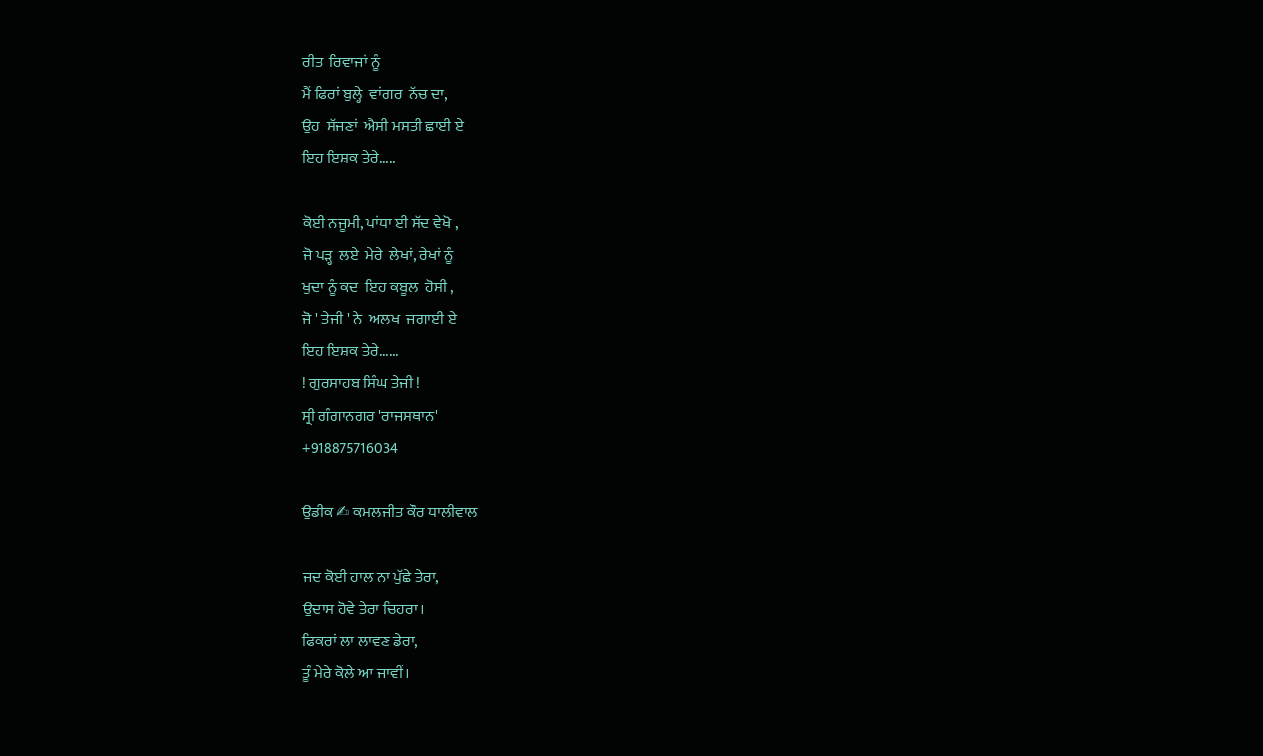ਰੀਤ  ਰਿਵਾਜਾਂ ਨੂੰ
ਮੈਂ ਫਿਰਾਂ ਬੁਲ੍ਹੇ  ਵਾਂਗਰ  ਨੱਚ ਦਾ,
ਉਹ  ਸੱਜਣਾਂ  ਐਸੀ ਮਸਤੀ ਛਾਈ ਏ
ਇਹ ਇਸ਼ਕ ਤੇਰੇ.....

ਕੋਈ ਨਜੂਮੀ, ਪਾਂਧਾ ਈ ਸੱਦ ਵੇਖੋ ,
ਜੋ ਪੜ੍ਹ  ਲਏ  ਮੇਰੇ  ਲੇਖਾਂ, ਰੇਖਾਂ ਨੂੰ
ਖੁਦਾ ਨੂੰ ਕਦ  ਇਹ ਕਬੂਲ  ਹੋਸੀ ,
ਜੋ ' ਤੇਜੀ ' ਨੇ  ਅਲਖ  ਜਗਾਈ ਏ
ਇਹ ਇਸ਼ਕ ਤੇਰੇ......
! ਗੁਰਸਾਹਬ ਸਿੰਘ ਤੇਜੀ !
ਸ੍ਰੀ ਗੰਗਾਨਗਰ 'ਰਾਜਸਥਾਨ'
+918875716034

ਉਡੀਕ ✍ ਕਮਲਜੀਤ ਕੌਰ ਧਾਲੀਵਾਲ

ਜਦ ਕੋਈ ਹਾਲ ਨਾ ਪੁੱਛੇ ਤੇਰਾ,
ਉਦਾਸ ਹੋਵੇ ਤੇਰਾ ਚਿਹਰਾ।
ਫਿਕਰਾਂ ਲਾ ਲਾਵਣ ਡੇਰਾ,
ਤੂੰ ਮੇਰੇ ਕੋਲੇ ਆ ਜਾਵੀਂ।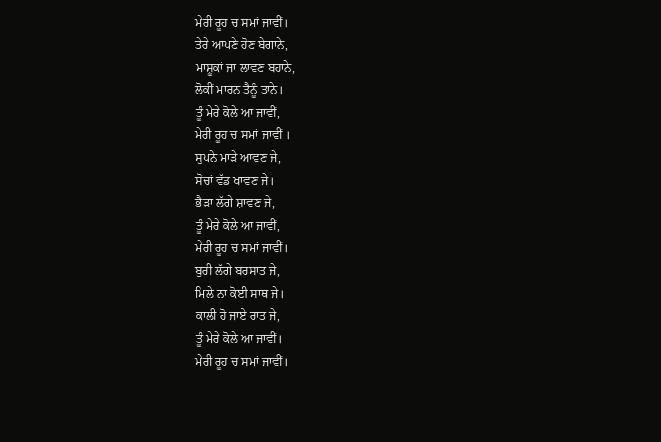ਮੇਰੀ ਰੂਹ ਚ ਸਮਾਂ ਜਾਵੀਂ।
ਤੇਰੇ ਆਪਣੇ ਹੋਣ ਬੇਗਾਨੇ,
ਮਾਸ਼ੂਕਾਂ ਜਾ ਲਾਵਣ ਬਹਾਨੇ,
ਲੋਕੀਂ ਮਾਰਨ ਤੈਨੂੰ ਤਾਨੇ।
ਤੂੰ ਮੇਰੇ ਕੋਲੇ ਆ ਜਾਵੀਂ,
ਮੇਰੀ ਰੂਹ ਚ ਸਮਾਂ ਜਾਵੀਂ ।
ਸੁਪਨੇ ਮਾੜੇ ਆਵਣ ਜੇ,
ਸੋਚਾਂ ਵੱਡ ਖਾਵਣ ਜੇ।
ਭੈੜਾ ਲੱਗੇ ਸ਼ਾਵਣ ਜੇ,
ਤੂੰ ਮੇਰੇ ਕੋਲੇ ਆ ਜਾਵੀਂ,
ਮੇਰੀ ਰੂਹ ਚ ਸਮਾਂ ਜਾਵੀਂ।
ਬੁਰੀ ਲੱਗੇ ਬਰਸਾਤ ਜੇ,
ਮਿਲੇ ਨਾ ਕੋਈ ਸਾਥ ਜੇ।
ਕਾਲੀ ਹੋ ਜਾਏ ਰਾਤ ਜੇ,
ਤੂੰ ਮੇਰੇ ਕੋਲੇ ਆ ਜਾਵੀਂ।
ਮੇਰੀ ਰੂਹ ਚ ਸਮਾਂ ਜਾਵੀਂ।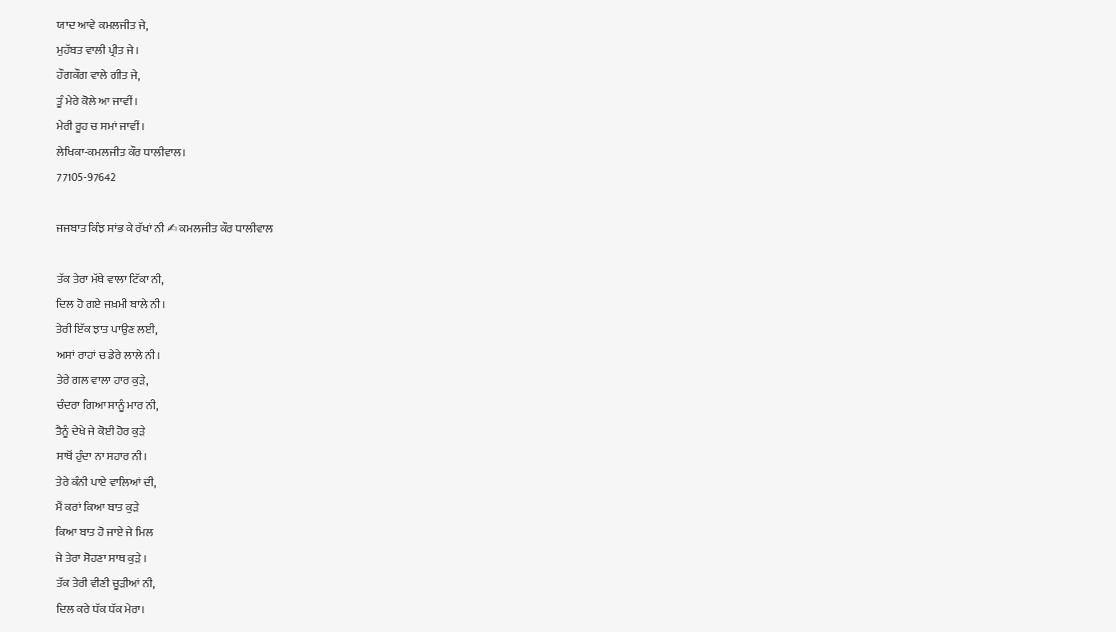ਯਾਦ ਆਵੇ ਕਮਲਜੀਤ ਜੇ,
ਮੁਹੱਬਤ ਵਾਲੀ ਪ੍ਰੀਤ ਜੇ।
ਹੌਗਕੌਗ ਵਾਲੇ ਗੀਤ ਜੇ,
ਤੂੰ ਮੇਰੇ ਕੋਲੇ ਆ ਜਾਵੀਂ।
ਮੇਰੀ ਰੂਹ ਚ ਸਮਾਂ ਜਾਵੀਂ।
ਲੇਖਿਕਾ-ਕਮਲਜੀਤ ਕੌਰ ਧਾਲੀਵਾਲ।
77105-97642

ਜਜਬਾਤ ਕਿੰਝ ਸਾਂਭ ਕੇ ਰੱਖਾਂ ਨੀ ✍ ਕਮਲਜੀਤ ਕੌਰ ਧਾਲੀਵਾਲ

ਤੱਕ ਤੇਰਾ ਮੱਥੇ ਵਾਲਾ ਟਿੱਕਾ ਨੀ,
ਦਿਲ ਹੋ ਗਏ ਜਖ਼ਮੀ ਬਾਲੇ ਨੀ।
ਤੇਰੀ ਇੱਕ ਝਾਤ ਪਾਉਣ ਲਈ,
ਅਸਾਂ ਰਾਹਾਂ ਚ ਡੇਰੇ ਲਾਲੇ ਨੀ।
ਤੇਰੇ ਗਲ ਵਾਲਾ ਹਾਰ ਕੁੜੇ,
ਚੰਦਰਾ ਗਿਆ ਸਾਨੂੰ ਮਾਰ ਨੀ,
ਤੈਨੂੰ ਦੇਖੇ ਜੇ ਕੋਈ ਹੋਰ ਕੁੜੇ
ਸਾਥੋਂ ਹੁੰਦਾ ਨਾ ਸਹਾਰ ਨੀ।
ਤੇਰੇ ਕੰਨੀ ਪਾਏ ਵਾਲਿਆਂ ਦੀ,
ਮੈਂ ਕਰਾਂ ਕਿਆ ਬਾਤ ਕੁੜੇ
ਕਿਆ ਬਾਤ ਹੋ ਜਾਏ ਜੇ ਮਿਲ
ਜੇ ਤੇਰਾ ਸੋਹਣਾ ਸਾਥ ਕੁੜੇ ।
ਤੱਕ ਤੇਰੀ ਵੀਣੀ ਚੂੜੀਆਂ ਨੀ,
ਦਿਲ ਕਰੇ ਧੱਕ ਧੱਕ ਮੇਰਾ।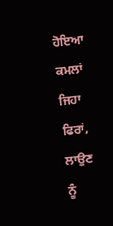ਹੋਇਆ ਕਮਲਾਂ ਜਿਹਾ ਫਿਰਾਂ,
ਲਾਉਣ ਨੂੰ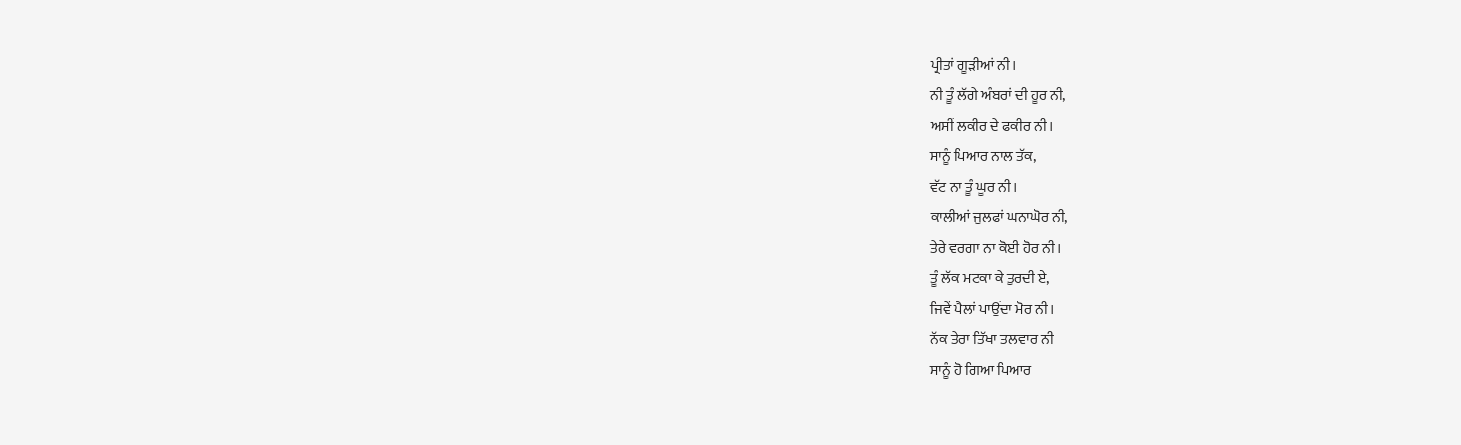ਪ੍ਰੀਤਾਂ ਗੂੜੀਆਂ ਨੀ।
ਨੀ ਤੂੰ ਲੱਗੇ ਅੰਬਰਾਂ ਦੀ ਹੂਰ ਨੀ,
ਅਸੀਂ ਲਕੀਰ ਦੇ ਫਕੀਰ ਨੀ।
ਸਾਨੂੰ ਪਿਆਰ ਨਾਲ ਤੱਕ,
ਵੱਟ ਨਾ ਤੂੰ ਘੂਰ ਨੀ।
ਕਾਲੀਆਂ ਜੁਲਫਾਂ ਘਨਾਘੋਰ ਨੀ,
ਤੇਰੇ ਵਰਗਾ ਨਾ ਕੋਈ ਹੋਰ ਨੀ।
ਤੂੰ ਲੱਕ ਮਟਕਾ ਕੇ ਤੁਰਦੀ ਏ,
ਜਿਵੇਂ ਪੈਲਾਂ ਪਾਉਂਦਾ ਮੋਰ ਨੀ।
ਨੱਕ ਤੇਰਾ ਤਿੱਖਾ ਤਲਵਾਰ ਨੀ
ਸਾਨੂੰ ਹੋ ਗਿਆ ਪਿਆਰ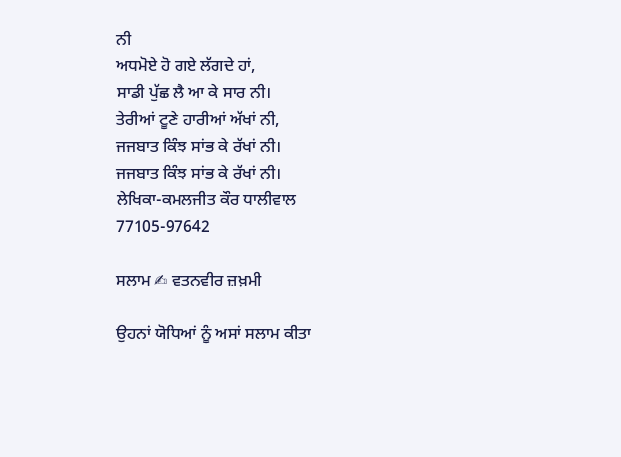ਨੀ
ਅਧਮੋਏ ਹੋ ਗਏ ਲੱਗਦੇ ਹਾਂ,
ਸਾਡੀ ਪੁੱਛ ਲੈ ਆ ਕੇ ਸਾਰ ਨੀ।
ਤੇਰੀਆਂ ਟੂਣੇ ਹਾਰੀਆਂ ਅੱਖਾਂ ਨੀ,
ਜਜਬਾਤ ਕਿੰਝ ਸਾਂਭ ਕੇ ਰੱਖਾਂ ਨੀ।
ਜਜਬਾਤ ਕਿੰਝ ਸਾਂਭ ਕੇ ਰੱਖਾਂ ਨੀ।
ਲੇਖਿਕਾ-ਕਮਲਜੀਤ ਕੌਰ ਧਾਲੀਵਾਲ
77105-97642

ਸਲਾਮ ✍ ਵਤਨਵੀਰ ਜ਼ਖ਼ਮੀ

ਉਹਨਾਂ ਯੋਧਿਆਂ ਨੂੰ ਅਸਾਂ ਸਲਾਮ ਕੀਤਾ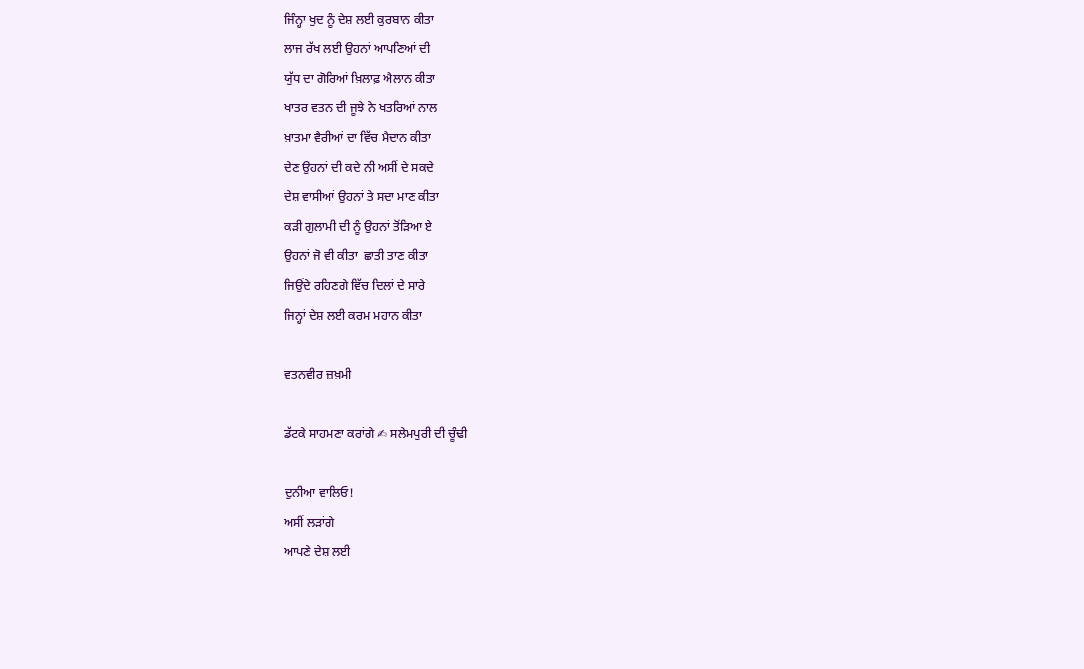ਜਿੰਨ੍ਹਾ ਖੁਦ ਨੂੰ ਦੇਸ਼ ਲਈ ਕੁਰਬਾਨ ਕੀਤਾ
ਲਾਜ ਰੱਖ ਲਈ ਉਹਨਾਂ ਆਪਣਿਆਂ ਦੀ
ਯੁੱਧ ਦਾ ਗੋਰਿਆਂ ਖ਼ਿਲਾਫ਼ ਐਲਾਨ ਕੀਤਾ
ਖਾਤਰ ਵਤਨ ਦੀ ਜੂਝੇ ਨੇ ਖਤਰਿਆਂ ਨਾਲ
ਖ਼ਾਤਮਾ ਵੈਰੀਆਂ ਦਾ ਵਿੱਚ ਮੈਦਾਨ ਕੀਤਾ
ਦੇਣ ਉਹਨਾਂ ਦੀ ਕਦੇ ਨੀ ਅਸੀਂ ਦੇ ਸਕਦੇ
ਦੇਸ਼ ਵਾਸੀਆਂ ਉਹਨਾਂ ਤੇ ਸਦਾ ਮਾਣ ਕੀਤਾ
ਕੜੀ ਗੁਲਾਮੀ ਦੀ ਨੂੰ ਉਹਨਾਂ ਤੋਂੜਿਆ ਏ
ਉਹਨਾਂ ਜੋ ਵੀ ਕੀਤਾ  ਛਾਤੀ ਤਾਣ ਕੀਤਾ
ਜਿਉਂਦੇ ਰਹਿਣਗੇ ਵਿੱਚ ਦਿਲਾਂ ਦੇ ਸਾਰੇ
ਜਿਨ੍ਹਾਂ ਦੇਸ਼ ਲਈ ਕਰਮ ਮਹਾਨ ਕੀਤਾ

ਵਤਨਵੀਰ ਜ਼ਖ਼ਮੀ

ਡੱਟਕੇ ਸਾਹਮਣਾ ਕਰਾਂਗੇ ✍ ਸਲੇਮਪੁਰੀ ਦੀ ਚੂੰਢੀ

ਦੁਨੀਆ ਵਾਲਿਓ!
ਅਸੀਂ ਲੜਾਂਗੇ
ਆਪਣੇ ਦੇਸ਼ ਲਈ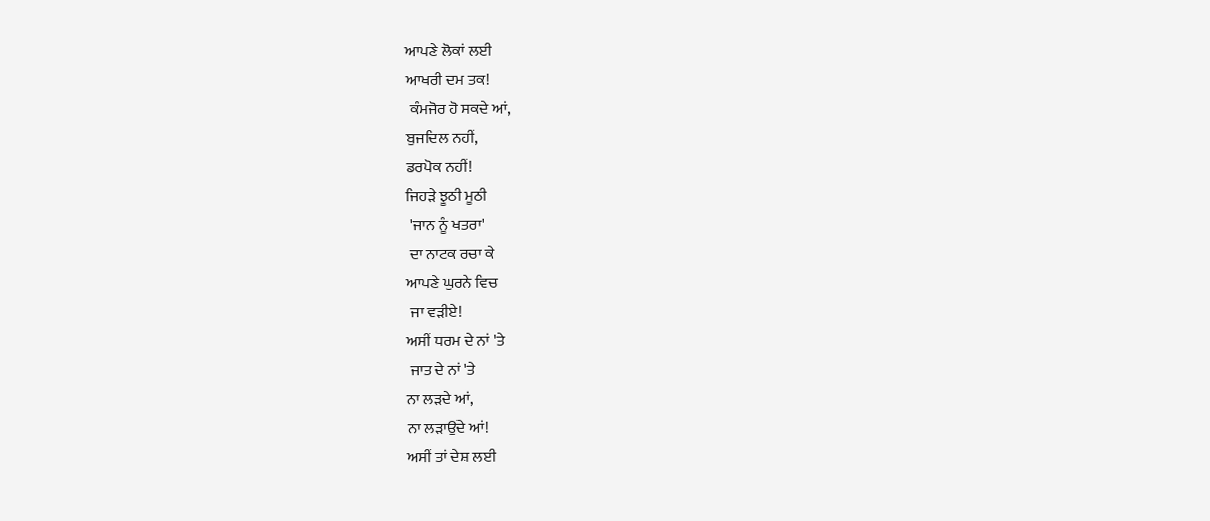ਆਪਣੇ ਲੋਕਾਂ ਲਈ
ਆਖਰੀ ਦਮ ਤਕ!
 ਕੰਮਜੋਰ ਹੋ ਸਕਦੇ ਆਂ,
ਬੁਜਦਿਲ ਨਹੀਂ,
ਡਰਪੋਕ ਨਹੀਂ!
ਜਿਹੜੇ ਝੂਠੀ ਮੂਠੀ
 'ਜਾਨ ਨੂੰ ਖਤਰਾ'
 ਦਾ ਨਾਟਕ ਰਚਾ ਕੇ
ਆਪਣੇ ਘੁਰਨੇ ਵਿਚ
 ਜਾ ਵੜੀਏ!
ਅਸੀਂ ਧਰਮ ਦੇ ਨਾਂ 'ਤੇ
 ਜਾਤ ਦੇ ਨਾਂ 'ਤੇ
ਨਾ ਲੜਦੇ ਆਂ,
ਨਾ ਲੜਾਉਂਦੇ ਆਂ!
ਅਸੀਂ ਤਾਂ ਦੇਸ਼ ਲਈ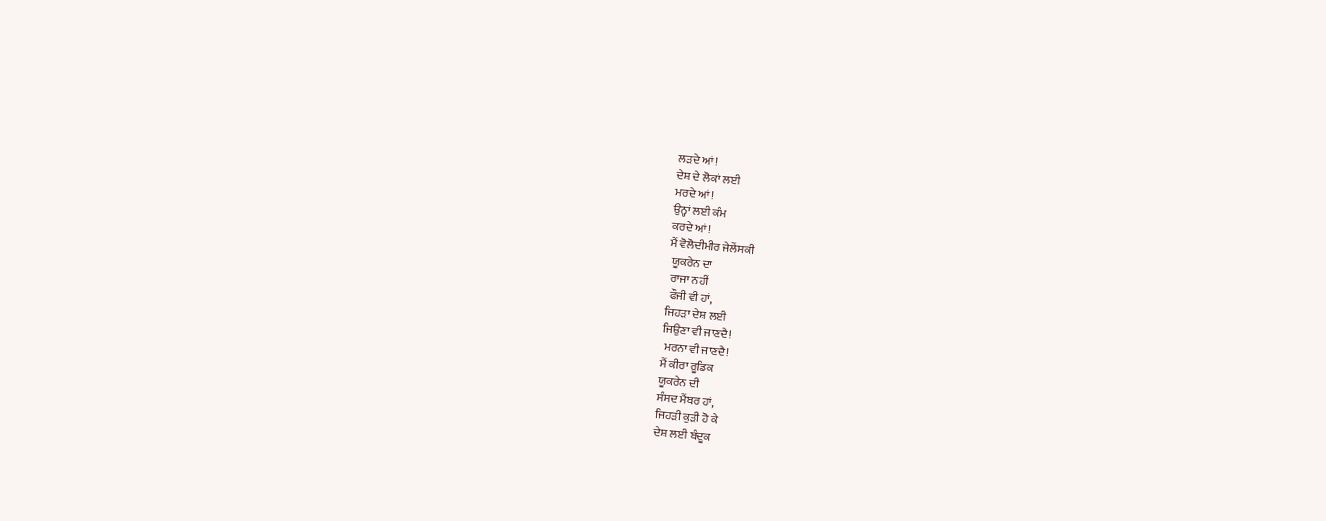ਲੜਦੇ ਆਂ!
ਦੇਸ਼ ਦੇ ਲੋਕਾਂ ਲਈ
ਮਰਦੇ ਆਂ!
ਉਨ੍ਹਾਂ ਲਈ ਕੰਮ
ਕਰਦੇ ਆਂ!
ਮੈਂ ਵੋਲੋਦੀਮੀਰ ਜੇਲੇਂਸਕੀ
 ਯੂਕਰੇਨ ਦਾ
 ਰਾਜਾ ਨਹੀਂ
 ਫੌਜੀ ਵੀ ਹਾਂ,
ਜਿਹੜਾ ਦੇਸ਼ ਲਈ
ਜਿਉਣਾ ਵੀ ਜਾਣਦੈ!
 ਮਰਨਾ ਵੀ ਜਾਣਦੈ!
ਮੈਂ ਕੀਰਾ ਰੂਡਿਕ
ਯੂਕਰੇਨ ਦੀ
ਸੰਸਦ ਮੈਂਬਰ ਹਾਂ,
ਜਿਹੜੀ ਕੁੜੀ ਹੋ ਕੇ
ਦੇਸ਼ ਲਈ ਬੰਦੂਕ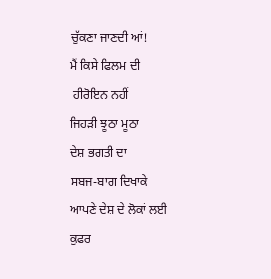ਚੁੱਕਣਾ ਜਾਣਦੀ ਆਂ!
ਮੈਂ ਕਿਸੇ ਫਿਲਮ ਦੀ
 ਹੀਰੋਇਨ ਨਹੀਂ
ਜਿਹੜੀ ਝੂਠਾ ਮੂਠਾ
ਦੇਸ਼ ਭਗਤੀ ਦਾ
ਸਬਜ-ਬਾਗ ਦਿਖਾਕੇ
ਆਪਣੇ ਦੇਸ਼ ਦੇ ਲੋਕਾਂ ਲਈ
ਕੁਫਰ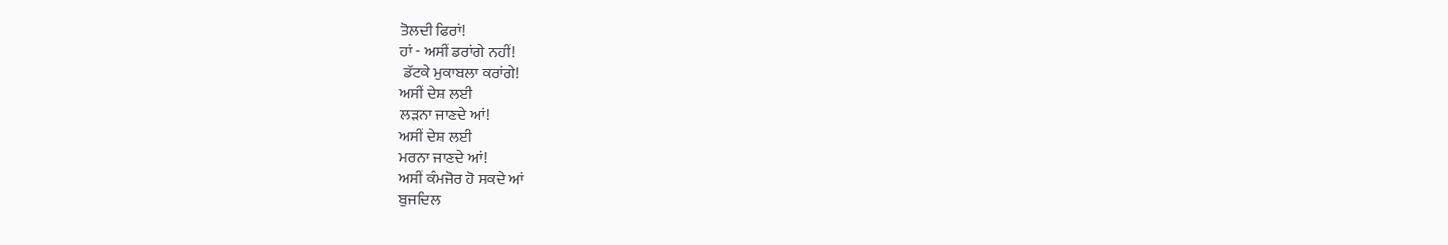ਤੋਲਦੀ ਫਿਰਾਂ!
ਹਾਂ - ਅਸੀਂ ਡਰਾਂਗੇ ਨਹੀਂ!
 ਡੱਟਕੇ ਮੁਕਾਬਲਾ ਕਰਾਂਗੇ!
ਅਸੀਂ ਦੇਸ਼ ਲਈ
ਲੜਨਾ ਜਾਣਦੇ ਆਂ!
ਅਸੀਂ ਦੇਸ਼ ਲਈ
ਮਰਨਾ ਜਾਣਦੇ ਆਂ!
ਅਸੀਂ ਕੰਮਜੋਰ ਹੋ ਸਕਦੇ ਆਂ
ਬੁਜਦਿਲ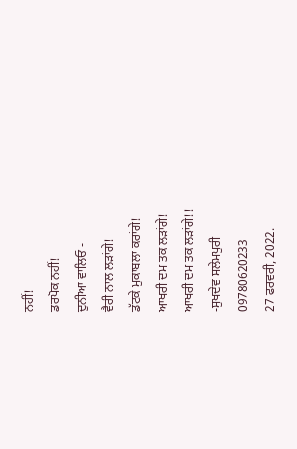ਨਹੀਂ!
ਡਰਪੋਕ ਨਹੀਂ!
ਦੁਨੀਆ ਵਾਲਿਓ -
ਵੈਰੀ ਨਾਲ ਲੜਾਂਗੇ!
ਡੱਟਕੇ ਮੁਕਾਬਲਾ ਕਰਾਂਗੇ!
ਆਖਰੀ ਦਮ ਤਕ ਲੜਾਂਗੇ!
ਆਖਰੀ ਦਮ ਤਕ ਲੜਾਂਗੇ!!
-ਸੁਖਦੇਵ ਸਲੇਮਪੁਰੀ
09780620233
27 ਫਰਵਰੀ, 2022.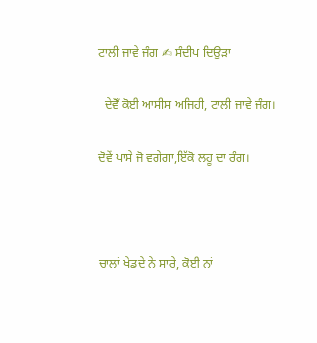ਟਾਲੀ ਜਾਵੇ ਜੰਗ ✍ ਸੰਦੀਪ ਦਿਉੜਾ

  ਦੇਵੋਁ ਕੋਈ ਆਸੀਸ ਅਜਿਹੀ, ਟਾਲੀ ਜਾਵੇ ਜੰਗ।

ਦੋਵੇਂ ਪਾਸੇ ਜੋ ਵਗੇਗਾ,ਇੱਕੋ ਲਹੂ ਦਾ ਰੰਗ।



ਚਾਲਾਂ ਖੇਡਦੇ ਨੇ ਸਾਰੇ, ਕੋਈ ਨਾਂ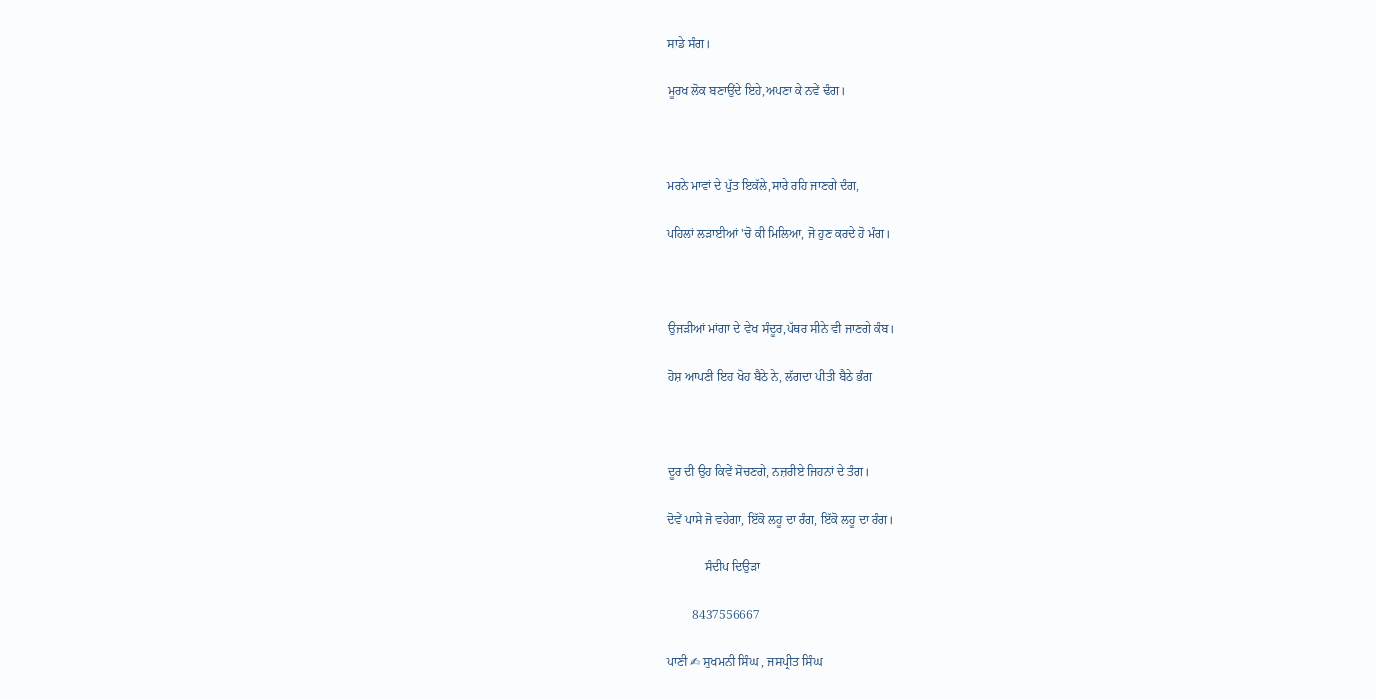ਸਾਡੇ ਸੰਗ।

ਮੂਰਖ ਲੋਕ ਬਣਾਉਂਦੇ ਇਹੇ,ਅਪਣਾ ਕੇ ਨਵੇਂ ਢੰਗ।



ਮਰਨੇ ਮਾਵਾਂ ਦੇ ਪੁੱਤ ਇਕੱਲੇ,ਸਾਰੇ ਰਹਿ ਜਾਣਗੇ ਦੰਗ,

ਪਹਿਲਾਂ ਲੜਾਈਆਂ 'ਚੋ ਕੀ ਮਿਲਿਆ, ਜੋ ਹੁਣ ਕਰਦੇ ਹੋ ਮੰਗ।



ਉਜੜੀਆਂ ਮਾਂਗਾ ਦੇ ਵੇਖ ਸੰਦੂਰ,ਪੱਥਰ ਸੀਨੇ ਵੀ ਜਾਣਗੇ ਕੰਬ।

ਹੋਸ਼ ਆਪਣੀ ਇਹ ਖੋਹ ਬੈਠੇ ਨੇ, ਲੱਗਦਾ ਪੀਤੀ ਬੈਠੇ ਭੰਗ



ਦੂਰ ਦੀ ਉਹ ਕਿਵੇਂ ਸੋਚਣਗੇ, ਨਜ਼ਰੀਏ ਜਿਹਨਾਂ ਦੇ ਤੰਗ।

ਦੋਵੇਂ ਪਾਸੇ ਜੋ ਵਹੇਗਾ, ਇੱਕੋ ਲਹੂ ਦਾ ਰੰਗ, ਇੱਕੋ ਲਹੂ ਦਾ ਰੰਗ।

            ਸੰਦੀਪ ਦਿਉੜਾ

        8437556667

ਪਾਣੀ ✍ ਸੁਖਮਨੀ ਸਿੰਘ , ਜਸਪ੍ਰੀਤ ਸਿੰਘ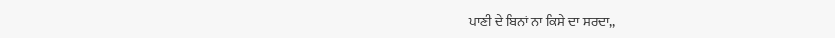ਪਾਣੀ ਦੇ ਬਿਨਾਂ ਨਾ ਕਿਸੇ ਦਾ ਸਰਦਾ,,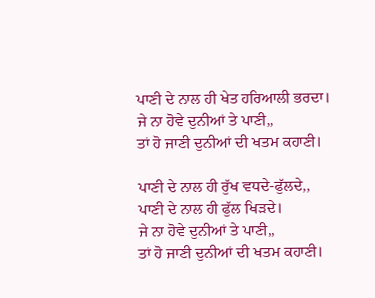ਪਾਣੀ ਦੇ ਨਾਲ ਹੀ ਖੇਤ ਹਰਿਆਲੀ ਭਰਦਾ।
ਜੇ ਨਾ ਹੋਵੇ ਦੁਨੀਆਂ ਤੇ ਪਾਣੀ,,
ਤਾਂ ਹੋ ਜਾਣੀ ਦੁਨੀਆਂ ਦੀ ਖਤਮ ਕਹਾਣੀ।

ਪਾਣੀ ਦੇ ਨਾਲ ਹੀ ਰੁੱਖ ਵਧਦੇ-ਫੁੱਲਦੇ,,
ਪਾਣੀ ਦੇ ਨਾਲ ਹੀ ਫੁੱਲ ਖਿੜਦੇ।
ਜੇ ਨਾ ਹੋਵੇ ਦੁਨੀਆਂ ਤੇ ਪਾਣੀ,,
ਤਾਂ ਹੋ ਜਾਣੀ ਦੁਨੀਆਂ ਦੀ ਖਤਮ ਕਹਾਣੀ।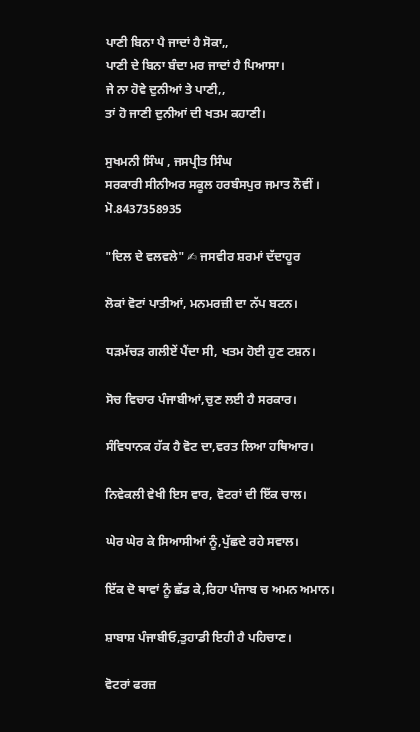ਪਾਣੀ ਬਿਨਾ ਪੈ ਜਾਦਾਂ ਹੈ ਸੋਕਾ,,
ਪਾਣੀ ਦੇ ਬਿਨਾ ਬੰਦਾ ਮਰ ਜਾਦਾਂ ਹੈ ਪਿਆਸਾ।
ਜੇ ਨਾ ਹੋਵੇ ਦੁਨੀਆਂ ਤੇ ਪਾਣੀ,,
ਤਾਂ ਹੋ ਜਾਣੀ ਦੁਨੀਆਂ ਦੀ ਖਤਮ ਕਹਾਣੀ।

ਸੁਖਮਨੀ ਸਿੰਘ , ਜਸਪ੍ਰੀਤ ਸਿੰਘ
ਸਰਕਾਰੀ ਸੀਨੀਅਰ ਸਕੂਲ ਹਰਬੰਸਪੁਰ ਜਮਾਤ ਨੌਵੀਂ ।
ਮੋ.8437358935

"ਦਿਲ ਦੇ ਵਲਵਲੇ" ✍ ਜਸਵੀਰ ਸ਼ਰਮਾਂ ਦੱਦਾਹੂਰ

ਲੋਕਾਂ ਵੋਟਾਂ ਪਾਤੀਆਂ, ਮਨਮਰਜ਼ੀ ਦਾ ਨੱਪ ਬਟਨ।

ਧੜਮੱਚੜ ਗਲੀਏਂ ਪੈਂਦਾ ਸੀ, ਖਤਮ ਹੋਈ ਹੁਣ ਟਸ਼ਨ।

ਸੋਚ ਵਿਚਾਰ ਪੰਜਾਬੀਆਂ,ਚੁਣ ਲਈ ਹੈ ਸਰਕਾਰ।

ਸੰਵਿਧਾਨਕ ਹੱਕ ਹੈ ਵੋਟ ਦਾ,ਵਰਤ ਲਿਆ ਹਥਿਆਰ।

ਨਿਵੇਕਲੀ ਵੇਖੀ ਇਸ ਵਾਰ, ਵੋਟਰਾਂ ਦੀ ਇੱਕ ਚਾਲ।

ਘੇਰ ਘੇਰ ਕੇ ਸਿਆਸੀਆਂ ਨੂੰ,ਪੁੱਛਦੇ ਰਹੇ ਸਵਾਲ।

ਇੱਕ ਦੋ ਥਾਵਾਂ ਨੂੰ ਛੱਡ ਕੇ,ਰਿਹਾ ਪੰਜਾਬ ਚ ਅਮਨ ਅਮਾਨ।

ਸ਼ਾਬਾਸ਼ ਪੰਜਾਬੀਓ,ਤੁਹਾਡੀ ਇਹੀ ਹੈ ਪਹਿਚਾਣ।

ਵੋਟਰਾਂ ਫਰਜ਼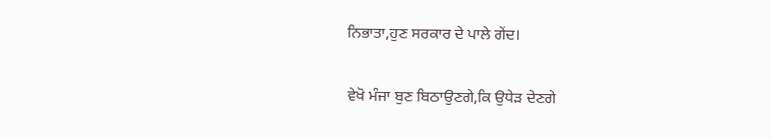ਨਿਭਾਤਾ,ਹੁਣ ਸਰਕਾਰ ਦੇ ਪਾਲੇ ਗੇਂਦ।

ਵੇਖੋ ਮੰਜਾ ਬੁਣ ਬਿਠਾਉਣਗੇ,ਕਿ ਉਧੇੜ ਦੇਣਗੇ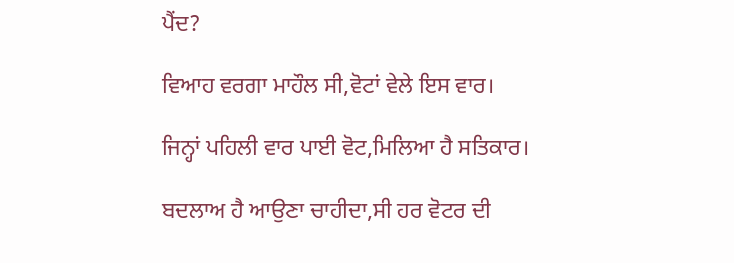ਪੈਂਦ?

ਵਿਆਹ ਵਰਗਾ ਮਾਹੌਲ ਸੀ,ਵੋਟਾਂ ਵੇਲੇ ਇਸ ਵਾਰ।

ਜਿਨ੍ਹਾਂ ਪਹਿਲੀ ਵਾਰ ਪਾਈ ਵੋਟ,ਮਿਲਿਆ ਹੈ ਸਤਿਕਾਰ।

ਬਦਲਾਅ ਹੈ ਆਉਣਾ ਚਾਹੀਦਾ,ਸੀ ਹਰ ਵੋਟਰ ਦੀ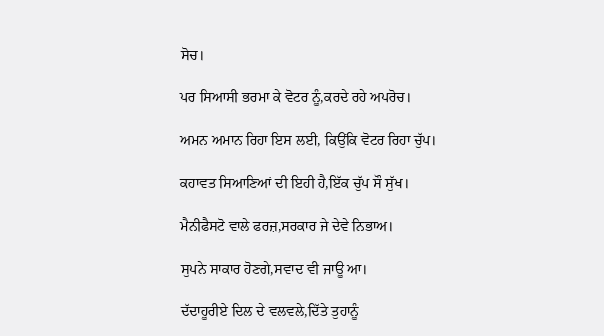ਸੋਚ।

ਪਰ ਸਿਆਸੀ ਭਰਮਾ ਕੇ ਵੋਟਰ ਨੂੰ,ਕਰਦੇ ਰਹੇ ਅਪਰੋਚ।

ਅਮਨ ਅਮਾਨ ਰਿਹਾ ਇਸ ਲਈ, ਕਿਉਂਕਿ ਵੋਟਰ ਰਿਹਾ ਚੁੱਪ।

ਕਹਾਵਤ ਸਿਆਣਿਆਂ ਦੀ ਇਹੀ ਹੈ,ਇੱਕ ਚੁੱਪ ਸੌ ਸੁੱਖ।

ਮੈਨੀਫੈਸਟੋ ਵਾਲੇ ਫਰਜ਼,ਸਰਕਾਰ ਜੇ ਦੇਵੇ ਨਿਭਾਅ।

ਸੁਪਨੇ ਸਾਕਾਰ ਹੋਣਗੇ,ਸਵਾਦ ਵੀ ਜਾਊ ਆ।

ਦੱਦਾਹੂਰੀਏ ਦਿਲ ਦੇ ਵਲਵਲੇ,ਦਿੱਤੇ ਤੁਹਾਨੂੰ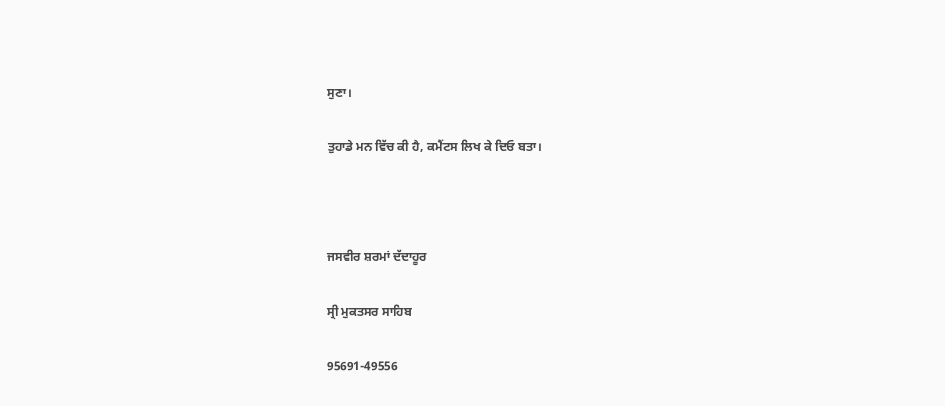ਸੁਣਾ।

ਤੁਹਾਡੇ ਮਨ ਵਿੱਚ ਕੀ ਹੈ, ਕਮੈਂਟਸ ਲਿਖ ਕੇ ਦਿਓ ਬਤਾ।



ਜਸਵੀਰ ਸ਼ਰਮਾਂ ਦੱਦਾਹੂਰ

ਸ੍ਰੀ ਮੁਕਤਸਰ ਸਾਹਿਬ

95691-49556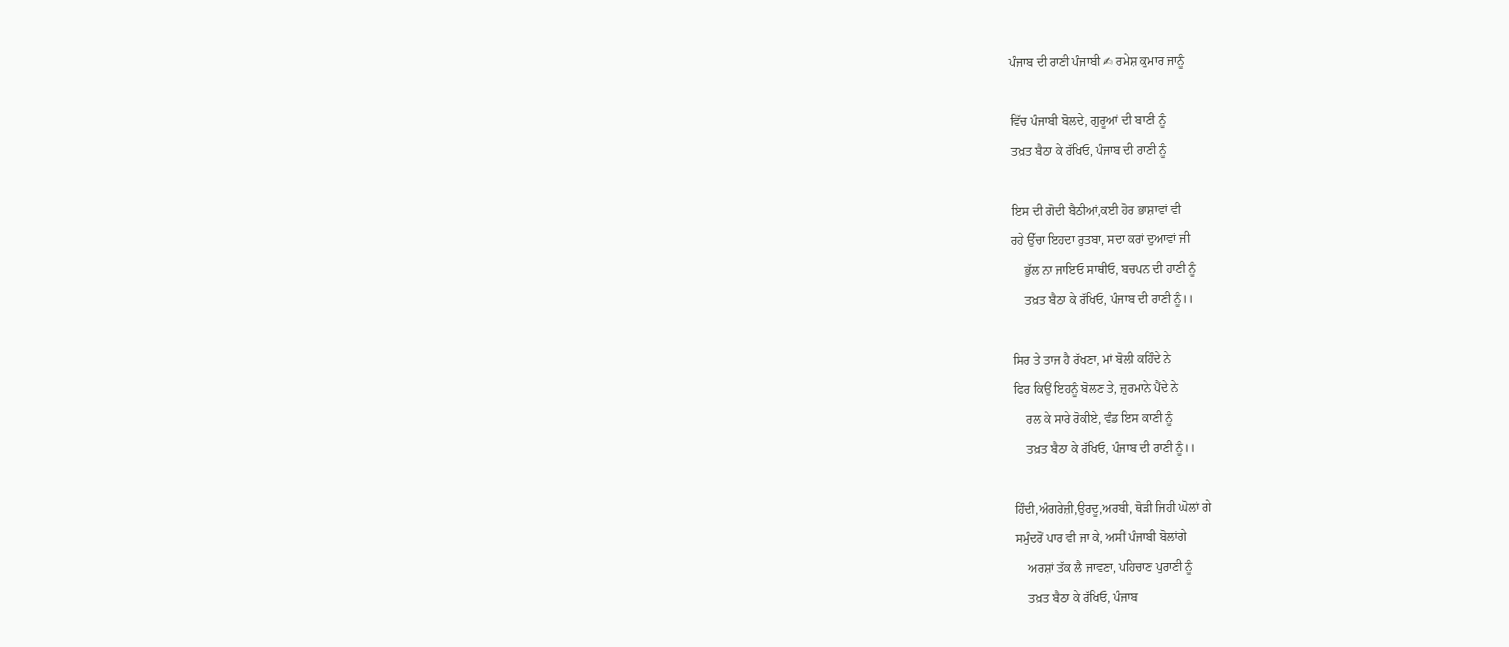ਪੰਜਾਬ ਦੀ ਰਾਣੀ ਪੰਜਾਬੀ ✍ ਰਮੇਸ਼ ਕੁਮਾਰ ਜਾਨੂੰ

ਵਿੱਚ ਪੰਜਾਬੀ ਬੋਲਦੇ, ਗੁਰੂਆਂ ਦੀ ਬਾਣੀ ਨੂੰ
ਤਖ਼ਤ ਬੈਠਾ ਕੇ ਰੱਖਿਓ, ਪੰਜਾਬ ਦੀ ਰਾਣੀ ਨੂੰ

ਇਸ ਦੀ ਗੋਦੀ ਬੈਠੀਆਂ,ਕਈ ਹੋਰ ਭਾਸ਼ਾਵਾਂ ਵੀ
ਰਹੇ ਉੱਚਾ ਇਹਦਾ ਰੁਤਬਾ, ਸਦਾ ਕਰਾਂ ਦੁਆਵਾਂ ਜੀ
    ਭੁੱਲ ਨਾ ਜਾਇਓ ਸਾਥੀਓ, ਬਚਪਨ ਦੀ ਹਾਣੀ ਨੂੰ
    ਤਖ਼ਤ ਬੈਠਾ ਕੇ ਰੱਖਿਓ, ਪੰਜਾਬ ਦੀ ਰਾਣੀ ਨੂੰ।।

ਸਿਰ ਤੇ ਤਾਜ ਹੈ ਰੱਖਣਾ, ਮਾਂ ਬੋਲੀ ਕਹਿੰਦੇ ਨੇ
ਫਿਰ ਕਿਉਂ ਇਹਨੂੰ ਬੋਲਣ ਤੇ, ਜ਼ੁਰਮਾਨੇ ਪੈਂਦੇ ਨੇ
    ਰਲ ਕੇ ਸਾਰੇ ਰੋਕੀਏ, ਵੰਡ ਇਸ ਕਾਣੀ ਨੂੰ
    ਤਖ਼ਤ ਬੈਠਾ ਕੇ ਰੱਖਿਓ, ਪੰਜਾਬ ਦੀ ਰਾਣੀ ਨੂੰ।।

ਹਿੰਦੀ,ਅੰਗਰੇਜ਼ੀ,ਉਰਦੂ,ਅਰਬੀ, ਥੋੜੀ ਜਿਹੀ ਘੋਲਾਂ ਗੇ
ਸਮੁੰਦਰੋਂ ਪਾਰ ਵੀ ਜਾ ਕੇ, ਅਸੀਂ ਪੰਜਾਬੀ ਬੋਲਾਂਗੇ
    ਅਰਸ਼ਾਂ ਤੱਕ ਲੈ ਜਾਵਣਾ, ਪਹਿਚਾਣ ਪੁਰਾਣੀ ਨੂੰ
    ਤਖ਼ਤ ਬੈਠਾ ਕੇ ਰੱਖਿਓ, ਪੰਜਾਬ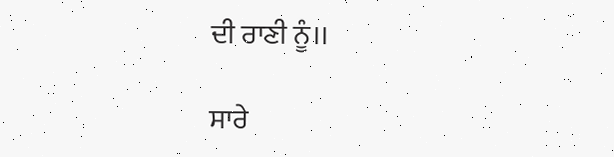ਦੀ ਰਾਣੀ ਨੂੰ।।

ਸਾਰੇ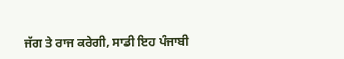ਜੱਗ ਤੇ ਰਾਜ ਕਰੇਗੀ, ਸਾਡੀ ਇਹ ਪੰਜਾਬੀ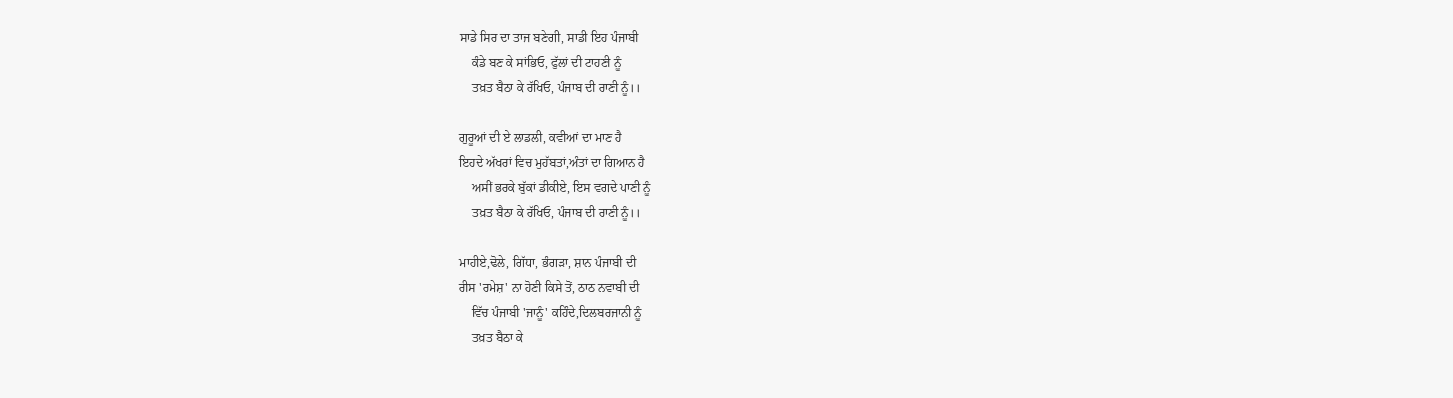ਸਾਡੇ ਸਿਰ ਦਾ ਤਾਜ ਬਣੇਗੀ, ਸਾਡੀ ਇਹ ਪੰਜਾਬੀ
    ਕੰਡੇ ਬਣ ਕੇ ਸਾਂਭਿਓ, ਫੁੱਲਾਂ ਦੀ ਟਾਹਣੀ ਨੂੰ
    ਤਖ਼ਤ ਬੈਠਾ ਕੇ ਰੱਖਿਓ, ਪੰਜਾਬ ਦੀ ਰਾਣੀ ਨੂੰ।।

ਗੁਰੂਆਂ ਦੀ ਏ ਲਾਡਲੀ, ਕਵੀਆਂ ਦਾ ਮਾਣ ਹੈ
ਇਹਦੇ ਅੱਖਰਾਂ ਵਿਚ ਮੁਹੱਬਤਾਂ,ਅੰਤਾਂ ਦਾ ਗਿਆਨ ਹੈ
    ਅਸੀਂ ਭਰਕੇ ਬੁੱਕਾਂ ਡੀਕੀਏ, ਇਸ ਵਗਦੇ ਪਾਣੀ ਨੂੰ
    ਤਖ਼ਤ ਬੈਠਾ ਕੇ ਰੱਖਿਓ, ਪੰਜਾਬ ਦੀ ਰਾਣੀ ਨੂੰ।।

ਮਾਹੀਏ,ਢੋਲੇ, ਗਿੱਧਾ, ਭੰਗੜਾ, ਸ਼ਾਨ ਪੰਜਾਬੀ ਦੀ
ਰੀਸ 'ਰਮੇਸ਼' ਨਾ ਹੋਣੀ ਕਿਸੇ ਤੋਂ, ਠਾਠ ਨਵਾਬੀ ਦੀ
    ਵਿੱਚ ਪੰਜਾਬੀ 'ਜਾਨੂੰ' ਕਹਿੰਦੇ,ਦਿਲਬਰਜਾਨੀ ਨੂੰ
    ਤਖ਼ਤ ਬੈਠਾ ਕੇ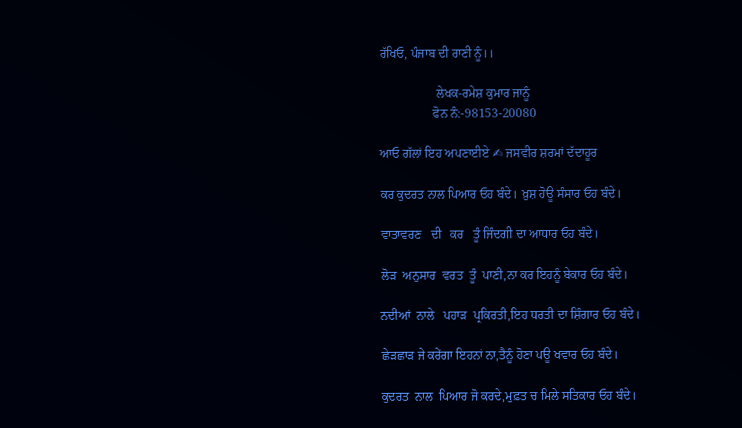ਰੱਖਿਓ, ਪੰਜਾਬ ਦੀ ਰਾਣੀ ਨੂੰ।।

                  ਲੇਖਕ-ਰਮੇਸ਼ ਕੁਮਾਰ ਜਾਨੂੰ
                 ਫੋਨ ਨੰ:-98153-20080

ਆਓ ਗੱਲਾਂ ਇਹ ਅਪਣਾਈਏ ✍ ਜਸਵੀਰ ਸ਼ਰਮਾਂ ਦੱਦਾਹੂਰ

ਕਰ ਕੁਦਰਤ ਨਾਲ ਪਿਆਰ ਓਹ ਬੰਦੇ। ਖ਼ੁਸ਼ ਹੋਊ ਸੰਸਾਰ ਓਹ ਬੰਦੇ।

ਵਾਤਾਵਰਣ   ਦੀ   ਕਰ   ਤੂੰ ਜਿੰਦਗੀ ਦਾ ਆਧਾਰ ਓਹ ਬੰਦੇ।

ਲੋੜ  ਅਨੁਸਾਰ  ਵਰਤ  ਤੂੰ  ਪਾਣੀ,ਨਾ ਕਰ ਇਹਨੂੰ ਬੇਕਾਰ ਓਹ ਬੰਦੇ।

ਨਦੀਆਂ  ਨਾਲੇ   ਪਹਾੜ  ਪ੍ਰਕਿਰਤੀ,ਇਹ ਧਰਤੀ ਦਾ ਸ਼ਿੰਗਾਰ ਓਹ ਬੰਦੇ।

ਛੇੜਛਾੜ ਜੇ ਕਰੇਂਗਾ ਇਹਨਾਂ ਨਾ,ਤੈਨੂੰ ਹੋਣਾ ਪਊ ਖਵਾਰ ਓਹ ਬੰਦੇ।

ਕੁਦਰਤ  ਨਾਲ  ਪਿਆਰ ਜੋ ਕਰਦੇ,ਮੁਫ਼ਤ ਚ ਮਿਲੇ ਸਤਿਕਾਰ ਓਹ ਬੰਦੇ।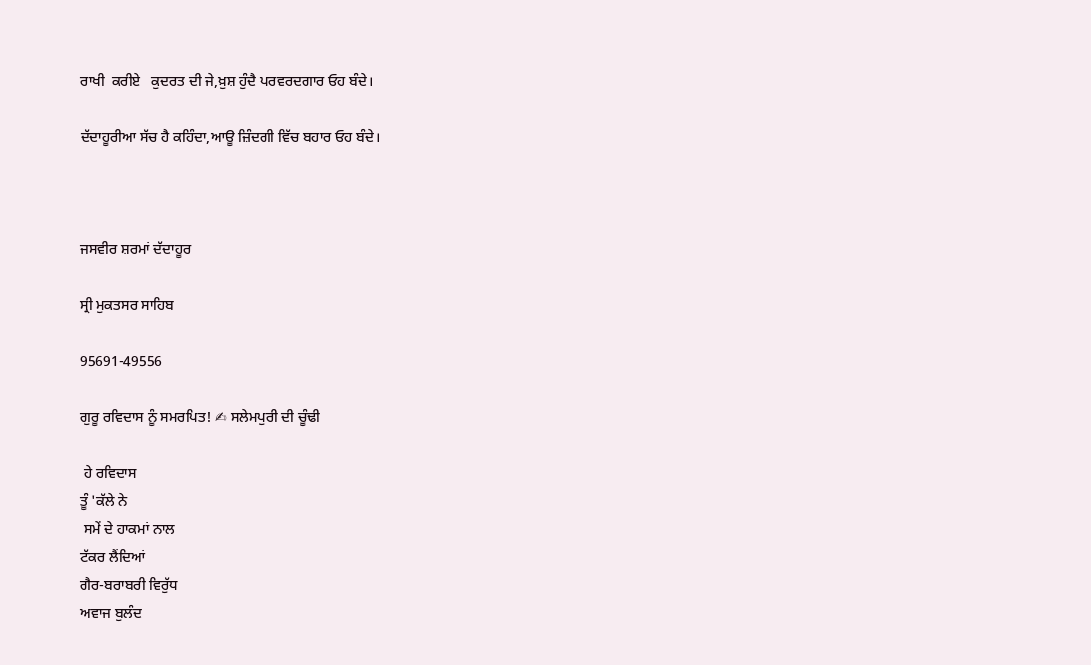ਰਾਖੀ  ਕਰੀਏ   ਕੁਦਰਤ ਦੀ ਜੇ,ਖ਼ੁਸ਼ ਹੁੰਦੈ ਪਰਵਰਦਗਾਰ ਓਹ ਬੰਦੇ।

ਦੱਦਾਹੂਰੀਆ ਸੱਚ ਹੈ ਕਹਿੰਦਾ,ਆਊ ਜ਼ਿੰਦਗੀ ਵਿੱਚ ਬਹਾਰ ਓਹ ਬੰਦੇ।



ਜਸਵੀਰ ਸ਼ਰਮਾਂ ਦੱਦਾਹੂਰ

ਸ੍ਰੀ ਮੁਕਤਸਰ ਸਾਹਿਬ

95691-49556

ਗੁਰੂ ਰਵਿਦਾਸ ਨੂੰ ਸਮਰਪਿਤ! ✍ ਸਲੇਮਪੁਰੀ ਦੀ ਚੂੰਢੀ

 ਹੇ ਰਵਿਦਾਸ
ਤੂੰ 'ਕੱਲੇ ਨੇ
 ਸਮੇਂ ਦੇ ਹਾਕਮਾਂ ਨਾਲ
ਟੱਕਰ ਲੈਂਦਿਆਂ
ਗੈਰ-ਬਰਾਬਰੀ ਵਿਰੁੱਧ
ਅਵਾਜ ਬੁਲੰਦ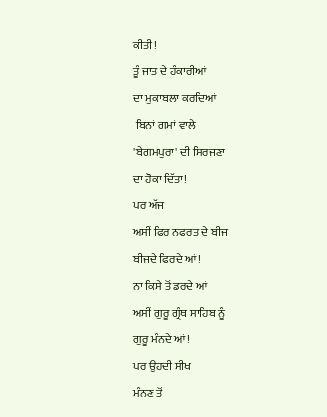ਕੀਤੀ!
ਤੂੰ ਜਾਤ ਦੇ ਹੰਕਾਰੀਆਂ
ਦਾ ਮੁਕਾਬਲਾ ਕਰਦਿਆਂ
 ਬਿਨਾਂ ਗਮਾਂ ਵਾਲੇ
'ਬੇਗਮਪੁਰਾ' ਦੀ ਸਿਰਜਣਾ
ਦਾ ਹੋਕਾ ਦਿੱਤਾ!
ਪਰ ਅੱਜ
ਅਸੀਂ ਫਿਰ ਨਫਰਤ ਦੇ ਬੀਜ
ਬੀਜਦੇ ਫਿਰਦੇ ਆਂ!
ਨਾ ਕਿਸੇ ਤੋਂ ਡਰਦੇ ਆਂ
ਅਸੀਂ ਗੁਰੂ ਗ੍ਰੰਥ ਸਾਹਿਬ ਨੂੰ
ਗੁਰੂ ਮੰਨਦੇ ਆਂ!
ਪਰ ਉਹਦੀ ਸੀਖ
ਮੰਨਣ ਤੋਂ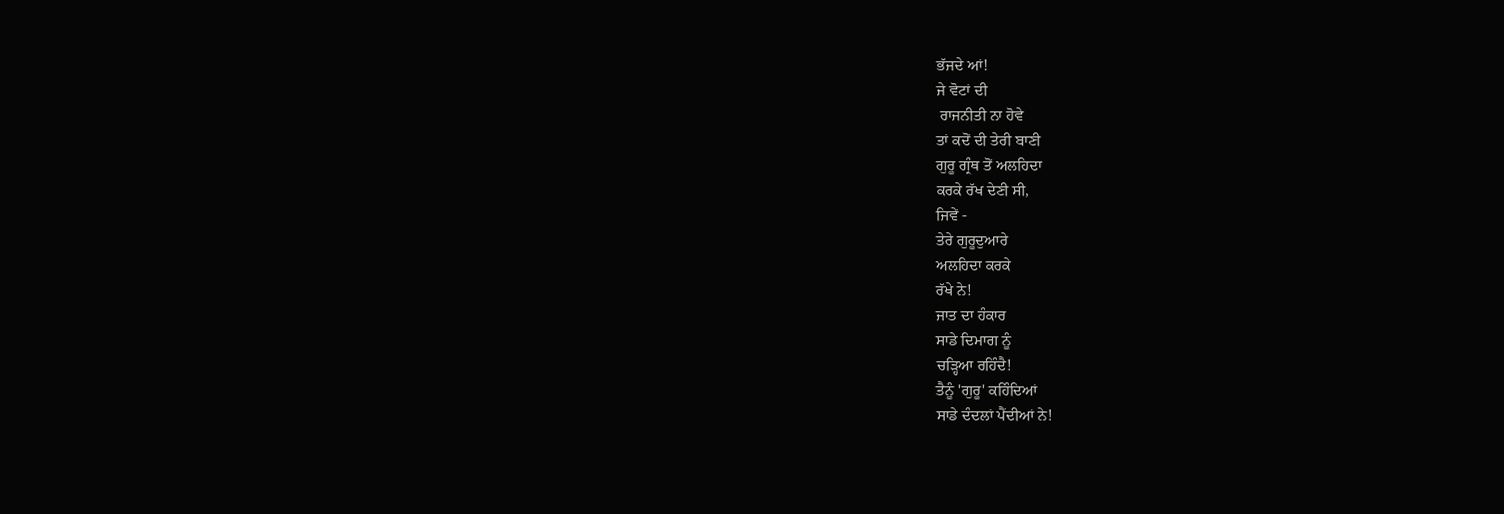ਭੱਜਦੇ ਆਂ!
ਜੇ ਵੋਟਾਂ ਦੀ
 ਰਾਜਨੀਤੀ ਨਾ ਹੋਵੇ
ਤਾਂ ਕਦੋਂ ਦੀ ਤੇਰੀ ਬਾਣੀ
ਗੁਰੂ ਗ੍ਰੰਥ ਤੋਂ ਅਲਹਿਦਾ
ਕਰਕੇ ਰੱਖ ਦੇਣੀ ਸੀ,
ਜਿਵੇਂ -
ਤੇਰੇ ਗੁਰੂਦੁਆਰੇ
ਅਲਹਿਦਾ ਕਰਕੇ
ਰੱਖੇ ਨੇ!
ਜਾਤ ਦਾ ਹੰਕਾਰ
ਸਾਡੇ ਦਿਮਾਗ ਨੂੰ
ਚੜ੍ਹਿਆ ਰਹਿੰਦੈ!
ਤੈਨੂੰ 'ਗੁਰੂ' ਕਹਿੰਦਿਆਂ
ਸਾਡੇ ਦੰਦਲਾਂ ਪੈਂਦੀਆਂ ਨੇ!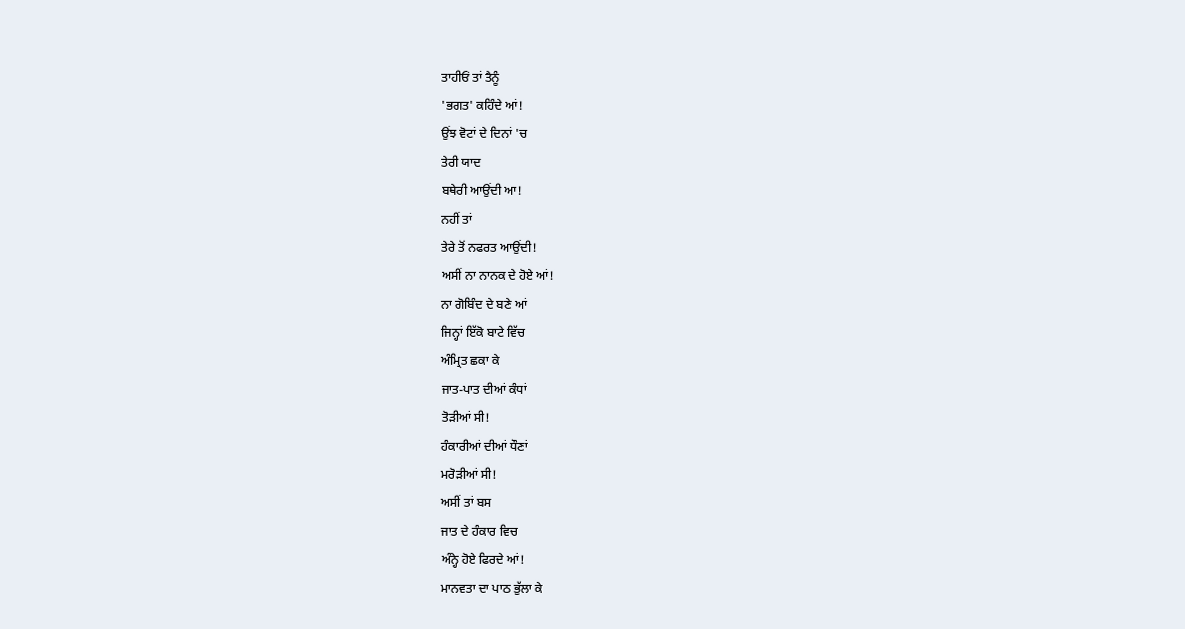ਤਾਹੀਓਂ ਤਾਂ ਤੈਨੂੰ
'ਭਗਤ' ਕਹਿੰਦੇ ਆਂ!
ਉਂਝ ਵੋਟਾਂ ਦੇ ਦਿਨਾਂ 'ਚ
ਤੇਰੀ ਯਾਦ
ਬਥੇਰੀ ਆਉਂਦੀ ਆ!
ਨਹੀਂ ਤਾਂ
ਤੇਰੇ ਤੋਂ ਨਫਰਤ ਆਉਂਦੀ!
ਅਸੀਂ ਨਾ ਨਾਨਕ ਦੇ ਹੋਏ ਆਂ!
ਨਾ ਗੋਬਿੰਦ ਦੇ ਬਣੇ ਆਂ
ਜਿਨ੍ਹਾਂ ਇੱਕੋ ਬਾਟੇ ਵਿੱਚ
ਅੰਮ੍ਰਿਤ ਛਕਾ ਕੇ
ਜਾਤ-ਪਾਤ ਦੀਆਂ ਕੰਧਾਂ
ਤੋੜੀਆਂ ਸੀ!
ਹੰਕਾਰੀਆਂ ਦੀਆਂ ਧੌਣਾਂ
ਮਰੋੜੀਆਂ ਸੀ!
ਅਸੀਂ ਤਾਂ ਬਸ
ਜਾਤ ਦੇ ਹੰਕਾਰ ਵਿਚ
ਅੰਨ੍ਹੇ ਹੋਏ ਫਿਰਦੇ ਆਂ!
ਮਾਨਵਤਾ ਦਾ ਪਾਠ ਭੁੱਲਾ ਕੇ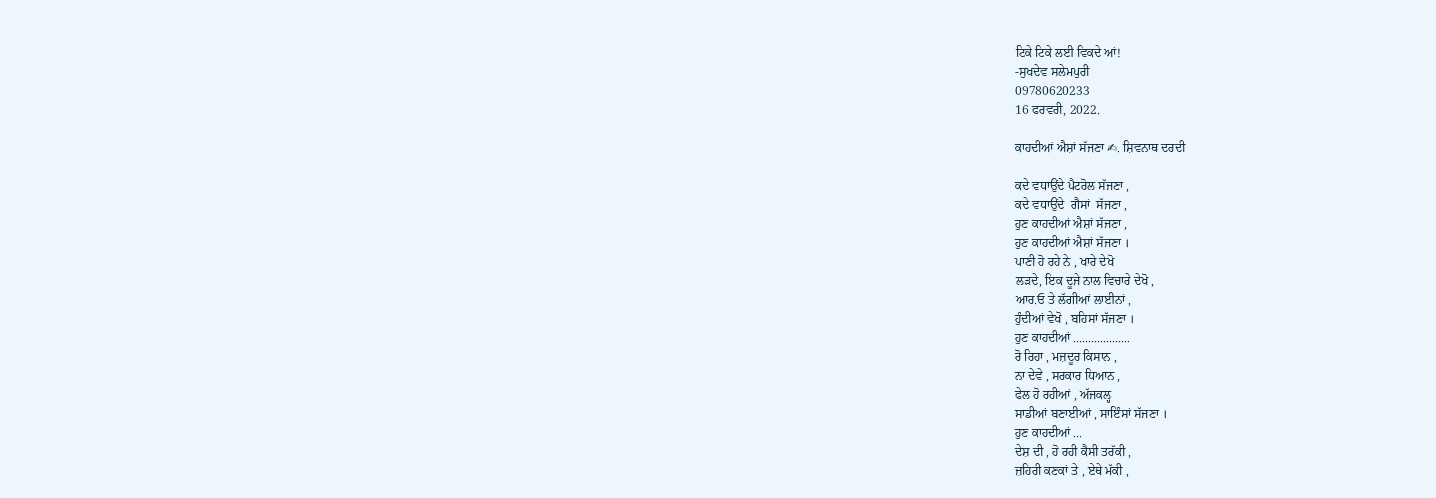ਟਿਕੇ ਟਿਕੇ ਲਈ ਵਿਕਦੇ ਆਂ!
-ਸੁਖਦੇਵ ਸਲੇਮਪੁਰੀ
09780620233
16 ਫਰਵਰੀ, 2022.

ਕਾਹਦੀਆਂ ਐਸ਼ਾਂ ਸੱਜਣਾ ✍. ਸ਼ਿਵਨਾਥ ਦਰਦੀ

ਕਦੇ ਵਧਾਉਂਦੇ ਪੈਟਰੋਲ ਸੱਜਣਾ ,
ਕਦੇ ਵਧਾਉਂਦੇ  ਗੈਸਾਂ  ਸੱਜਣਾ ,
ਹੁਣ ਕਾਹਦੀਆਂ ਐਸ਼ਾਂ ਸੱਜਣਾ ,
ਹੁਣ ਕਾਹਦੀਆਂ ਐਸ਼ਾਂ ਸੱਜਣਾ ।
ਪਾਣੀ ਹੋ ਰਹੇ ਨੇ , ਖਾਰੇ ਦੇਖੋ
ਲੜਦੇ, ਇਕ ਦੂਜੇ ਨਾਲ ਵਿਚਾਰੇ ਦੇਖੋ ,
ਆਰ.ਓ ਤੇ ਲੱਗੀਆਂ ਲਾਈਨਾਂ ,
ਹੁੰਦੀਆਂ ਵੇਖੋ , ਬਹਿਸਾਂ ਸੱਜਣਾ ।
ਹੁਣ ਕਾਹਦੀਆਂ ...................
ਰੋ ਰਿਹਾ , ਮਜ਼ਦੂਰ ਕਿਸਾਨ ,
ਨਾ ਦੇਵੇ , ਸਰਕਾਰ ਧਿਆਨ ,
ਫੇਲ ਹੋ ਰਹੀਆਂ , ਅੱਜਕਲ੍ਹ
ਸਾਡੀਆਂ ਬਣਾਈਆਂ , ਸਾਇੰਸਾਂ ਸੱਜਣਾ ।
ਹੁਣ ਕਾਹਦੀਆਂ ...
ਦੇਸ਼ ਦੀ , ਹੋ ਰਹੀ ਕੈਸੀ ਤਰੱਕੀ ,
ਜ਼ਹਿਰੀ ਕਣਕਾਂ ਤੇ , ਏਥੇ ਮੱਕੀ ,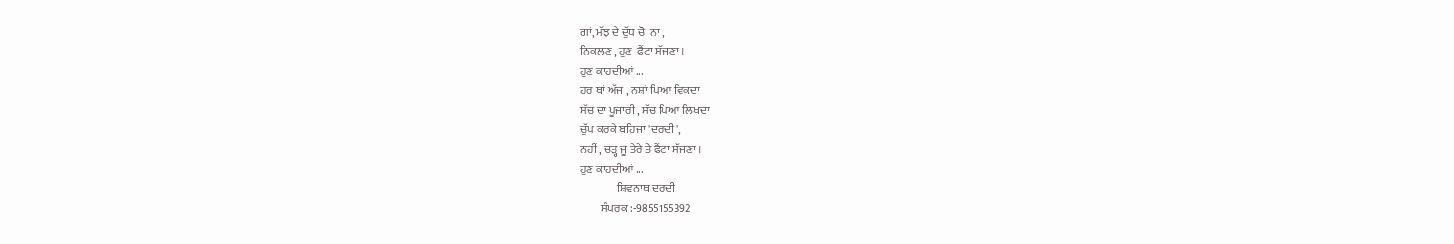ਗਾਂ, ਮੱਝ ਦੇ ਦੁੱਧ ਚੋ  ਨਾ ,
ਨਿਕਲਣ , ਹੁਣ  ਫੈਂਟਾ ਸੱਜਣਾ ।
ਹੁਣ ਕਾਹਦੀਆਂ ...
ਹਰ ਥਾਂ ਅੱਜ , ਨਸ਼ਾਂ ਪਿਆ ਵਿਕਦਾ
ਸੱਚ ਦਾ ਪੂਜਾਰੀ , ਸੱਚ ਪਿਆ ਲਿਖਦਾ
ਚੁੱਪ ਕਰਕੇ ਬਹਿਜਾ 'ਦਰਦੀ',
ਨਹੀਂ , ਚੜ੍ਹ ਜੂ ਤੇਰੇ ਤੇ ਫੈਂਟਾ ਸੱਜਣਾ ।
ਹੁਣ ਕਾਹਦੀਆਂ ...
                ਸ਼ਿਵਨਾਥ ਦਰਦੀ
         ਸੰਪਰਕ :-9855155392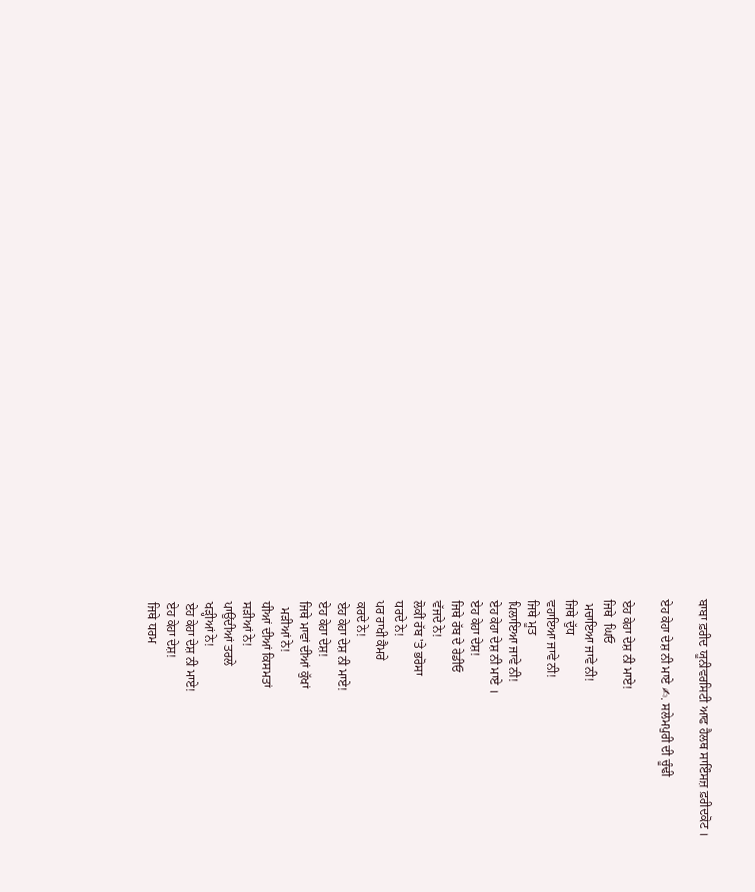ਬਾਬਾ ਫ਼ਰੀਦ ਯੂਨੀਵਰਸਿਟੀ ਆਫ ਹੈਲਥ ਸਾਇੰਸਜ਼ ਫ਼ਰੀਦਕੋਟ ।

ਏਹ ਕੇਹਾ ਦੇਸ਼ ਨੀ ਮਾਏ ✍. ਸਲੇਮਪੁਰੀ ਦੀ ਚੂੰਢੀ

ਏਹ ਕੇਹਾ ਦੇਸ਼ ਨੀ ਮਾਏ!
ਜਿਥੇ  ਘਿਓ
 ਮਚਾਇਆ ਜਾਵੇ ਨੀ!
ਜਿਥੇ ਦੁੱਧ
ਵਹਾਇਆ ਜਾਵੇ ਨੀ!
ਜਿਥੇ ਮੂਤ
ਪਿਲਾਇਆ ਜਾਵੇ ਨੀ!
ਏਹ ਕੇਹਾ ਦੇਸ਼ ਨੀ ਮਾਏ ।
ਏਹ ਕੇਹਾ ਦੇਸ਼!
ਜਿਥੇ ਰੱਬ ਦੇ ਰੇਡੀਓ
ਵੱਜਦੇ ਨੇ!
ਲੋਕੀਂ ਰੱਬ 'ਤੇ ਭਰੋਸਾ
ਧਰਦੇ ਨੇ!
ਪਰ ਰਾਖੀ ਕੈਮਰੇ
ਕਰਦੇ ਨੇ!
ਏਹ ਕੇਹਾ ਦੇਸ਼ ਨੀ ਮਾਏ!
ਏਹ ਕੇਹਾ ਦੇਸ਼!
ਜਿਥੇ ਮਾਵਾਂ ਦੀਆਂ ਕੁੱਖਾਂ
  ਮੜੀਆਂ ਨੇ!
ਧੀਆਂ ਦੀਆਂ ਕਿਸਮਤਾਂ
ਸੜੀਆਂ ਨੇ!
ਪਾਉਂਦੀਆਂ ਤਰਲੇ
ਖੜ੍ਹੀਆਂ ਨੇ!
ਏਹ ਕੇਹਾ ਦੇਸ਼ ਨੀ ਮਾਏ!
ਏਹ ਕੇਹਾ ਦੇਸ਼!
ਜਿਥੇ ਧਰਮ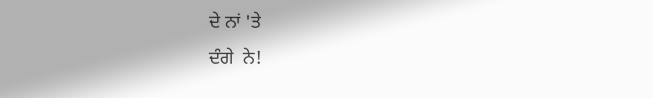ਦੇ ਨਾਂ 'ਤੇ
ਦੰਗੇ  ਨੇ!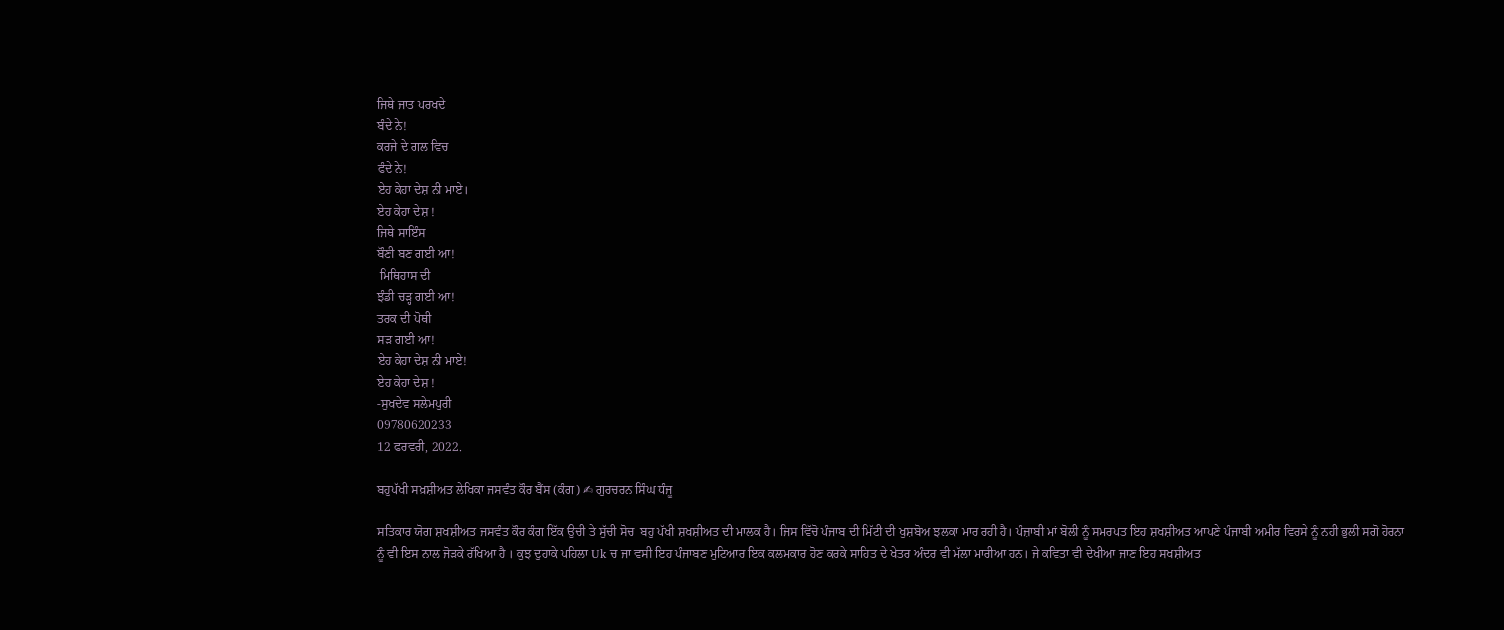ਜਿਥੇ ਜਾਤ ਪਰਖਦੇ
ਬੰਦੇ ਨੇ!
ਕਰਜੇ ਦੇ ਗਲ ਵਿਚ
ਫੰਦੇ ਨੇ!
ਏਹ ਕੇਹਾ ਦੇਸ਼ ਨੀ ਮਾਏ।
ਏਹ ਕੇਹਾ ਦੇਸ਼ !
ਜਿਥੇ ਸਾਇੰਸ
ਬੌਣੀ ਬਣ ਗਈ ਆ!
 ਮਿਥਿਹਾਸ ਦੀ
ਝੰਡੀ ਚੜ੍ਹ ਗਈ ਆ!
ਤਰਕ ਦੀ ਪੋਥੀ
ਸੜ ਗਈ ਆ!
ਏਹ ਕੇਹਾ ਦੇਸ਼ ਨੀ ਮਾਏ!
ਏਹ ਕੇਹਾ ਦੇਸ਼ !
-ਸੁਖਦੇਵ ਸਲੇਮਪੁਰੀ
09780620233
12 ਫਰਵਰੀ, 2022.

ਬਹੁਪੱਖੀ ਸਖ਼ਸ਼ੀਅਤ ਲੇਖਿਕਾ ਜਸਵੰਤ ਕੌਰ ਬੈਂਸ (ਕੰਗ) ✍ ਗੁਰਚਰਨ ਸਿੰਘ ਧੰਜੂ

ਸਤਿਕਾਰ ਯੋਗ ਸ਼ਖਸ਼ੀਅਤ ਜਸਵੰਤ ਕੌਰ ਕੰਗ ਇੱਕ ਉਚੀ ਤੇ ਸੁੱਚੀ ਸੋਚ  ਬਹੁ ਪੱਖੀ ਸ਼ਖਸ਼ੀਅਤ ਦੀ ਮਾਲਕ ਹੈ। ਜਿਸ ਵਿੱਚੋ ਪੰਜਾਬ ਦੀ ਮਿੱਟੀ ਦੀ ਖੁਸ਼ਬੋਅ ਝਲਕਾ ਮਾਰ ਰਹੀ ਹੈ। ਪੰਜ਼ਾਬੀ ਮਾਂ ਬੋਲੀ ਨੂੰ ਸਮਰਪਤ ਇਹ ਸ਼ਖਸ਼ੀਅਤ ਆਪਣੇ ਪੰਜਾਬੀ ਅਮੀਰ ਵਿਰਸੇ ਨੂੰ ਨਹੀ ਭੁਲੀ ਸਗੋ ਹੋਰਨਾ ਨੂੰ ਵੀ ਇਸ ਨਾਲ ਜੋੜਕੇ ਰੱਖਿਆ ਹੈ । ਕੁਝ ਦੁਹਾਕੇ ਪਹਿਲਾ Uk ਚ ਜਾ ਵਸੀ ਇਹ ਪੰਜਾਬਣ ਮੁਟਿਆਰ ਇਕ ਕਲਮਕਾਰ ਹੋਣ ਕਰਕੇ ਸਾਹਿਤ ਦੇ ਖੇਤਰ ਅੰਦਰ ਵੀ ਮੱਲਾ ਮਾਰੀਆ ਹਨ। ਜੇ ਕਵਿਤਾ ਵੀ ਦੇਖੀਆ ਜਾਣ ਇਹ ਸਖਸ਼ੀਅਤ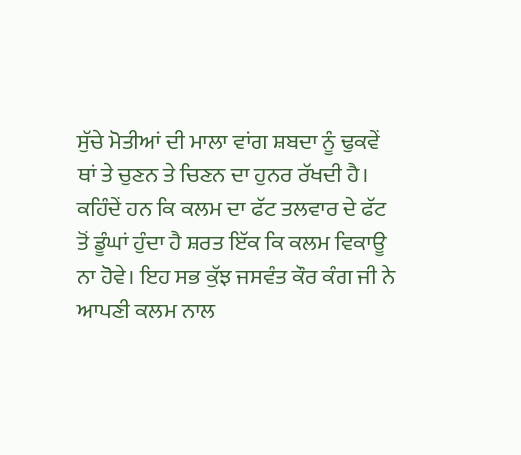ਸੁੱਚੇ ਮੋਤੀਆਂ ਦੀ ਮਾਲਾ ਵਾਂਗ ਸ਼ਬਦਾ ਨੂੰ ਢੁਕਵੇਂ ਥਾਂ ਤੇ ਚੁਣਨ ਤੇ ਚਿਣਨ ਦਾ ਹੁਨਰ ਰੱਖਦੀ ਹੈ। ਕਹਿੰਦੇਂ ਹਨ ਕਿ ਕਲਮ ਦਾ ਫੱਟ ਤਲਵਾਰ ਦੇ ਫੱਟ ਤੋਂ ਡੂੰਘਾਂ ਹੁੰਦਾ ਹੈ ਸ਼ਰਤ ਇੱਕ ਕਿ ਕਲਮ ਵਿਕਾਊ ਨਾ ਹੋਵੇ। ਇਹ ਸਭ ਕੁੱਝ ਜਸਵੰਤ ਕੌਰ ਕੰਗ ਜੀ ਨੇ ਆਪਣੀ ਕਲਮ ਨਾਲ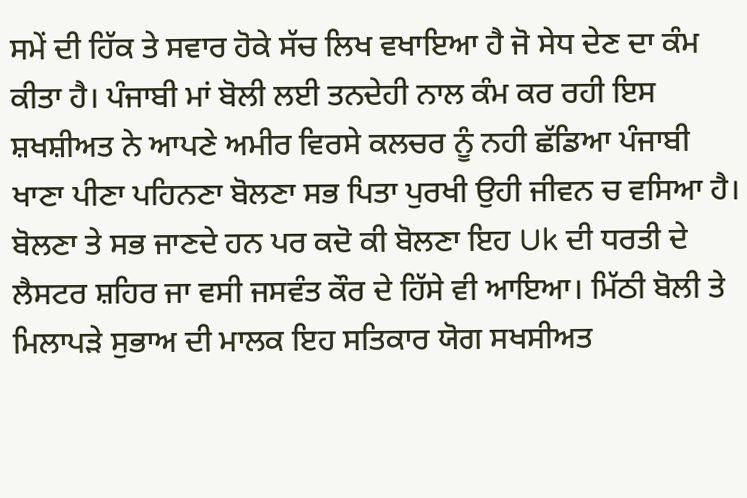ਸਮੇਂ ਦੀ ਹਿੱਕ ਤੇ ਸਵਾਰ ਹੋਕੇ ਸੱਚ ਲਿਖ ਵਖਾਇਆ ਹੈ ਜੋ ਸੇਧ ਦੇਣ ਦਾ ਕੰਮ ਕੀਤਾ ਹੈ। ਪੰਜਾਬੀ ਮਾਂ ਬੋਲੀ ਲਈ ਤਨਦੇਹੀ ਨਾਲ ਕੰਮ ਕਰ ਰਹੀ ਇਸ ਸ਼ਖਸ਼ੀਅਤ ਨੇ ਆਪਣੇ ਅਮੀਰ ਵਿਰਸੇ ਕਲਚਰ ਨੂੰ ਨਹੀ ਛੱਡਿਆ ਪੰਜਾਬੀ ਖਾਣਾ ਪੀਣਾ ਪਹਿਨਣਾ ਬੋਲਣਾ ਸਭ ਪਿਤਾ ਪੁਰਖੀ ਉਹੀ ਜੀਵਨ ਚ ਵਸਿਆ ਹੈ। ਬੋਲਣਾ ਤੇ ਸਭ ਜਾਣਦੇ ਹਨ ਪਰ ਕਦੋ ਕੀ ਬੋਲਣਾ ਇਹ Uk ਦੀ ਧਰਤੀ ਦੇ ਲੈਸਟਰ ਸ਼ਹਿਰ ਜਾ ਵਸੀ ਜਸਵੰਤ ਕੌਰ ਦੇ ਹਿੱਸੇ ਵੀ ਆਇਆ। ਮਿੱਠੀ ਬੋਲੀ ਤੇ ਮਿਲਾਪੜੇ ਸੁਭਾਅ ਦੀ ਮਾਲਕ ਇਹ ਸਤਿਕਾਰ ਯੋਗ ਸਖਸੀਅਤ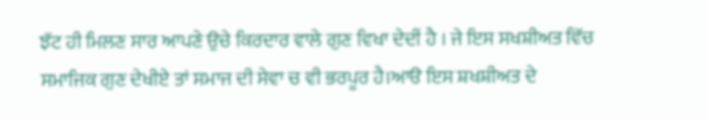ਝੱਟ ਹੀ ਮਿਲਣ ਸਾਰ ਆਪਣੇ ਉਚੇ ਕਿਰਦਾਰ ਵਾਲੇ ਗੁਣ ਵਿਖਾ ਦੇਦੀਂ ਹੈ । ਜੇ ਇਸ ਸਖਸ਼ੀਅਤ ਵਿੱਚ ਸਮਾਜਿਕ ਗੁਣ ਦੇਖੀਏ ਤਾਂ ਸਮਾਜ ਦੀ ਸੇਵਾ ਚ ਵੀ ਭਰਪੂਰ ਹੈ।ਆੳ ਇਸ ਸ਼ਖਸ਼ੀਅਤ ਦੇ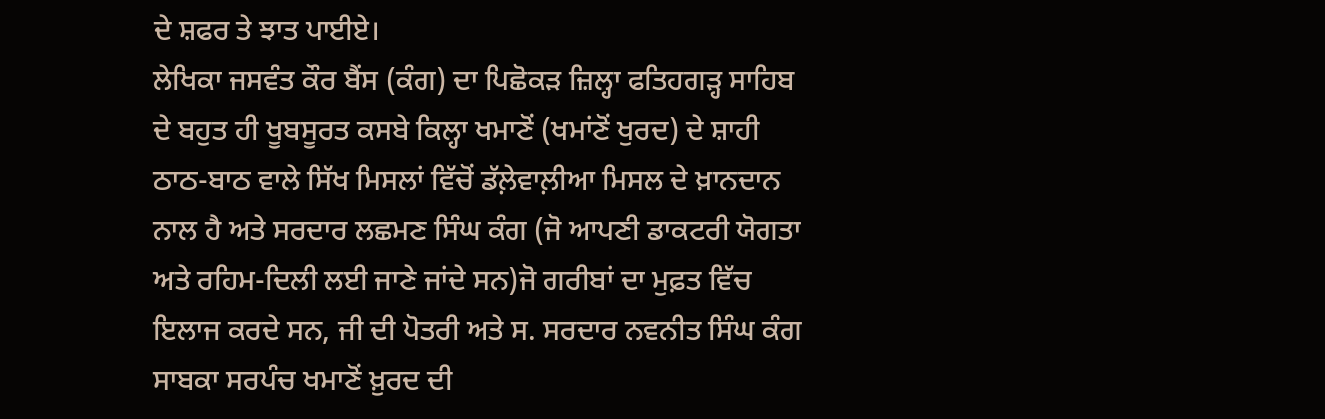ਦੇ ਸ਼ਫਰ ਤੇ ਝਾਤ ਪਾਈਏ।
ਲੇਖਿਕਾ ਜਸਵੰਤ ਕੌਰ ਬੈਂਸ (ਕੰਗ) ਦਾ ਪਿਛੋਕੜ ਜ਼ਿਲ੍ਹਾ ਫਤਿਹਗੜ੍ਹ ਸਾਹਿਬ ਦੇ ਬਹੁਤ ਹੀ ਖੂਬਸੂਰਤ ਕਸਬੇ ਕਿਲ੍ਹਾ ਖਮਾਣੋਂ (ਖਮਾਂਣੋਂ ਖੁਰਦ) ਦੇ ਸ਼ਾਹੀ ਠਾਠ-ਬਾਠ ਵਾਲੇ ਸਿੱਖ ਮਿਸਲਾਂ ਵਿੱਚੋਂ ਡੱਲ਼ੇਵਾਲ਼ੀਆ ਮਿਸਲ ਦੇ ਖ਼ਾਨਦਾਨ ਨਾਲ ਹੈ ਅਤੇ ਸਰਦਾਰ ਲਛਮਣ ਸਿੰਘ ਕੰਗ (ਜੋ ਆਪਣੀ ਡਾਕਟਰੀ ਯੋਗਤਾ ਅਤੇ ਰਹਿਮ-ਦਿਲੀ ਲਈ ਜਾਣੇ ਜਾਂਦੇ ਸਨ)ਜੋ ਗਰੀਬਾਂ ਦਾ ਮੁਫ਼ਤ ਵਿੱਚ ਇਲਾਜ ਕਰਦੇ ਸਨ, ਜੀ ਦੀ ਪੋਤਰੀ ਅਤੇ ਸ. ਸਰਦਾਰ ਨਵਨੀਤ ਸਿੰਘ ਕੰਗ  ਸਾਬਕਾ ਸਰਪੰਚ ਖਮਾਣੋਂ ਖ਼ੁਰਦ ਦੀ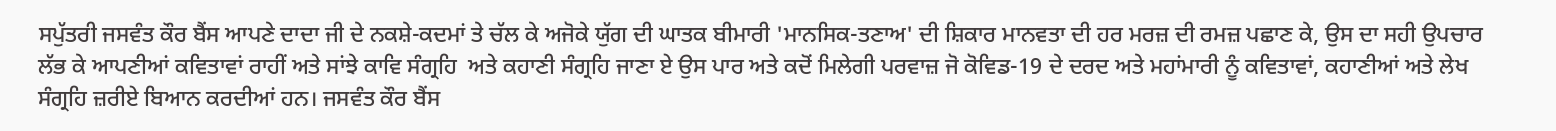ਸਪੁੱਤਰੀ ਜਸਵੰਤ ਕੌਰ ਬੈਂਸ ਆਪਣੇ ਦਾਦਾ ਜੀ ਦੇ ਨਕਸ਼ੇ-ਕਦਮਾਂ ਤੇ ਚੱਲ ਕੇ ਅਜੋਕੇ ਯੁੱਗ ਦੀ ਘਾਤਕ ਬੀਮਾਰੀ 'ਮਾਨਸਿਕ-ਤਣਾਅ' ਦੀ ਸ਼ਿਕਾਰ ਮਾਨਵਤਾ ਦੀ ਹਰ ਮਰਜ਼ ਦੀ ਰਮਜ਼ ਪਛਾਣ ਕੇ, ਉਸ ਦਾ ਸਹੀ ਉਪਚਾਰ ਲੱਭ ਕੇ ਆਪਣੀਆਂ ਕਵਿਤਾਵਾਂ ਰਾਹੀਂ ਅਤੇ ਸਾਂਝੇ ਕਾਵਿ ਸੰਗ੍ਰਹਿ  ਅਤੇ ਕਹਾਣੀ ਸੰਗ੍ਰਹਿ ਜਾਣਾ ਏ ਉਸ ਪਾਰ ਅਤੇ ਕਦੋਂ ਮਿਲੇਗੀ ਪਰਵਾਜ਼ ਜੋ ਕੋਵਿਡ-19 ਦੇ ਦਰਦ ਅਤੇ ਮਹਾਂਮਾਰੀ ਨੂੰ ਕਵਿਤਾਵਾਂ, ਕਹਾਣੀਆਂ ਅਤੇ ਲੇਖ ਸੰਗ੍ਰਹਿ ਜ਼ਰੀਏ ਬਿਆਨ ਕਰਦੀਆਂ ਹਨ। ਜਸਵੰਤ ਕੌਰ ਬੈਂਸ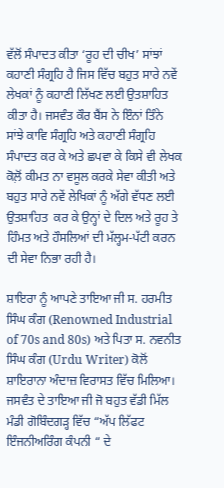ਵੱਲੋਂ ਸੰਪਾਦਤ ਕੀਤਾ ‘ਰੂਹ ਦੀ ਚੀਖ’ ਸਾਂਝਾਂ ਕਹਾਣੀ ਸੰਗ੍ਰਹਿ ਹੈ ਜਿਸ ਵਿੱਚ ਬਹੁਤ ਸਾਰੇ ਨਵੇਂ ਲੇਖਕਾਂ ਨੂੰ ਕਹਾਣੀ ਲਿੱਖਣ ਲਈ ਉਤਸ਼ਾਹਿਤ ਕੀਤਾ ਹੈ। ਜਸਵੰਤ ਕੌਰ ਬੈਂਸ ਨੇ ਇੰਨਾਂ ਤਿੰਨੇ ਸਾਂਝੇ ਕਾਵਿ ਸੰਗ੍ਰਹਿ ਅਤੇ ਕਹਾਣੀ ਸੰਗ੍ਰਹਿ ਸੰਪਾਦਤ ਕਰ ਕੇ ਅਤੇ ਛਪਵਾ ਕੇ ਕਿਸੇ ਵੀ ਲੇਖਕ ਕੋਲ਼ੋਂ ਕੀਮਤ ਨਾ ਵਸੂਲ ਕਰਕੇ ਸੇਵਾ ਕੀਤੀ ਅਤੇ ਬਹੁਤ ਸਾਰੇ ਨਵੇਂ ਲੇਖਿਕਾਂ ਨੂੰ ਅੱਗੇ ਵੱਧਣ ਲਈ ਉਤਸ਼ਾਹਿਤ  ਕਰ ਕੇ ਉਨ੍ਹਾਂ ਦੇ ਦਿਲ ਅਤੇ ਰੂਹ ਤੇ ਹਿੰਮਤ ਅਤੇ ਹੌਸਲਿਆਂ ਦੀ ਮੱਲ੍ਹਮ-ਪੱਟੀ ਕਰਨ ਦੀ ਸੇਵਾ ਨਿਭਾ ਰਹੀ ਹੈ।

ਸ਼ਾਇਰਾ ਨੂੰ ਆਪਣੇ ਤਾਇਆ ਜੀ ਸ. ਹਰਮੀਤ ਸਿੰਘ ਕੰਗ (Renowned Industrial of 70s and 80s) ਅਤੇ ਪਿਤਾ ਸ. ਨਵਨੀਤ ਸਿੰਘ ਕੰਗ (Urdu Writer) ਕੋਲੋਂ ਸ਼ਾਇਰਾਨਾ ਅੰਦਾਜ਼ ਵਿਰਾਸਤ ਵਿੱਚ ਮਿਲਿਆ। ਜਸਵੰਤ ਦੇ ਤਾਇਆ ਜੀ ਜੋ ਬਹੁਤ ਵੱਡੀ ਮਿੱਲ ਮੰਡੀ ਗੋਬਿੰਦਗੜ੍ਹ ਵਿੱਚ “ਅੱਪ ਲਿੱਫਟ ਇੰਜਨੀਅਰਿੰਗ ਕੰਪਨੀ “ ਦੇ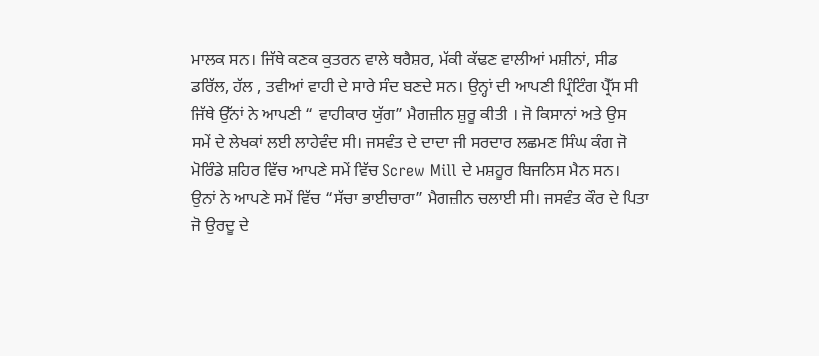ਮਾਲਕ ਸਨ। ਜਿੱਥੇ ਕਣਕ ਕੁਤਰਨ ਵਾਲੇ ਥਰੈਸ਼ਰ, ਮੱਕੀ ਕੱਢਣ ਵਾਲੀਆਂ ਮਸ਼ੀਨਾਂ, ਸੀਡ ਡਰਿੱਲ, ਹੱਲ , ਤਵੀਆਂ ਵਾਹੀ ਦੇ ਸਾਰੇ ਸੰਦ ਬਣਦੇ ਸਨ। ਉਨ੍ਹਾਂ ਦੀ ਆਪਣੀ ਪ੍ਰਿੰਟਿੰਗ ਪ੍ਰੈੱਸ ਸੀ ਜਿੱਥੇ ਉੱਨਾਂ ਨੇ ਆਪਣੀ “ ਵਾਹੀਕਾਰ ਯੁੱਗ” ਮੈਗਜ਼ੀਨ ਸ਼ੁਰੂ ਕੀਤੀ । ਜੋ ਕਿਸਾਨਾਂ ਅਤੇ ਉਸ ਸਮੇਂ ਦੇ ਲੇਖਕਾਂ ਲਈ ਲਾਹੇਵੰਦ ਸੀ। ਜਸਵੰਤ ਦੇ ਦਾਦਾ ਜੀ ਸਰਦਾਰ ਲਛਮਣ ਸਿੰਘ ਕੰਗ ਜੋ ਮੋਰਿੰਡੇ ਸ਼ਹਿਰ ਵਿੱਚ ਆਪਣੇ ਸਮੇਂ ਵਿੱਚ Screw Mill ਦੇ ਮਸ਼ਹੂਰ ਬਿਜਨਿਸ ਮੈਨ ਸਨ। ਉਨਾਂ ਨੇ ਆਪਣੇ ਸਮੇਂ ਵਿੱਚ “ਸੱਚਾ ਭਾਈਚਾਰਾ” ਮੈਗਜ਼ੀਨ ਚਲਾਈ ਸੀ। ਜਸਵੰਤ ਕੌਰ ਦੇ ਪਿਤਾ ਜੋ ਉਰਦੂ ਦੇ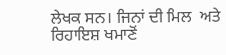ਲੇਖਕ ਸਨ। ਜਿਨਾਂ ਦੀ ਮਿਲ  ਅਤੇ ਰਿਹਾਇਸ਼ ਖਮਾਣੋਂ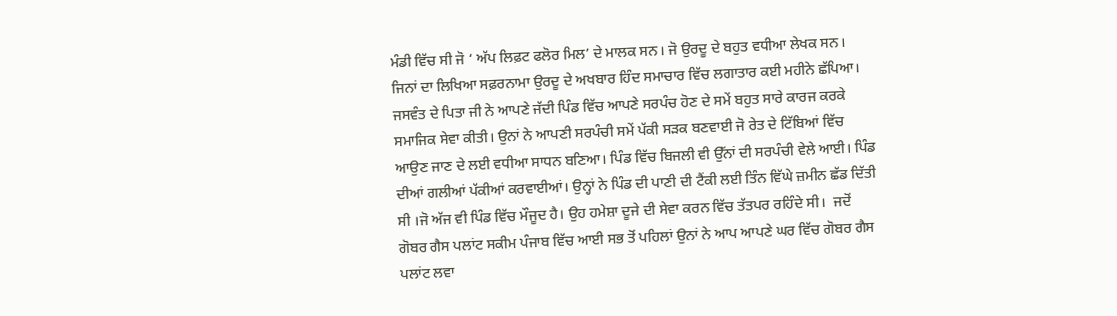ਮੰਡੀ ਵਿੱਚ ਸੀ ਜੋ ‘ ਅੱਪ ਲਿਫ਼ਟ ਫਲੋਰ ਮਿਲ’ ਦੇ ਮਾਲਕ ਸਨ। ਜੋ ਉਰਦੂ ਦੇ ਬਹੁਤ ਵਧੀਆ ਲੇਖਕ ਸਨ। ਜਿਨਾਂ ਦਾ ਲਿਖਿਆ ਸਫ਼ਰਨਾਮਾ ਉਰਦੂ ਦੇ ਅਖਬਾਰ ਹਿੰਦ ਸਮਾਚਾਰ ਵਿੱਚ ਲਗਾਤਾਰ ਕਈ ਮਹੀਨੇ ਛੱਪਿਆ। ਜਸਵੰਤ ਦੇ ਪਿਤਾ ਜੀ ਨੇ ਆਪਣੇ ਜੱਦੀ ਪਿੰਡ ਵਿੱਚ ਆਪਣੇ ਸਰਪੰਚ ਹੋਣ ਦੇ ਸਮੇਂ ਬਹੁਤ ਸਾਰੇ ਕਾਰਜ ਕਰਕੇ ਸਮਾਜਿਕ ਸੇਵਾ ਕੀਤੀ। ਉਨਾਂ ਨੇ ਆਪਣੀ ਸਰਪੰਚੀ ਸਮੇਂ ਪੱਕੀ ਸੜਕ ਬਣਵਾਈ ਜੋ ਰੇਤ ਦੇ ਟਿੱਬਿਆਂ ਵਿੱਚ ਆਉਣ ਜਾਣ ਦੇ ਲਈ ਵਧੀਆ ਸਾਧਨ ਬਣਿਆ। ਪਿੰਡ ਵਿੱਚ ਬਿਜਲੀ ਵੀ ਉੱਨਾਂ ਦੀ ਸਰਪੰਚੀ ਵੇਲੇ ਆਈ। ਪਿੰਡ ਦੀਆਂ ਗਲੀਆਂ ਪੱਕੀਆਂ ਕਰਵਾਈਆਂ। ਉਨ੍ਹਾਂ ਨੇ ਪਿੰਡ ਦੀ ਪਾਣੀ ਦੀ ਟੈਂਕੀ ਲਈ ਤਿੰਨ ਵਿੱਘੇ ਜ਼ਮੀਨ ਛੱਡ ਦਿੱਤੀ ਸੀ ।ਜੋ ਅੱਜ ਵੀ ਪਿੰਡ ਵਿੱਚ ਮੌਜੂਦ ਹੈ। ਉਹ ਹਮੇਸ਼ਾ ਦੂਜੇ ਦੀ ਸੇਵਾ ਕਰਨ ਵਿੱਚ ਤੱਤਪਰ ਰਹਿੰਦੇ ਸੀ।  ਜਦੋਂ ਗੋਬਰ ਗੈਸ ਪਲਾਂਟ ਸਕੀਮ ਪੰਜਾਬ ਵਿੱਚ ਆਈ ਸਭ ਤੋਂ ਪਹਿਲਾਂ ਉਨਾਂ ਨੇ ਆਪ ਆਪਣੇ ਘਰ ਵਿੱਚ ਗੋਬਰ ਗੈਸ ਪਲਾਂਟ ਲਵਾ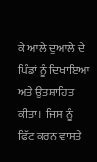ਕੇ ਆਲੇ ਦੁਆਲੇ ਦੇ ਪਿੰਡਾਂ ਨੂੰ ਦਿਖਾਇਆ ਅਤੇ ਉਤਸ਼ਾਹਿਤ ਕੀਤਾ।  ਜਿਸ ਨੂੰ ਫਿੱਟ ਕਰਨ ਵਾਸਤੇ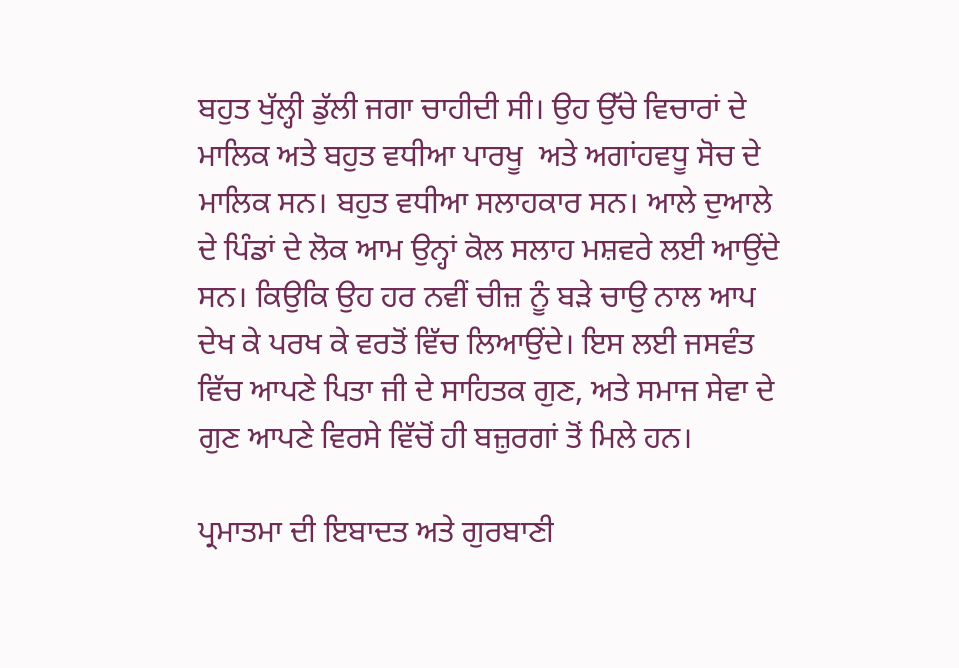ਬਹੁਤ ਖੁੱਲ੍ਹੀ ਡੁੱਲੀ ਜਗਾ ਚਾਹੀਦੀ ਸੀ। ਉਹ ਉੱਚੇ ਵਿਚਾਰਾਂ ਦੇ ਮਾਲਿਕ ਅਤੇ ਬਹੁਤ ਵਧੀਆ ਪਾਰਖੂ  ਅਤੇ ਅਗਾਂਹਵਧੂ ਸੋਚ ਦੇ ਮਾਲਿਕ ਸਨ। ਬਹੁਤ ਵਧੀਆ ਸਲਾਹਕਾਰ ਸਨ। ਆਲੇ ਦੁਆਲੇ ਦੇ ਪਿੰਡਾਂ ਦੇ ਲੋਕ ਆਮ ਉਨ੍ਹਾਂ ਕੋਲ ਸਲਾਹ ਮਸ਼ਵਰੇ ਲਈ ਆਉਂਦੇ ਸਨ। ਕਿਉਕਿ ਉਹ ਹਰ ਨਵੀਂ ਚੀਜ਼ ਨੂੰ ਬੜੇ ਚਾਉ ਨਾਲ ਆਪ ਦੇਖ ਕੇ ਪਰਖ ਕੇ ਵਰਤੋਂ ਵਿੱਚ ਲਿਆਉਂਦੇ। ਇਸ ਲਈ ਜਸਵੰਤ ਵਿੱਚ ਆਪਣੇ ਪਿਤਾ ਜੀ ਦੇ ਸਾਹਿਤਕ ਗੁਣ, ਅਤੇ ਸਮਾਜ ਸੇਵਾ ਦੇ ਗੁਣ ਆਪਣੇ ਵਿਰਸੇ ਵਿੱਚੋਂ ਹੀ ਬਜ਼ੁਰਗਾਂ ਤੋਂ ਮਿਲੇ ਹਨ।

ਪ੍ਰਮਾਤਮਾ ਦੀ ਇਬਾਦਤ ਅਤੇ ਗੁਰਬਾਣੀ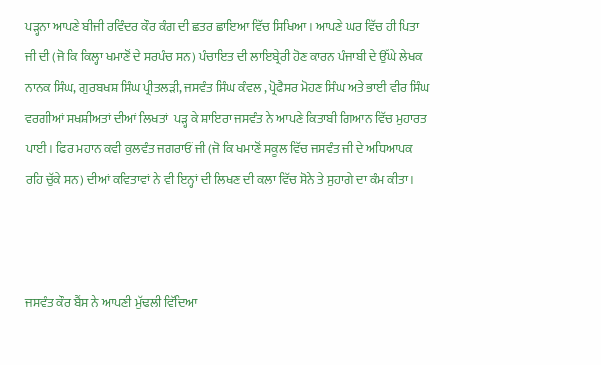ਪੜ੍ਹਨਾ ਆਪਣੇ ਬੀਜੀ ਰਵਿੰਦਰ ਕੌਰ ਕੰਗ ਦੀ ਛਤਰ ਛਾਇਆ ਵਿੱਚ ਸਿਖਿਆ। ਆਪਣੇ ਘਰ ਵਿੱਚ ਹੀ ਪਿਤਾ ਜੀ ਦੀ (ਜੋ ਕਿ ਕਿਲ੍ਹਾ ਖਮਾਣੋਂ ਦੇ ਸਰਪੰਚ ਸਨ) ਪੰਚਾਇਤ ਦੀ ਲਾਇਬ੍ਰੇਰੀ ਹੋਣ ਕਾਰਨ ਪੰਜਾਬੀ ਦੇ ਉੱਘੇ ਲੇਖਕ ਨਾਨਕ ਸਿੰਘ, ਗੁਰਬਖਸ਼ ਸਿੰਘ ਪ੍ਰੀਤਲੜੀ, ਜਸਵੰਤ ਸਿੰਘ ਕੰਵਲ , ਪ੍ਰੋਫੈਸਰ ਮੋਹਣ ਸਿੰਘ ਅਤੇ ਭਾਈ ਵੀਰ ਸਿੰਘ ਵਰਗੀਆਂ ਸਖਸ਼ੀਅਤਾਂ ਦੀਆਂ ਲਿਖਤਾਂ  ਪੜ੍ਹ ਕੇ ਸ਼ਾਇਰਾ ਜਸਵੰਤ ਨੇ ਆਪਣੇ ਕਿਤਾਬੀ ਗਿਆਨ ਵਿੱਚ ਮੁਹਾਰਤ ਪਾਈ। ਫਿਰ ਮਹਾਨ ਕਵੀ ਕੁਲਵੰਤ ਜਗਰਾਓਂ ਜੀ (ਜੋ ਕਿ ਖਮਾਣੋਂ ਸਕੂਲ ਵਿੱਚ ਜਸਵੰਤ ਜੀ ਦੇ ਅਧਿਆਪਕ ਰਹਿ ਚੁੱਕੇ ਸਨ) ਦੀਆਂ ਕਵਿਤਾਵਾਂ ਨੇ ਵੀ ਇਨ੍ਹਾਂ ਦੀ ਲਿਖਣ ਦੀ ਕਲਾ ਵਿੱਚ ਸੋਨੇ ਤੇ ਸੁਹਾਗੇ ਦਾ ਕੰਮ ਕੀਤਾ।



ਜਸਵੰਤ ਕੌਰ ਬੈਂਸ ਨੇ ਆਪਣੀ ਮੁੱਢਲੀ ਵਿੱਦਿਆ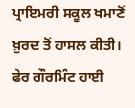ਪ੍ਰਾਇਮਰੀ ਸਕੂਲ ਖਮਾਣੋਂ ਖ਼ੁਰਦ ਤੋਂ ਹਾਸਲ ਕੀਤੀ।
ਫੇਰ ਗੌਰਮਿੰਟ ਹਾਈ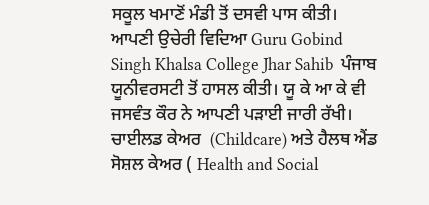ਸਕੂਲ ਖਮਾਣੋਂ ਮੰਡੀ ਤੋਂ ਦਸਵੀ ਪਾਸ ਕੀਤੀ। ਆਪਣੀ ਉਚੇਰੀ ਵਿਦਿਆ Guru Gobind Singh Khalsa College Jhar Sahib  ਪੰਜਾਬ ਯੂਨੀਵਰਸਟੀ ਤੋਂ ਹਾਸਲ ਕੀਤੀ। ਯੂ ਕੇ ਆ ਕੇ ਵੀ ਜਸਵੰਤ ਕੌਰ ਨੇ ਆਪਣੀ ਪੜਾਈ ਜਾਰੀ ਰੱਖੀ।  ਚਾਈਲਡ ਕੇਅਰ  (Childcare) ਅਤੇ ਹੈਲਥ ਐਂਡ ਸੋਸ਼ਲ ਕੇਅਰ ( Health and Social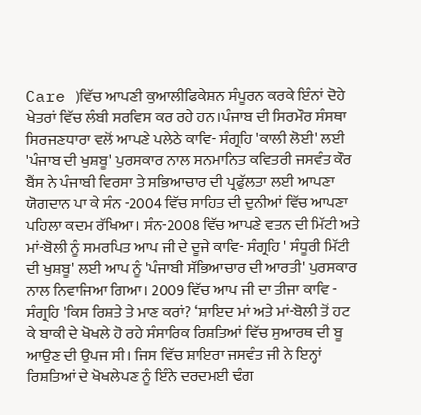Care )ਵਿੱਚ ਆਪਣੀ ਕੁਆਲੀਫਿਕੇਸ਼ਨ ਸੰਪੂਰਨ ਕਰਕੇ ਇੰਨਾਂ ਦੋਹੇ ਖੇਤਰਾਂ ਵਿੱਚ ਲੰਬੀ ਸਰਵਿਸ ਕਰ ਰਹੇ ਹਨ।ਪੰਜਾਬ ਦੀ ਸਿਰਮੌਰ ਸੰਸਥਾ ਸਿਰਜਣਧਾਰਾ ਵਲੋਂ ਆਪਣੇ ਪਲੇਠੇ ਕਾਵਿ- ਸੰਗ੍ਰਹਿ 'ਕਾਲੀ ਲੋਈ' ਲਈ 'ਪੰਜਾਬ ਦੀ ਖੁਸ਼ਬੂ' ਪੁਰਸਕਾਰ ਨਾਲ ਸਨਮਾਨਿਤ ਕਵਿਤਰੀ ਜਸਵੰਤ ਕੌਰ ਬੈਂਸ ਨੇ ਪੰਜਾਬੀ ਵਿਰਸਾ ਤੇ ਸਭਿਆਚਾਰ ਦੀ ਪ੍ਰਫੁੱਲਤਾ ਲਈ ਆਪਣਾ ਯੋਗਦਾਨ ਪਾ ਕੇ ਸੰਨ -2004 ਵਿੱਚ ਸਾਹਿਤ ਦੀ ਦੁਨੀਆਂ ਵਿੱਚ ਆਪਣਾ ਪਹਿਲਾ ਕਦਮ ਰੱਖਿਆ। ਸੰਨ-2008 ਵਿੱਚ ਆਪਣੇ ਵਤਨ ਦੀ ਮਿੱਟੀ ਅਤੇ ਮਾਂ-ਬੋਲੀ ਨੂੰ ਸਮਰਪਿਤ ਆਪ ਜੀ ਦੇ ਦੂਜੇ ਕਾਵਿ- ਸੰਗ੍ਰਹਿ ' ਸੰਧੂਰੀ ਮਿੱਟੀ ਦੀ ਖੁਸ਼ਬੂ' ਲਈ ਆਪ ਨੂੰ 'ਪੰਜਾਬੀ ਸੱਭਿਆਚਾਰ ਦੀ ਆਰਤੀ' ਪੁਰਸਕਾਰ ਨਾਲ ਨਿਵਾਜਿਆ ਗਿਆ। 2009 ਵਿੱਚ ਆਪ ਜੀ ਦਾ ਤੀਜਾ ਕਾਵਿ - ਸੰਗ੍ਰਹਿ 'ਕਿਸ ਰਿਸ਼ਤੇ ਤੇ ਮਾਣ ਕਰਾਂ? ‘ਸ਼ਾਇਦ ਮਾਂ ਅਤੇ ਮਾਂ-ਬੋਲੀ ਤੋਂ ਹਟ ਕੇ ਬਾਕੀ ਦੇ ਖੋਖਲੇ ਹੋ ਰਹੇ ਸੰਸਾਰਿਕ ਰਿਸ਼ਤਿਆਂ ਵਿੱਚ ਸੁਆਰਥ ਦੀ ਬੂ ਆਉਣ ਦੀ ਉਪਜ ਸੀ। ਜਿਸ ਵਿੱਚ ਸ਼ਾਇਰਾ ਜਸਵੰਤ ਜੀ ਨੇ ਇਨ੍ਹਾਂ ਰਿਸ਼ਤਿਆਂ ਦੇ ਖੋਖਲੇਪਣ ਨੂੰ ਇੰਨੇ ਦਰਦਮਈ ਢੰਗ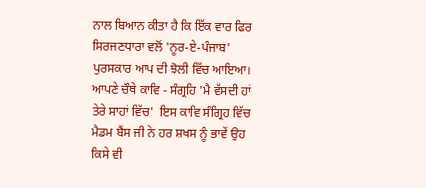ਨਾਲ ਬਿਆਨ ਕੀਤਾ ਹੈ ਕਿ ਇੱਕ ਵਾਰ ਫਿਰ ਸਿਰਜਣਧਾਰਾ ਵਲੋਂ 'ਨੂਰ-ਏ-ਪੰਜਾਬ' ਪੁਰਸਕਾਰ ਆਪ ਦੀ ਝੋਲੀ ਵਿੱਚ ਆਇਆ। ਆਪਣੇ ਚੌਥੇ ਕਾਵਿ - ਸੰਗ੍ਰਹਿ 'ਮੈ ਵੱਸਦੀ ਹਾਂ ਤੇਰੇ ਸਾਹਾਂ ਵਿੱਚ'  ਇਸ ਕਾਵਿ ਸੰਗ੍ਰਿਹ ਵਿੱਚ ਮੈਡਮ ਬੈਂਸ ਜੀ ਨੇ ਹਰ ਸ਼ਖਸ ਨੂੰ ਭਾਵੇਂ ਉਹ ਕਿਸੇ ਵੀ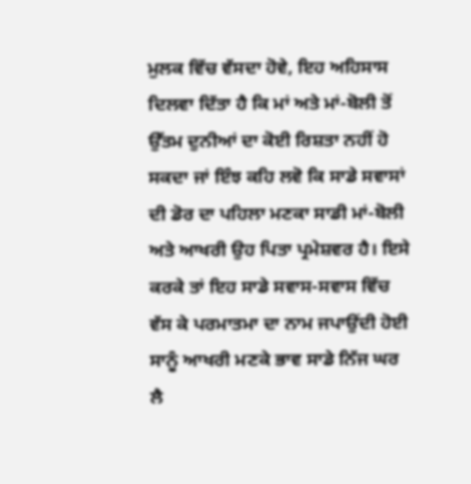ਮੁਲਕ ਵਿੱਚ ਵੱਸਦਾ ਹੋਵੇ, ਇਹ ਅਹਿਸਾਸ ਦਿਲਵਾ ਦਿੱਤਾ ਹੈ ਕਿ ਮਾਂ ਅਤੇ ਮਾਂ-ਬੋਲੀ ਤੋਂ ਉੱਤਮ ਦੁਨੀਆਂ ਦਾ ਕੋਈ ਰਿਸ਼ਤਾ ਨਹੀਂ ਹੋ ਸਕਦਾ ਜਾਂ ਇੰਝ ਕਹਿ ਲਵੋ ਕਿ ਸਾਡੇ ਸਵਾਸਾਂ ਦੀ ਡੋਰ ਦਾ ਪਹਿਲਾ ਮਣਕਾ ਸਾਡੀ ਮਾਂ-ਬੋਲੀ ਅਤੇ ਆਖਰੀ ਉਹ ਪਿਤਾ ਪ੍ਰਮੇਸ਼ਵਰ ਹੈ। ਇਸੇ ਕਰਕੇ ਤਾਂ ਇਹ ਸਾਡੇ ਸਵਾਸ-ਸਵਾਸ ਵਿੱਚ ਵੱਸ ਕੇ ਪਰਮਾਤਮਾ ਦਾ ਨਾਮ ਜਪਾਉਂਦੀ ਹੋਈ ਸਾਨੂੰ ਆਖਰੀ ਮਣਕੇ ਭਾਵ ਸਾਡੇ ਨਿੱਜ ਘਰ ਲੈ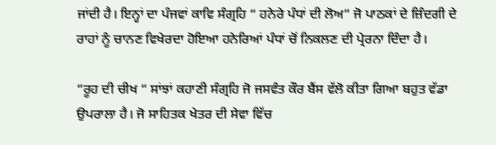ਜਾਂਦੀ ਹੈ। ਇਨ੍ਹਾਂ ਦਾ ਪੰਜਵਾਂ ਕਾਵਿ ਸੰਗ੍ਰਹਿ “ ਹਨੇਰੇ ਪੰਧਾਂ ਦੀ ਲੋਅ” ਜੋ ਪਾਠਕਾਂ ਦੇ ਜ਼ਿੰਦਗੀ ਦੇ ਰਾਹਾਂ ਨੂੰ ਚਾਨਣ ਵਿਖੇਰਦਾ ਹੋਇਆ ਹਨੇਰਿਆਂ ਪੰਧਾਂ ਚੋਂ ਨਿਕਲਣ ਦੀ ਪ੍ਰੇਰਨਾ ਦਿੰਦਾ ਹੈ।

“ਰੂਹ ਦੀ ਚੀਖ “ ਸਾਂਝਾਂ ਕਹਾਣੀ ਸੰਗ੍ਰਹਿ ਜੋ ਜਸਵੰਤ ਕੌਰ ਬੈਂਸ ਵੱਲੋ ਕੀਤਾ ਗਿਆ ਬਹੁਤ ਵੱਡਾ ਉਪਰਾਲਾ ਹੈ। ਜੋ ਸਾਹਿਤਕ ਖੇਤਰ ਦੀ ਸੇਵਾ ਵਿੱਚ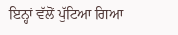ਇਨ੍ਹਾਂ ਵੱਲੋਂ ਪੁੱਟਿਆ ਗਿਆ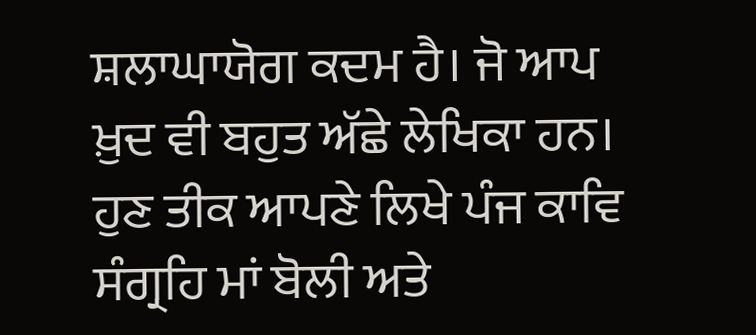ਸ਼ਲਾਘਾਯੋਗ ਕਦਮ ਹੈ। ਜੋ ਆਪ ਖ਼ੁਦ ਵੀ ਬਹੁਤ ਅੱਛੇ ਲੇਖਿਕਾ ਹਨ। ਹੁਣ ਤੀਕ ਆਪਣੇ ਲਿਖੇ ਪੰਜ ਕਾਵਿ ਸੰਗ੍ਰਹਿ ਮਾਂ ਬੋਲੀ ਅਤੇ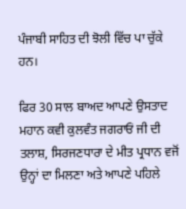ਪੰਜਾਬੀ ਸਾਹਿਤ ਦੀ ਝੋਲੀ ਵਿੱਚ ਪਾ ਚੁੱਕੇ ਹਨ।

ਫਿਰ 30 ਸਾਲ ਬਾਅਦ ਆਪਣੇ ਉਸਤਾਦ  ਮਹਾਨ ਕਵੀ ਕੁਲਵੰਤ ਜਗਰਾਓਂ ਜੀ ਦੀ ਤਲਾਸ਼, ਸਿਰਜਣਧਾਰਾ ਦੇ ਮੀਤ ਪ੍ਰਧਾਨ ਵਜੋਂ ਉਨ੍ਹਾਂ ਦਾ ਮਿਲਣਾ ਅਤੇ ਆਪਣੇ ਪਹਿਲੇ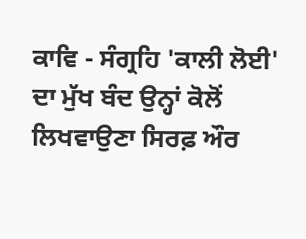ਕਾਵਿ - ਸੰਗ੍ਰਹਿ 'ਕਾਲੀ ਲੋਈ' ਦਾ ਮੁੱਖ ਬੰਦ ਉਨ੍ਹਾਂ ਕੋਲੋਂ ਲਿਖਵਾਉਣਾ ਸਿਰਫ਼ ਔਰ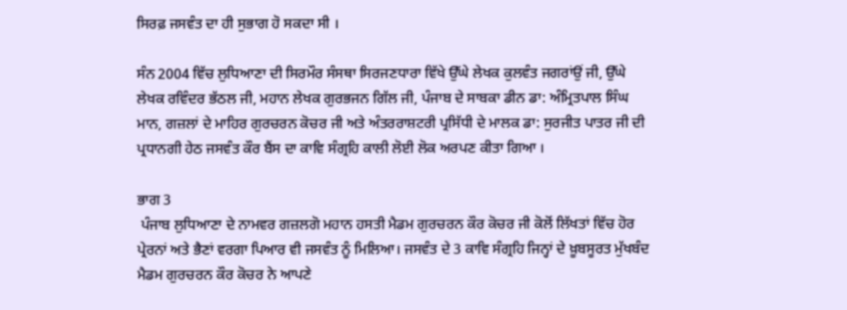ਸਿਰਫ਼ ਜਸਵੰਤ ਦਾ ਹੀ ਸੁਭਾਗ ਹੋ ਸਕਦਾ ਸੀ ।

ਸੰਨ 2004 ਵਿੱਚ ਲੁਧਿਆਣਾ ਦੀ ਸਿਰਮੌਰ ਸੰਸਥਾ ਸਿਰਜਣਧਾਰਾ ਵਿੱਖੇ ਉੱਘੇ ਲੇਖਕ ਕੁਲਵੰਤ ਜਗਰਾਂਉਂ ਜੀ, ਉੱਘੇ ਲੇਖਕ ਰਵਿੰਦਰ ਭੱਠਲ ਜੀ, ਮਹਾਨ ਲੇਖਕ ਗੁਰਭਜਨ ਗਿੱਲ ਜੀ, ਪੰਜਾਬ ਦੇ ਸਾਬਕਾ ਡੀਨ ਡਾ: ਅੰਮ੍ਰਿਤਪਾਲ ਸਿੰਘ ਮਾਨ, ਗਜ਼ਲਾਂ ਦੇ ਮਾਹਿਰ ਗੁਰਚਰਨ ਕੋਚਰ ਜੀ ਅਤੇ ਅੰਤਰਰਾਸ਼ਟਰੀ ਪ੍ਰਸਿੱਧੀ ਦੇ ਮਾਲਕ ਡਾ: ਸੁਰਜੀਤ ਪਾਤਰ ਜੀ ਦੀ ਪ੍ਰਧਾਨਗੀ ਹੇਠ ਜਸਵੰਤ ਕੌਰ ਬੈਂਸ ਦਾ ਕਾਵਿ ਸੰਗ੍ਰਹਿ ਕਾਲੀ ਲੋਈ ਲੋਕ ਅਰਪਣ ਕੀਤਾ ਗਿਆ ।

ਭਾਗ 3
 ਪੰਜਾਬ ਲੁਧਿਆਣਾ ਦੇ ਨਾਮਵਰ ਗਜ਼ਲਗੋ ਮਹਾਨ ਹਸਤੀ ਮੈਡਮ ਗੁਰਚਰਨ ਕੌਰ ਕੋਚਰ ਜੀ ਕੋਲੋਂ ਲਿੱਖਤਾਂ ਵਿੱਚ ਹੋਰ ਪ੍ਰੇਰਨਾਂ ਅਤੇ ਭੈਣਾਂ ਵਰਗਾ ਪਿਆਰ ਵੀ ਜਸਵੰਤ ਨੂੰ ਮਿਲਿਆ। ਜਸਵੰਤ ਦੇ 3 ਕਾਵਿ ਸੰਗ੍ਰਹਿ ਜਿਨ੍ਹਾਂ ਦੇ ਖ਼ੂਬਸੂਰਤ ਮੁੱਖਬੰਦ ਮੈਡਮ ਗੁਰਚਰਨ ਕੌਰ ਕੋਚਰ ਨੇ ਆਪਣੇ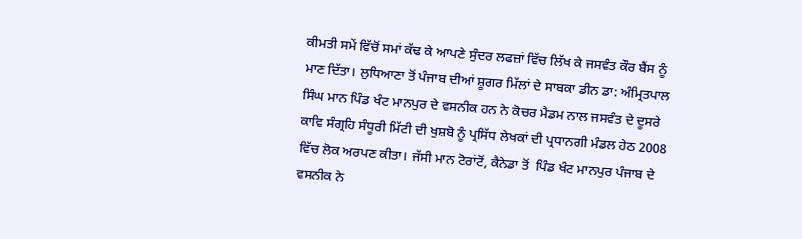ਕੀਮਤੀ ਸਮੇਂ ਵਿੱਚੋਂ ਸਮਾਂ ਕੱਢ ਕੇ ਆਪਣੇ ਸੁੰਦਰ ਲਫਜ਼ਾਂ ਵਿੱਚ ਲਿੱਖ ਕੇ ਜਸਵੰਤ ਕੌਰ ਬੈਂਸ ਨੂੰ ਮਾਣ ਦਿੱਤਾ। ਲੁਧਿਆਣਾ ਤੋਂ ਪੰਜਾਬ ਦੀਆਂ ਸ਼ੂਗਰ ਮਿੱਲਾਂ ਦੇ ਸਾਬਕਾ ਡੀਨ ਡਾ: ਅੰਮ੍ਰਿਤਪਾਲ ਸਿੰਘ ਮਾਨ ਪਿੰਡ ਖੰਟ ਮਾਨਪੁਰ ਦੇ ਵਸਨੀਕ ਹਨ ਨੇ ਕੋਚਰ ਮੈਡਮ ਨਾਲ ਜਸਵੰਤ ਦੇ ਦੂਸਰੇ ਕਾਵਿ ਸੰਗ੍ਰਹਿ ਸੰਧੂਰੀ ਮਿੱਟੀ ਦੀ ਖੁਸ਼ਬੋ ਨੂੰ ਪ੍ਰਸਿੱਧ ਲੇਖਕਾਂ ਦੀ ਪ੍ਰਧਾਨਗੀ ਮੰਡਲ ਹੇਠ 2008 ਵਿੱਚ ਲੋਕ ਅਰਪਣ ਕੀਤਾ। ਜੱਸੀ ਮਾਨ ਟੋਰਾਂਟੋਂ, ਕੈਨੇਡਾ ਤੋਂ  ਪਿੰਡ ਖੰਟ ਮਾਨਪੁਰ ਪੰਜਾਬ ਦੇ ਵਸਨੀਕ ਨੇ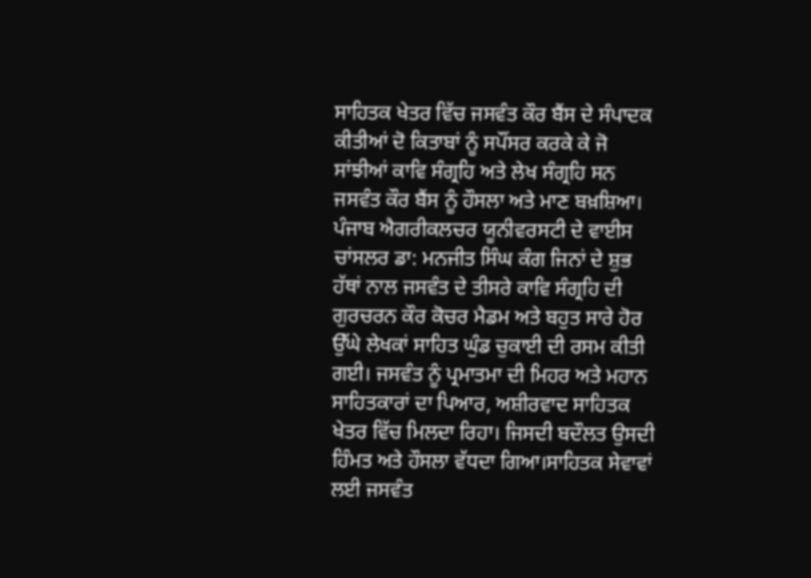ਸਾਹਿਤਕ ਖੇਤਰ ਵਿੱਚ ਜਸਵੰਤ ਕੌਰ ਬੈਂਸ ਦੇ ਸੰਪਾਦਕ ਕੀਤੀਆਂ ਦੋ ਕਿਤਾਬਾਂ ਨੂੰ ਸਪੌਂਸਰ ਕਰਕੇ ਕੇ ਜੋ
ਸਾਂਝੀਆਂ ਕਾਵਿ ਸੰਗ੍ਰਹਿ ਅਤੇ ਲੇਖ ਸੰਗ੍ਰਹਿ ਸਨ ਜਸਵੰਤ ਕੌਰ ਬੈਂਸ ਨੂੰ ਹੌਸਲਾ ਅਤੇ ਮਾਣ ਬਖ਼ਸ਼ਿਆ। ਪੰਜਾਬ ਐਗਰੀਕਲਚਰ ਯੂਨੀਵਰਸਟੀ ਦੇ ਵਾਈਸ ਚਾਂਸਲਰ ਡਾ: ਮਨਜੀਤ ਸਿੰਘ ਕੰਗ ਜਿਨਾਂ ਦੇ ਸ਼ੁਭ ਹੱਥਾਂ ਨਾਲ ਜਸਵੰਤ ਦੇ ਤੀਸਰੇ ਕਾਵਿ ਸੰਗ੍ਰਹਿ ਦੀ ਗੁਰਚਰਨ ਕੌਰ ਕੋਚਰ ਮੈਡਮ ਅਤੇ ਬਹੁਤ ਸਾਰੇ ਹੋਰ ਉੱਘੇ ਲੇਖਕਾਂ ਸਾਹਿਤ ਘੁੰਡ ਚੁਕਾਈ ਦੀ ਰਸਮ ਕੀਤੀ ਗਈ। ਜਸਵੰਤ ਨੂੰ ਪ੍ਰਮਾਤਮਾ ਦੀ ਮਿਹਰ ਅਤੇ ਮਹਾਨ ਸਾਹਿਤਕਾਰਾਂ ਦਾ ਪਿਆਰ, ਅਸ਼ੀਰਵਾਦ ਸਾਹਿਤਕ ਖੇਤਰ ਵਿੱਚ ਮਿਲਦਾ ਰਿਹਾ। ਜਿਸਦੀ ਬਦੌਲਤ ਉਸਦੀ ਹਿੰਮਤ ਅਤੇ ਹੌਸਲਾ ਵੱਧਦਾ ਗਿਆ।ਸਾਹਿਤਕ ਸੇਵਾਵਾਂ ਲਈ ਜਸਵੰਤ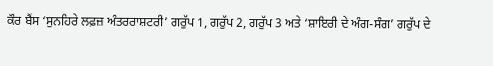ਕੌਰ ਬੈਂਸ ‘ਸੁਨਹਿਰੇ ਲਫ਼ਜ਼ ਅੰਤਰਰਾਸ਼ਟਰੀ’ ਗਰੁੱਪ 1, ਗਰੁੱਪ 2, ਗਰੁੱਪ 3 ਅਤੇ ‘ਸ਼ਾਇਰੀ ਦੇ ਅੰਗ-ਸੰਗ’ ਗਰੁੱਪ ਦੇ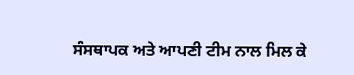ਸੰਸਥਾਪਕ ਅਤੇ ਆਪਣੀ ਟੀਮ ਨਾਲ ਮਿਲ ਕੇ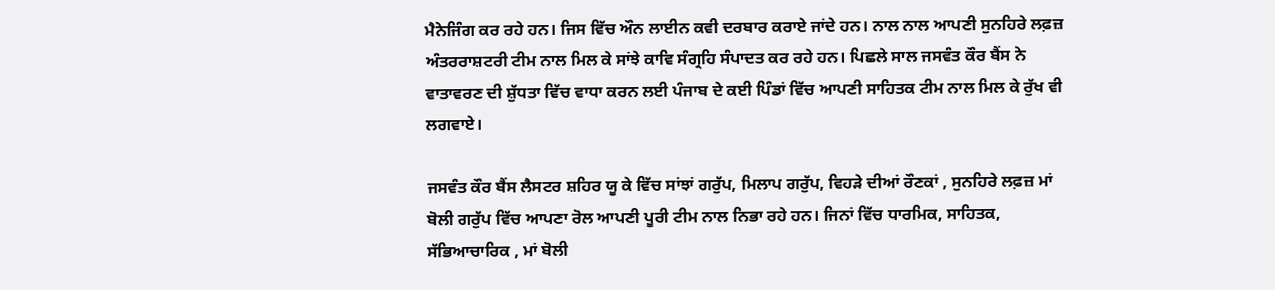ਮੈਨੇਜਿੰਗ ਕਰ ਰਹੇ ਹਨ। ਜਿਸ ਵਿੱਚ ਔਨ ਲਾਈਨ ਕਵੀ ਦਰਬਾਰ ਕਰਾਏ ਜਾਂਦੇ ਹਨ। ਨਾਲ ਨਾਲ ਆਪਣੀ ਸੁਨਹਿਰੇ ਲਫ਼ਜ਼ ਅੰਤਰਰਾਸ਼ਟਰੀ ਟੀਮ ਨਾਲ ਮਿਲ ਕੇ ਸਾਂਝੇ ਕਾਵਿ ਸੰਗ੍ਰਹਿ ਸੰਪਾਦਤ ਕਰ ਰਹੇ ਹਨ। ਪਿਛਲੇ ਸਾਲ ਜਸਵੰਤ ਕੌਰ ਬੈਂਸ ਨੇ ਵਾਤਾਵਰਣ ਦੀ ਸ਼ੁੱਧਤਾ ਵਿੱਚ ਵਾਧਾ ਕਰਨ ਲਈ ਪੰਜਾਬ ਦੇ ਕਈ ਪਿੰਡਾਂ ਵਿੱਚ ਆਪਣੀ ਸਾਹਿਤਕ ਟੀਮ ਨਾਲ ਮਿਲ ਕੇ ਰੁੱਖ ਵੀ ਲਗਵਾਏ।

ਜਸਵੰਤ ਕੌਰ ਬੈਂਸ ਲੈਸਟਰ ਸ਼ਹਿਰ ਯੂ ਕੇ ਵਿੱਚ ਸਾਂਝਾਂ ਗਰੁੱਪ, ਮਿਲਾਪ ਗਰੁੱਪ, ਵਿਹੜੇ ਦੀਆਂ ਰੌਣਕਾਂ , ਸੁਨਹਿਰੇ ਲਫ਼ਜ਼ ਮਾਂ ਬੋਲੀ ਗਰੁੱਪ ਵਿੱਚ ਆਪਣਾ ਰੋਲ ਆਪਣੀ ਪੂਰੀ ਟੀਮ ਨਾਲ ਨਿਭਾ ਰਹੇ ਹਨ। ਜਿਨਾਂ ਵਿੱਚ ਧਾਰਮਿਕ, ਸਾਹਿਤਕ, ਸੱਭਿਆਚਾਰਿਕ , ਮਾਂ ਬੋਲੀ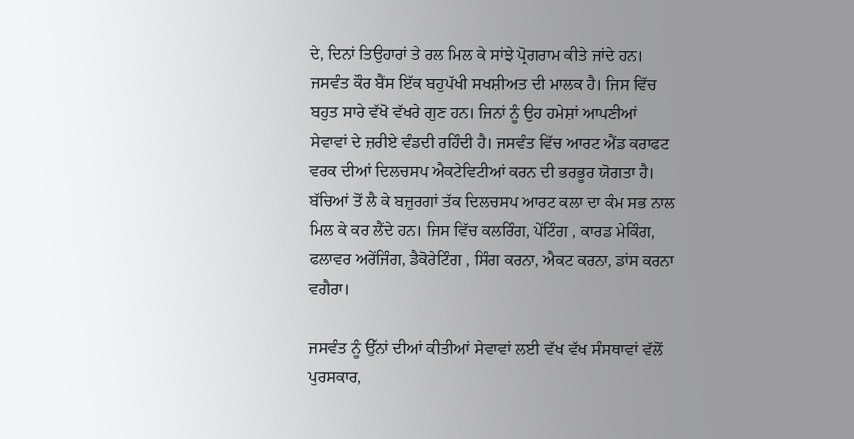ਦੇ, ਦਿਨਾਂ ਤਿਉਹਾਰਾਂ ਤੇ ਰਲ ਮਿਲ ਕੇ ਸਾਂਝੇ ਪ੍ਰੋਗਰਾਮ ਕੀਤੇ ਜਾਂਦੇ ਹਨ। ਜਸਵੰਤ ਕੌਰ ਬੈਂਸ ਇੱਕ ਬਹੁਪੱਖੀ ਸਖਸ਼ੀਅਤ ਦੀ ਮਾਲਕ ਹੈ। ਜਿਸ ਵਿੱਚ ਬਹੁਤ ਸਾਰੇ ਵੱਖੋ ਵੱਖਰੇ ਗੁਣ ਹਨ। ਜਿਨਾਂ ਨੂੰ ਉਹ ਹਮੇਸ਼ਾਂ ਆਪਣੀਆਂ ਸੇਵਾਵਾਂ ਦੇ ਜ਼ਰੀਏ ਵੰਡਦੀ ਰਹਿੰਦੀ ਹੈ। ਜਸਵੰਤ ਵਿੱਚ ਆਰਟ ਐਂਡ ਕਰਾਫਟ ਵਰਕ ਦੀਆਂ ਦਿਲਚਸਪ ਐਕਟੇਵਿਟੀਆਂ ਕਰਨ ਦੀ ਭਰਭੂਰ ਯੋਗਤਾ ਹੈ। ਬੱਚਿਆਂ ਤੋਂ ਲੈ ਕੇ ਬਜ਼ੁਰਗਾਂ ਤੱਕ ਦਿਲਚਸਪ ਆਰਟ ਕਲਾ ਦਾ ਕੰਮ ਸਭ ਨਾਲ ਮਿਲ ਕੇ ਕਰ ਲੈਂਦੇ ਹਨ। ਜਿਸ ਵਿੱਚ ਕਲਰਿੰਗ, ਪੇਂਟਿੰਗ , ਕਾਰਡ ਮੇਕਿੰਗ, ਫਲਾਵਰ ਅਰੇਂਜਿੰਗ, ਡੈਕੋਰੇਟਿੰਗ , ਸਿੰਗ ਕਰਨਾ, ਐਕਟ ਕਰਨਾ, ਡਾਂਸ ਕਰਨਾ ਵਗੈਰਾ।

ਜਸਵੰਤ ਨੂੰ ਉੱਨਾਂ ਦੀਆਂ ਕੀਤੀਆਂ ਸੇਵਾਵਾਂ ਲਈ ਵੱਖ ਵੱਖ ਸੰਸਥਾਵਾਂ ਵੱਲੋਂ ਪੁਰਸਕਾਰ,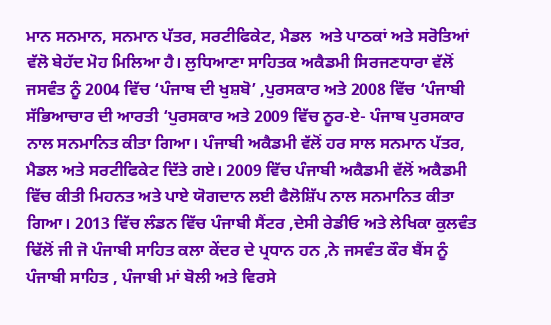ਮਾਨ ਸਨਮਾਨ, ਸਨਮਾਨ ਪੱਤਰ, ਸਰਟੀਫਿਕੇਟ, ਮੈਡਲ  ਅਤੇ ਪਾਠਕਾਂ ਅਤੇ ਸਰੋਤਿਆਂ ਵੱਲੋ ਬੇਹੱਦ ਮੋਹ ਮਿਲਿਆ ਹੈ। ਲੁਧਿਆਣਾ ਸਾਹਿਤਕ ਅਕੈਡਮੀ ਸਿਰਜਣਧਾਰਾ ਵੱਲੋਂ ਜਸਵੰਤ ਨੂੰ 2004 ਵਿੱਚ ‘ਪੰਜਾਬ ਦੀ ਖੁਸ਼ਬੋ’ ,ਪੁਰਸਕਾਰ ਅਤੇ 2008 ਵਿੱਚ ‘ਪੰਜਾਬੀ ਸੱਭਿਆਚਾਰ ਦੀ ਆਰਤੀ ‘ਪੁਰਸਕਾਰ ਅਤੇ 2009 ਵਿੱਚ ਨੂਰ-ਏ- ਪੰਜਾਬ ਪੁਰਸਕਾਰ ਨਾਲ ਸਨਮਾਨਿਤ ਕੀਤਾ ਗਿਆ। ਪੰਜਾਬੀ ਅਕੈਡਮੀ ਵੱਲੋਂ ਹਰ ਸਾਲ ਸਨਮਾਨ ਪੱਤਰ, ਮੈਡਲ ਅਤੇ ਸਰਟੀਫਿਕੇਟ ਦਿੱਤੇ ਗਏ। 2009 ਵਿੱਚ ਪੰਜਾਬੀ ਅਕੈਡਮੀ ਵੱਲੋਂ ਅਕੈਡਮੀ ਵਿੱਚ ਕੀਤੀ ਮਿਹਨਤ ਅਤੇ ਪਾਏ ਯੋਗਦਾਨ ਲਈ ਫੈਲੋਸ਼ਿੱਪ ਨਾਲ ਸਨਮਾਨਿਤ ਕੀਤਾ ਗਿਆ। 2013 ਵਿੱਚ ਲੰਡਨ ਵਿੱਚ ਪੰਜਾਬੀ ਸੈਂਟਰ ,ਦੇਸੀ ਰੇਡੀਓ ਅਤੇ ਲੇਖਿਕਾ ਕੁਲਵੰਤ ਢਿੱਲੋਂ ਜੀ ਜੋ ਪੰਜਾਬੀ ਸਾਹਿਤ ਕਲਾ ਕੇਂਦਰ ਦੇ ਪ੍ਰਧਾਨ ਹਨ ,ਨੇ ਜਸਵੰਤ ਕੌਰ ਬੈਂਸ ਨੂੰ ਪੰਜਾਬੀ ਸਾਹਿਤ , ਪੰਜਾਬੀ ਮਾਂ ਬੋਲੀ ਅਤੇ ਵਿਰਸੇ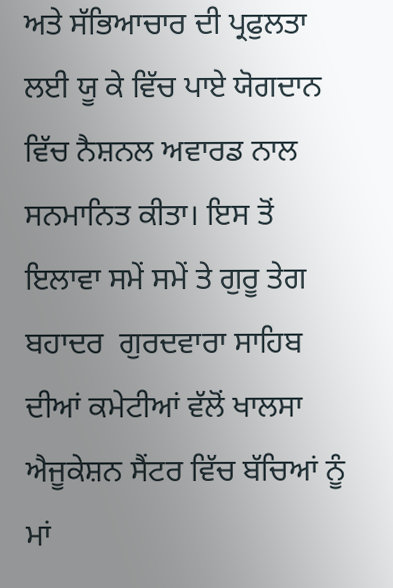ਅਤੇ ਸੱਭਿਆਚਾਰ ਦੀ ਪ੍ਰਫੁਲਤਾ ਲਈ ਯੂ ਕੇ ਵਿੱਚ ਪਾਏ ਯੋਗਦਾਨ ਵਿੱਚ ਨੈਸ਼ਨਲ ਅਵਾਰਡ ਨਾਲ ਸਨਮਾਨਿਤ ਕੀਤਾ। ਇਸ ਤੋਂ ਇਲਾਵਾ ਸਮੇਂ ਸਮੇਂ ਤੇ ਗੁਰੂ ਤੇਗ ਬਹਾਦਰ  ਗੁਰਦਵਾਰਾ ਸਾਹਿਬ ਦੀਆਂ ਕਮੇਟੀਆਂ ਵੱਲੋਂ ਖਾਲਸਾ ਐਜੂਕੇਸ਼ਨ ਸੈਂਟਰ ਵਿੱਚ ਬੱਚਿਆਂ ਨੂੰ ਮਾਂ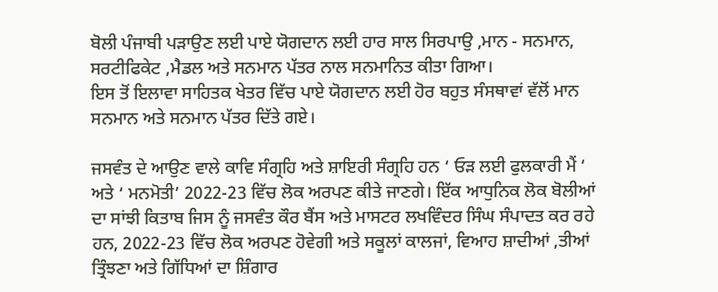ਬੋਲੀ ਪੰਜਾਬੀ ਪੜਾਉਣ ਲਈ ਪਾਏ ਯੋਗਦਾਨ ਲਈ ਹਾਰ ਸਾਲ ਸਿਰਪਾਉ ,ਮਾਨ - ਸਨਮਾਨ, ਸਰਟੀਫਿਕੇਟ ,ਮੈਡਲ ਅਤੇ ਸਨਮਾਨ ਪੱਤਰ ਨਾਲ ਸਨਮਾਨਿਤ ਕੀਤਾ ਗਿਆ।
ਇਸ ਤੋਂ ਇਲਾਵਾ ਸਾਹਿਤਕ ਖੇਤਰ ਵਿੱਚ ਪਾਏ ਯੋਗਦਾਨ ਲਈ ਹੋਰ ਬਹੁਤ ਸੰਸਥਾਵਾਂ ਵੱਲੋਂ ਮਾਨ ਸਨਮਾਨ ਅਤੇ ਸਨਮਾਨ ਪੱਤਰ ਦਿੱਤੇ ਗਏ।

ਜਸਵੰਤ ਦੇ ਆਉਣ ਵਾਲੇ ਕਾਵਿ ਸੰਗ੍ਰਹਿ ਅਤੇ ਸ਼ਾਇਰੀ ਸੰਗ੍ਰਹਿ ਹਨ ‘ ਓੜ ਲਈ ਫੁਲਕਾਰੀ ਮੈਂ ‘ ਅਤੇ ‘ ਮਨਮੋਤੀ’ 2022-23 ਵਿੱਚ ਲੋਕ ਅਰਪਣ ਕੀਤੇ ਜਾਣਗੇ। ਇੱਕ ਆਧੁਨਿਕ ਲੋਕ ਬੋਲੀਆਂ ਦਾ ਸਾਂਝੀ ਕਿਤਾਬ ਜਿਸ ਨੂੰ ਜਸਵੰਤ ਕੌਰ ਬੈਂਸ ਅਤੇ ਮਾਸਟਰ ਲਖਵਿੰਦਰ ਸਿੰਘ ਸੰਪਾਦਤ ਕਰ ਰਹੇ ਹਨ, 2022-23 ਵਿੱਚ ਲੋਕ ਅਰਪਣ ਹੋਵੇਗੀ ਅਤੇ ਸਕੂਲਾਂ ਕਾਲਜਾਂ, ਵਿਆਹ ਸ਼ਾਦੀਆਂ ,ਤੀਆਂ ਤ੍ਰਿੰਝਣਾ ਅਤੇ ਗਿੱਧਿਆਂ ਦਾ ਸ਼ਿੰਗਾਰ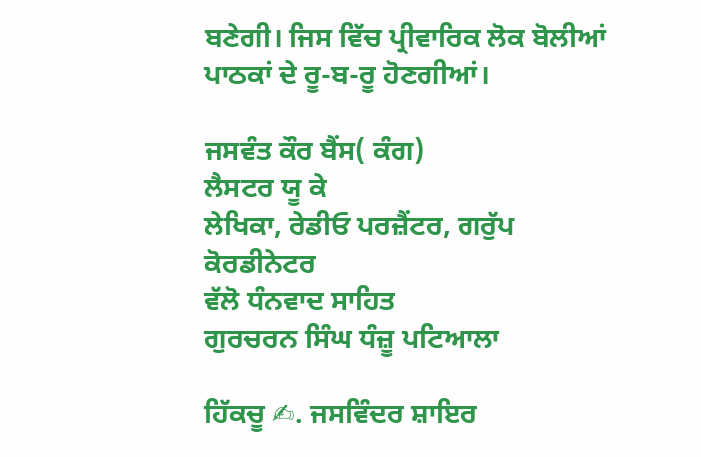ਬਣੇਗੀ। ਜਿਸ ਵਿੱਚ ਪ੍ਰੀਵਾਰਿਕ ਲੋਕ ਬੋਲੀਆਂ ਪਾਠਕਾਂ ਦੇ ਰੂ-ਬ-ਰੂ ਹੋਣਗੀਆਂ।

ਜਸਵੰਤ ਕੌਰ ਬੈਂਸ( ਕੰਗ)
ਲੈਸਟਰ ਯੂ ਕੇ
ਲੇਖਿਕਾ, ਰੇਡੀਓ ਪਰਜ਼ੈਂਟਰ, ਗਰੁੱਪ ਕੋਰਡੀਨੇਟਰ
ਵੱਲੋ ਧੰਨਵਾਦ ਸਾਹਿਤ
ਗੁਰਚਰਨ ਸਿੰਘ ਧੰਜ਼ੂ ਪਟਿਆਲਾ

ਹਿੱਕਚੂ ✍. ਜਸਵਿੰਦਰ ਸ਼ਾਇਰ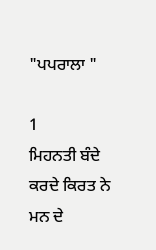"ਪਪਰਾਲਾ "

1
ਮਿਹਨਤੀ ਬੰਦੇ
ਕਰਦੇ ਕਿਰਤ ਨੇ
ਮਨ ਦੇ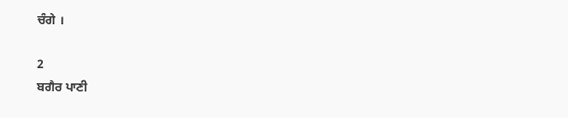ਚੰਗੇ ।

2
ਬਗੈਰ ਪਾਣੀ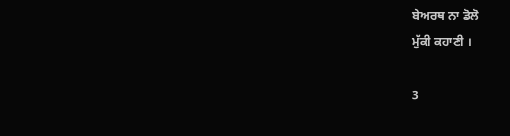ਬੇਅਰਥ ਨਾ ਡੋਲੋ
ਮੁੱਕੀ ਕਹਾਣੀ ।

3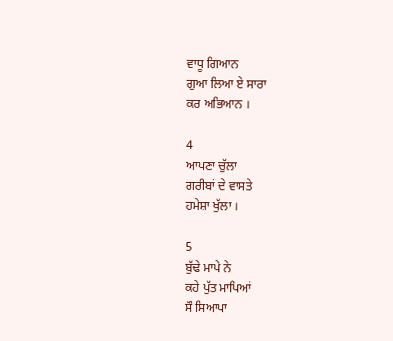ਵਾਧੂ ਗਿਆਨ
ਗੁਆ ਲਿਆ ਏ ਸਾਰਾ
ਕਰ ਅਭਿਆਨ ।

4
ਆਪਣਾ ਚੁੱਲਾ
ਗਰੀਬਾਂ ਦੇ ਵਾਸਤੇ
ਹਮੇਸ਼ਾ ਖੁੱਲਾ ।

5
ਬੁੱਢੇ ਮਾਪੇ ਨੇ
ਕਹੇ ਪੁੱਤ ਮਾਪਿਆਂ
ਸੌ ਸਿਆਪਾ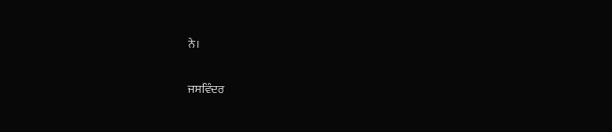ਨੇ।

ਜਸਵਿੰਦਰ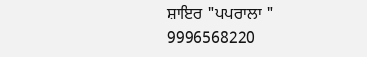ਸ਼ਾਇਰ "ਪਪਰਾਲਾ "
9996568220